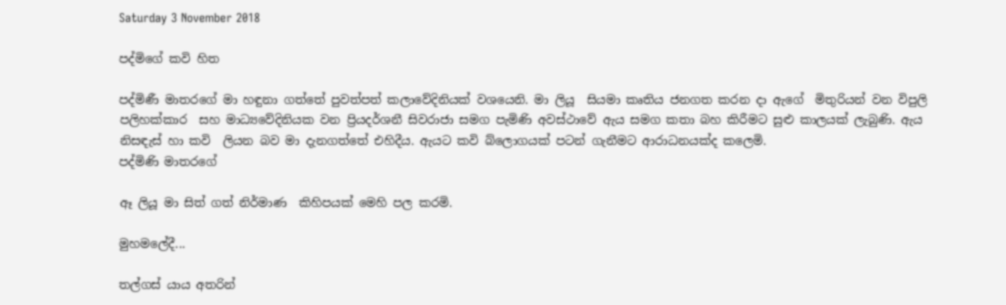Saturday 3 November 2018

පද්මිගේ කවි හිත

පද්මිණී මාතරගේ මා හඳුනා ගත්තේ පුවත්පත් කලාවේදිනියක් වශයෙනි. මා ලියූ  සියමා කෘතිය ජනගත කරන දා ඇගේ  මිතුරියන් වන විපුලි පලිහක්කාර  සහ මාධ්‍යවේදිනියක වන ප්‍රියදර්ශනී සිවරාජා සමග පැමිණි අවස්ථාවේ ඇය සමග කතා බහ කිරීමට සුළු කාලයක් ලැබුණි. ඇය නිසඳැස් හා කවි  ලියන බව මා දැනගත්තේ එහිදීය. ඇයට කවි බ්ලොගයක් පටන් ගැනීමට ආරාධනයක්ද කලෙමි.
පද්මිණි මාතරගේ

ඈ ලියූ මා සිත් ගත් නිර්මාණ  කිහිපයක් මෙහි පල කරමි.

මුහමලේදී...

තල්ගස් යාය අතරින්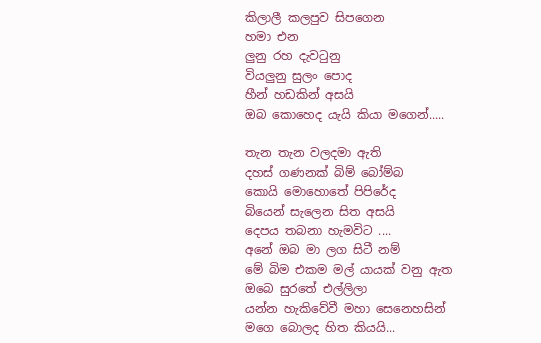කිලාලී කලපුව සිපගෙන
හමා එන
ලුනු රහ දැවටුනු
වියලුනු සුලං පොද
හීන් හඩකින් අසයි
ඔබ කොහෙද යැයි කියා මගෙන්.....

තැන තැන වලදමා ඇති
දහස් ගණනක් බිම් බෝම්බ
කොයි මොහොතේ පිපිරේද
බියෙන් සැලෙන සිත අසයි
දෙපය තබනා හැමවිට ....
අනේ ඔබ මා ලග සිටී නම්
මේ බිම එකම මල් යායක් වනු ඇත
ඔබෙ සුරතේ එල්ලිලා
යන්න හැකිවේවී මහා සෙනෙහසින්
මගෙ බොලද හිත කියයි...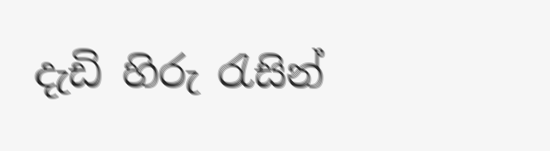දැඩි හිරු රැසින්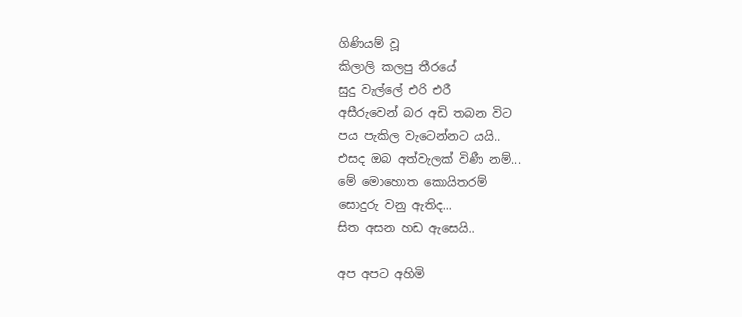ගිණියම් වූ
කිලාලි කලපු තීරයේ
සුදු වැල්ලේ එරි එරී
අසීරුවෙන් බර අඩි තබන විට
පය පැකිල වැටෙන්නට යයි..
එසද ඔබ අත්වැලක් විණී නම්...
මේ මොහොත කොයිතරම්
සොදුරු වනු ඇතිද...
සිත අසන හඩ ඇසෙයි..

අප අපට අහිමි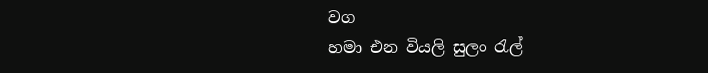වග
හමා එන වියලි සුලං රැල්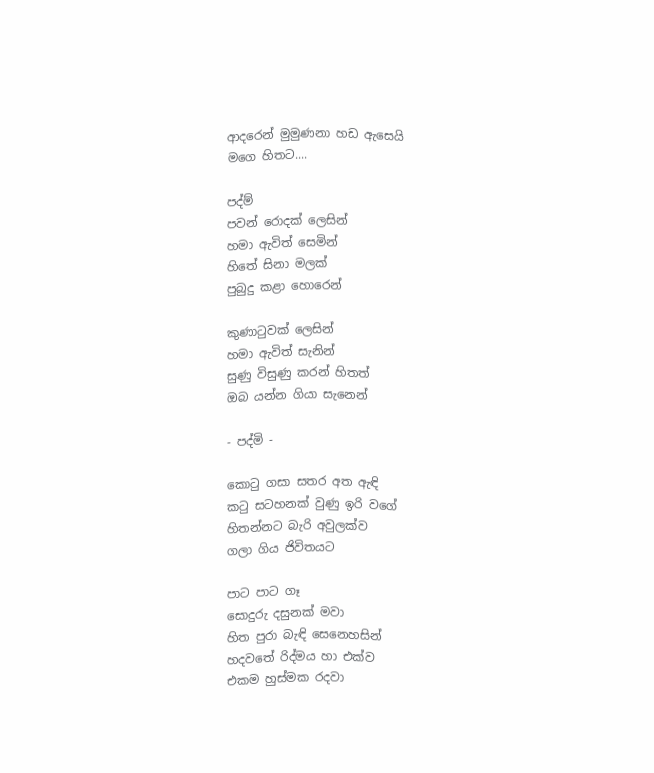ආදරෙන් මුමුණනා හඩ ඇසෙයි
මගෙ හිතට....

පද්ම්
පවන් රොදක් ලෙසින්
හමා ඇවිත් සෙමින්
හිතේ සිනා මලක්
පුබුදු කළා හොරෙන්

කුණාටුවක් ලෙසින්
හමා ඇවිත් සැනින්
සුණු විසුණු කරන් හිතත්
ඔබ යන්න ගියා සැනෙන්

- පද්මි -

කොටු ගසා සතර අත ඇඳි
කටු සටහනක් වුණු ඉරි වගේ
හිතන්නට බැරි අවුලක්ව
ගලා ගිය ජිවිතයට

පාට පාට ගෑ
සොදුරු දසුනක් මවා
හිත පුරා බැඳි සෙනෙහසින්
හදවතේ රිද්මය හා එක්ව
එකම හුස්මක රදවා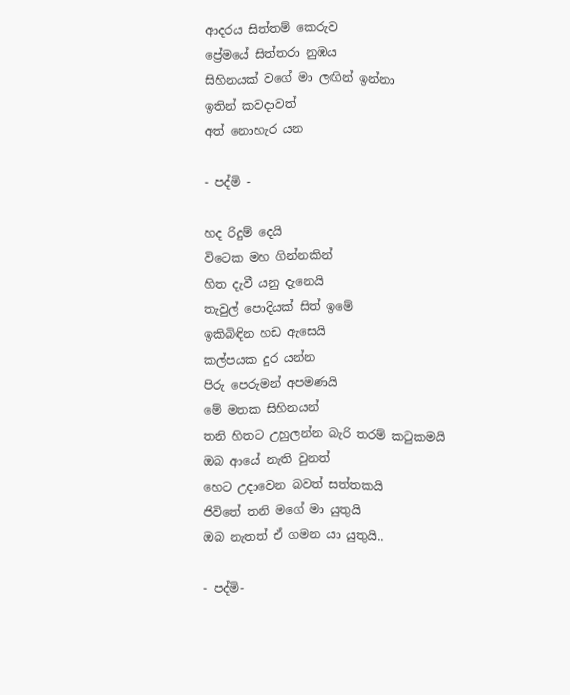ආදරය සිත්තම් කෙරුව
ප්‍රේමයේ සිත්තරා නුඹය
සිහිනයක් වගේ ‍මා ලඟින් ඉන්නා
ඉතින් කවදාවත්
අත් නොහැර යන

- පද්මි -

හද රිදුම් දෙයි
විටෙක මහ ගින්නකින්
හිත දැවී යනු දැනෙයි
තැවුල් පොදියක් සිත් ඉමේ
ඉකිබිඳින හඩ ඇසෙයි
කල්පයක දුර යන්න
පිරු පෙරුමන් අපමණයි
මේ මතක සිහිනයන්
තනි හිතට උහුලන්න බැරි තරම් කටුකමයි
ඔබ ආයේ නැති වුනත්
හෙට උදාවෙන බවත් සත්තකයි
ජිවිතේ තනි මගේ මා යුතුයි
ඔබ නැතත් ඒ ගමන යා යුතුයි..

- පද්මි-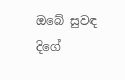ඔබේ සුවඳ දිගේ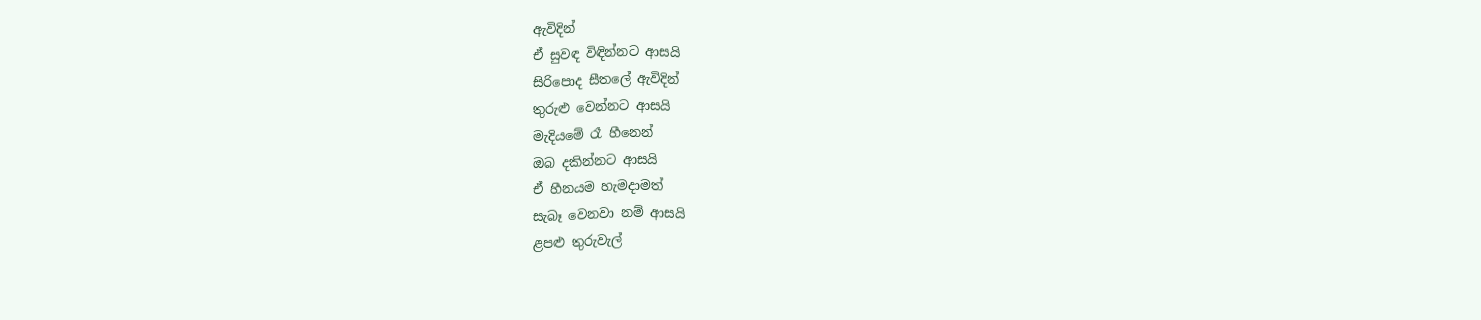ඇවිදින්
ඒ සුවඳ විඳින්නට ආසයි
සිරිපොද සීතලේ ඇවිදින්
තුරුළු වෙන්නට ආසයි
මැදියමේ රෑ හීනෙන්
ඔබ දකින්නට ආසයි
ඒ හීනයම හැමදාමත්
සැබෑ වෙනවා නම් ආසයි
ළපළු තුරුවැල්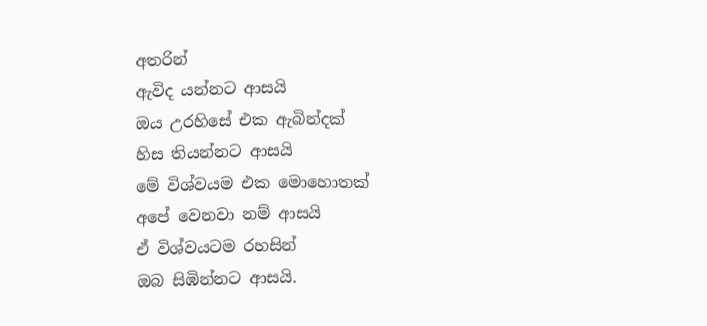අතරින්
ඇවිද යන්නට ආසයි
ඔය උරහිසේ එක ඇබින්දක්
හිස තියන්නට ආසයි
මේ විශ්වයම එක මොහොතක්
අපේ වෙනවා නම් ආසයි
ඒ විශ්වයටම රහසින්
ඔබ සිඹින්නට ආසයි.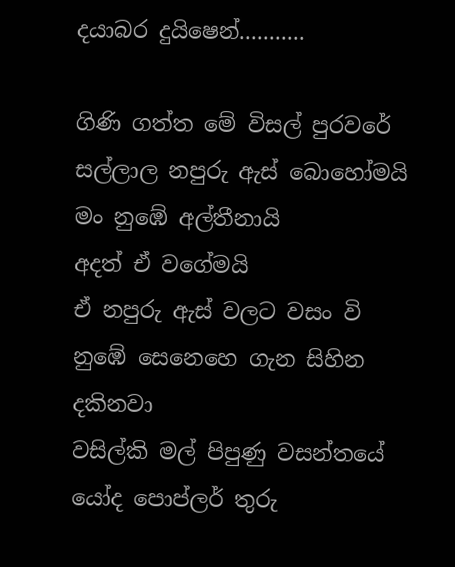දයාබර දුයිෂෙන්...........

ගිණි ගත්ත මේ විසල් පුරවරේ
සල්ලාල නපුරු ඇස් බොහෝමයි
මං නු‍ඹේ අල්තීනායි
අදත් ඒ වගේමයි
ඒ නපුරු ඇස් වලට වසං වි
නු‍ඹේ සෙනෙහෙ ගැන සිහින දකිනවා
වසිල්කි මල් පිපුණු වසන්තයේ
යෝද පොප්ලර් තුරු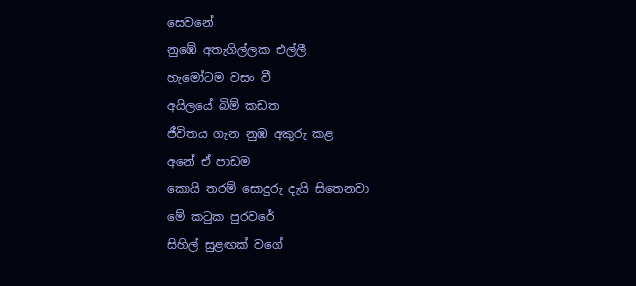සෙවනේ
නුඹේ අතැගිල්ලක එල්ලී
හැමෝටම වසං වී
අයිලයේ බිම් කඩත
ජීවිතය ගැන නුඹ අකුරු කළ
අනේ ඒ පාඩම
කොයි තරම් සොදුරු දැයි සිතෙනවා
මේ කටුක පුරවරේ
සිහිල් සුළඟක් වගේ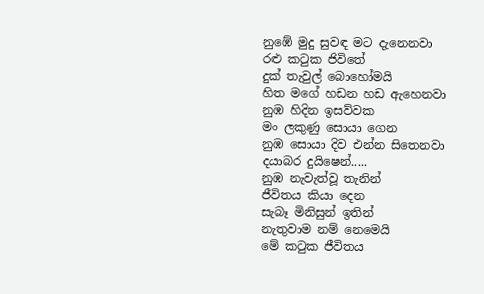නුඹේ මුදු සුවඳ මට දැනෙනවා
රළු කටුක ජිවිතේ
දුක් තැවුල් බොහෝමයි
හිත මගේ හඩන හඩ ඇහෙනවා
නුඹ හිදින ඉසව්වක
මං ලකුණු සොයා ගෙන
නුඹ සොයා දිව එන්න සිතෙනවා
දයාබර දුයිෂෙන්.....
නුඹ නැවැත්වූ තැනින්
ජීවිතය කියා දෙන
සැබෑ මිනිසුන් ඉතින්
නැතුවාම නම් නෙමෙයි
මේ කටුක ජීවිතය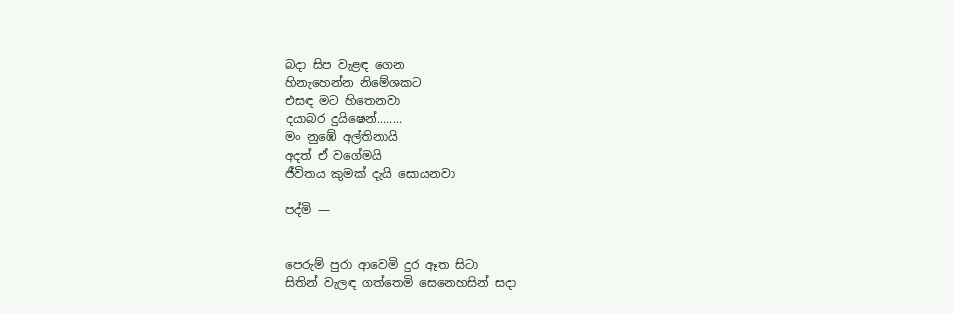බදා සිප වැළඳ ගෙන
හිනැහෙන්න නිමේශකට
එසඳ මට හිතෙනවා
දයාබර දුයිෂෙන්........
මං නුඹේ අල්තිනායි
අදත් ඒ වගේමයි
ජීවිතය කුමක් දැයි සොයනවා

පද්මි —


පෙරුම් පුරා ආ‍‍වෙමි දුර ඈත සිටා
සිතින් වැලඳ ගත්තෙමි සෙනෙහසින් සදා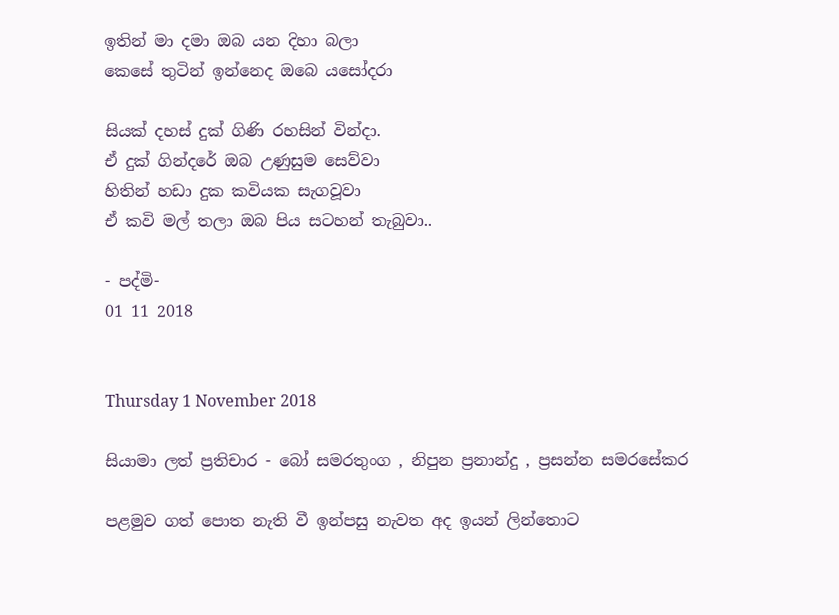ඉතින් මා දමා ඔබ යන දිහා බලා
කෙ‍‍සේ තුටින් ඉන්නෙද ඔබෙ යසෝදරා

සියක් දහස් දුක් ගිණි රහසින් වින්දා.
ඒ දුක් ගින්දරේ ඔබ උණුසුම සෙව්වා
හිතින් හඩා දුක කවියක සැගවූවා
ඒ කවි මල් තලා ඔබ පිය සටහන් තැබුවා..

- පද්මි-
01 11 2018


Thursday 1 November 2018

සියාමා ලත් ප්‍රතිචාර - බෝ සමරතුංග , නිපුන ප්‍රනාන්දු , ප්‍රසන්න සමරසේකර

පළමුව ගත් පොත නැති වී ඉන්පසු නැවත අද ඉයන් ලින්තොට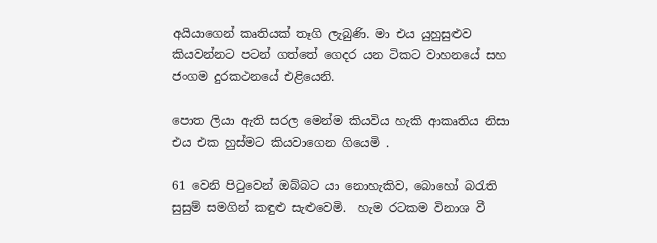අයියාගෙන් කෘතියක් තෑගි ලැබුණි. මා එය යුහුසුළුව කියවන්නට පටන් ගත්තේ ගෙදර යන ටිකට වාහනයේ සහ ජංගම දුරකථනයේ එළියෙනි.

පොත ලියා ඇති සරල මෙන්ම කියවිය හැකි ආකෘතිය නිසා එය එක හුස්මට කියවාගෙන ගියෙමි .

61 වෙනි පිටුවෙන් ඔබ්බට යා නොහැකිව, බොහෝ බරැති සුසුම් සමගින් කඳුළු සැළුවෙමි.  හැම රටකම විනාශ වී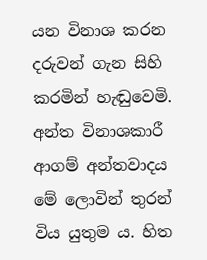යන විනාශ කරන දරුවන් ගැන සිහි කරමින් හැඬුවෙමි.
අන්ත විනාශකාරී ආගම් අන්තවාදය මේ ලොවින් තුරන් විය යුතුම ය. හිත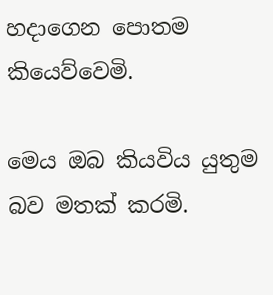හදාගෙන පොතම කියෙව්වෙමි.

මෙය ඔබ කියවිය යුතුම බව මතක් කරමි.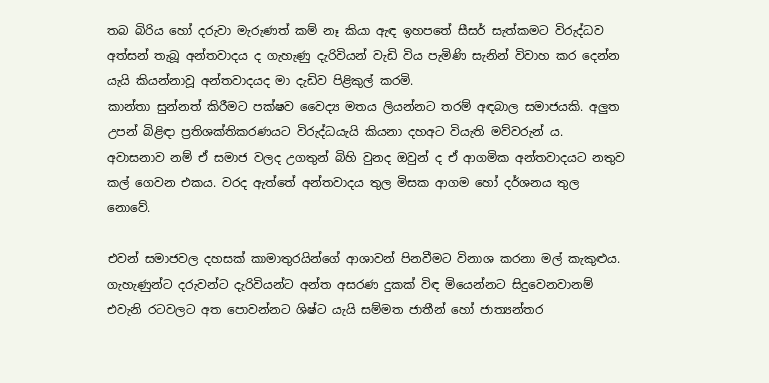තබ බිරිය හෝ දරුවා මැරුණත් කම් නෑ කියා ඇඳ ඉහපතේ සීසර් සැත්කමට විරුද්ධව අත්සන් තැබූ අන්තවාදය ද ගැහැණු දැරිවියන් වැඩි විය පැමිණි සැනින් විවාහ කර දෙන්න යැයි කියන්නාවූ අන්තවාදයද මා දැඩිව පිළිකුල් කරමි.
කාන්තා සුන්නත් කිරීමට පක්ෂව වෛද්‍ය මතය ලියන්නට තරම් අඳබාල සමාජයකි. අලුත උපන් බිළිඳා ප්‍රතිශක්තිකරණයට විරුද්ධයැයි කියනා දහඅට වියැති මව්වරුන්‍ ය.
අවාසනාව නම් ඒ සමාජ වලද උගතුන් බිහි වුනද ඔවුන් ද ඒ ආගමික අන්තවාදයට නතුව කල් ගෙවන එකය. වරද ඇත්තේ අන්තවාදය තුල මිසක ආගම හෝ දර්ශනය තුල නොවේ.

එවන් සමාජවල දහසක් කාමාතුරයින්ගේ ආශාවන් පිනවීමට විනාශ කරනා මල් කැකුළුය.
ගැහැණුන්ට දරුවන්ට දැරිවියන්ට අන්ත අසරණ දුකක් විඳ මියෙන්නට සිදුවෙනවානම් එවැනි රටවලට අත පොවන්නට ශිෂ්ට යැයි සම්මත ජාතීන් හෝ ජාත්‍යන්තර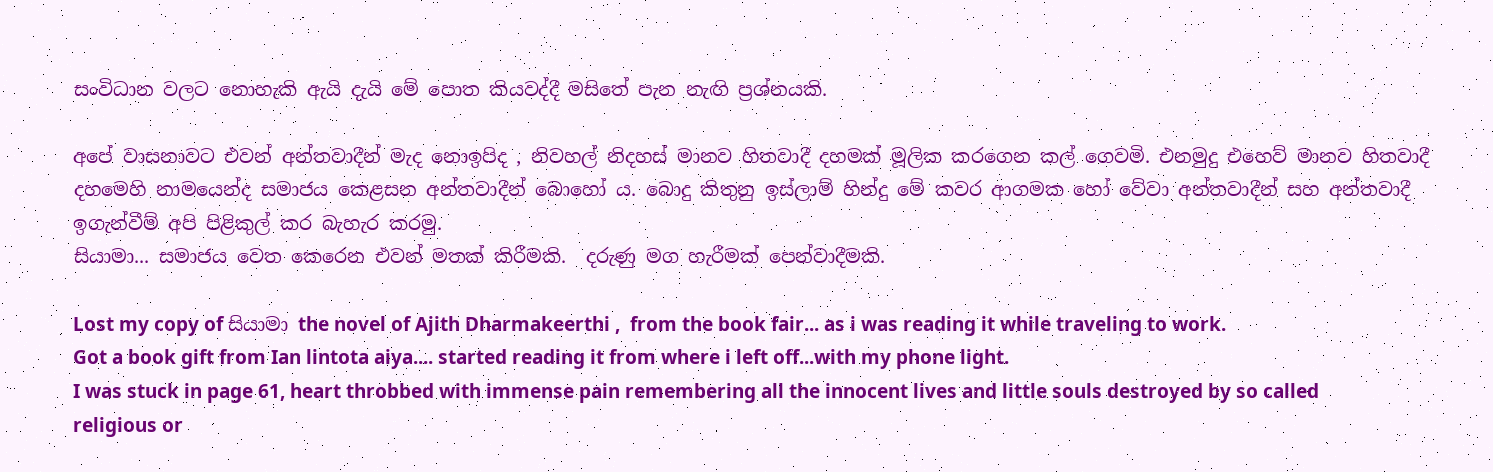සංවිධාන වලට නොහැකි ඇයි දැයි මේ පොත කියවද්දී මසිතේ පැන නැඟි ප්‍රශ්නයකි.

අපේ වාසනාවට එවන් අන්තවාදීන් මැද නොඉපිද , නිවහල් නිදහස් මානව හිතවාදී දහමක් මූලික කරගෙන කල් ගෙවමි. එනමුදු එහෙව් මානව හිතවාදී දහමෙහි නාමයෙන්ද සමාජය කෙළසන අන්තවාදීන්‍ බොහෝ ය. බොදු කිතුනු ඉස්ලාම් හින්දු මේ කවර ආගමක හෝ වේවා අන්තවාදීන් සහ අන්තවාදී ඉගැන්වීම් අපි පිළිකුල් කර බැහැර කරමු.
සියාමා... සමාජය වෙත කෙරෙන එවන් මතක් කිරීමකි.  දරුණු මග හැරීමක් පෙන්වාදීමකි.

Lost my copy of සියාමා the novel of Ajith Dharmakeerthi ,  from the book fair... as i was reading it while traveling to work.
Got a book gift from Ian lintota aiya.... started reading it from where i left off...with my phone light.
I was stuck in page 61, heart throbbed with immense pain remembering all the innocent lives and little souls destroyed by so called religious or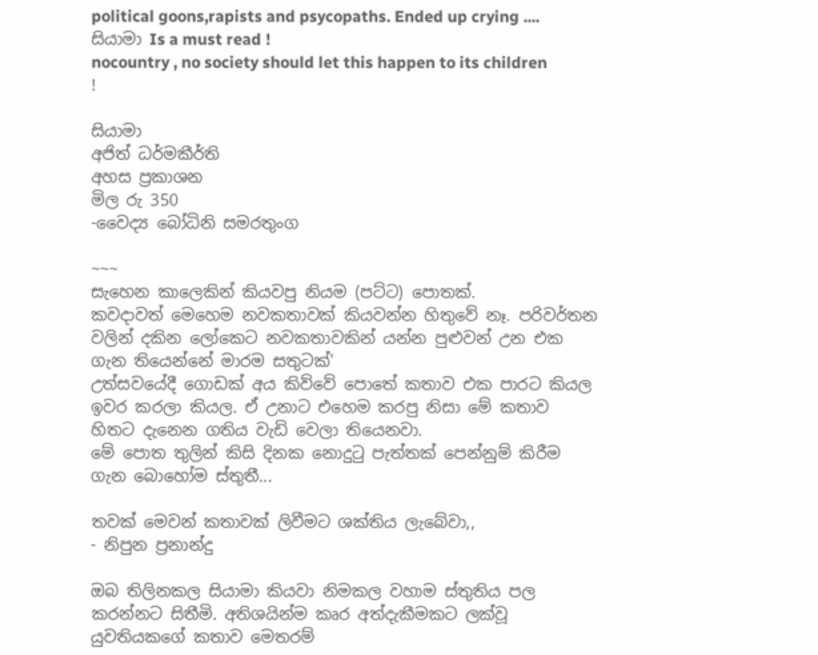political goons,rapists and psycopaths. Ended up crying ....
සියාමා Is a must read !
nocountry , no society should let this happen to its children !

සියාමා
අජිත් ධර්මකීර්ති
අහස ප්‍රකාශන
මිල රු 350
-වෛද්‍ය බෝධිනි සමරතුංග

~~~
සැහෙන කාලෙකින් කියවපු නියම (පට්ට) පොතක්.
කවදාවත් මෙහෙම නවකතාවක් කියවන්න හිතුවේ නෑ. පරිවර්තන වලින් දකින ලෝකෙට නවකතාවකින් යන්න පුළුවන් උන එක ගැන තියෙන්නේ මාරම සතුටක්'
උත්සවයේදී ගොඩක් අය කිව්වේ පොතේ කතාව එක පාරට කියල ඉවර කරලා කියල. ඒ උනාට එහෙම කරපු නිසා මේ කතාව හිතට දැනෙන ගතිය වැඩි වෙලා තියෙනවා.
මේ පොත තුලින් කිසි දිනක නොදුටු පැත්තක් පෙන්නුම් කිරීම ගැන බොහෝම ස්තුතී...

තවක් මෙවන් කතාවක් ලිවීමට ශක්තිය ලැබේවා,,
- නිපුන ප්‍රනාන්දු

ඔබ තිලිනකල සියාමා කියවා නිමකල වහාම ස්තුතිය පල කරන්නට සිතීමි. අතිශයින්ම කෘර අත්දැකීමකට ලක්වූ යුවතියකගේ කතාව මෙතරම්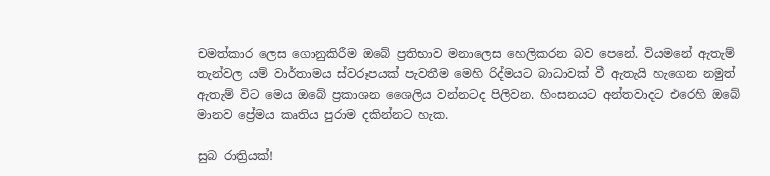චමත්කාර ලෙස ගොනුකිරීම ඔබේ ප්‍රතිභාව මනාලෙස හෙලිකරන බව පෙනේ. වියමනේ ඇතැම් තැන්වල යම් වාර්තාමය ස්වරූපයක් පැවතීම මෙහි රිද්මයට බාධාවක් වී ඇතැයි හැගෙන නමුත් ඇතැම් විට මෙය ඔබේ ප්‍රකාශන ශෛලිය වන්නටද පිලිවන. හිංසනයට අන්තවාදට එරෙහි ඔබේ මානව ප්‍රේමය කෘතිය පුරාම දකින්නට හැක.

සුබ රාත්‍රියක්!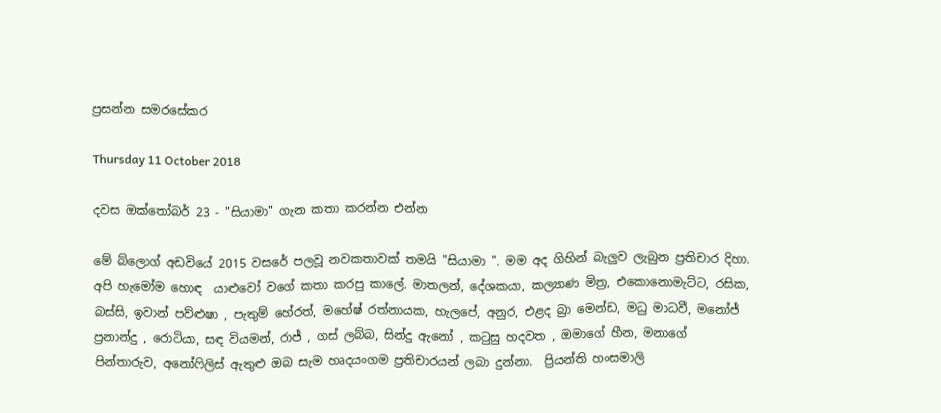ප්‍රසන්න සමරසේකර

Thursday 11 October 2018

දවස ඔක්තෝබර් 23 - "සියාමා" ගැන කතා කරන්න එන්න

මේ බ්ලොග් අඩවියේ 2015 වසරේ පලවූ නවකතාවක් තමයි "සියාමා ". මම අද ගිහින් බැලුව ලැබුන ප්‍රතිචාර දිහා. අපි හැමෝම හොඳ  යාළුවෝ වගේ කතා කරපු කාලේ. මාතලන්, දේශකයා, කල්‍යාණ මිත්‍ර, එකොනොමැට්ට, රසික, බස්සි, ඉවාන් පව්ළුෂා , පැතුම් හේරත්, මහේෂ් රත්නායක, හැලපේ, අනුර, එළද බ්‍රා මෙන්ඩ, මධු මාධවී, මනෝජ් ප්‍රනාන්දු , රොටියා, සඳ වියමන්, රාජ් , ගස් ලබ්බ, සින්දු ඇනෝ , කටුසු හදවත , ඔමාගේ හීන, මනාගේ පින්තාරුව, අනෝෆිලිස් ඇතුළු ඔබ සැම හෘදයංගම ප්‍රතිචාරයන් ලබා දුන්නා.  ප්‍රියන්ති හංසමාලි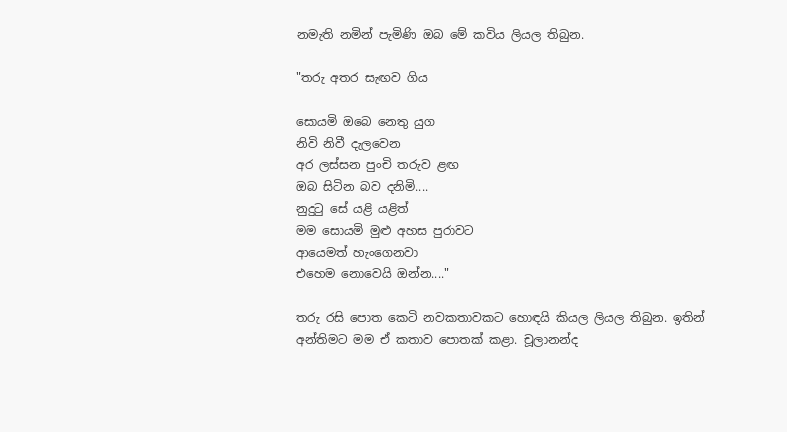නමැති නමින් පැමිණි ඔබ මේ කවිය ලියල තිබුන.

"තරු අතර සැඟව ගිය

සොයමි ඔබෙ නෙතු යුග
නිවි නිවී දැලවෙන
අර ලස්සන පුංචි තරුව ළඟ
ඔබ සිටින බව දනිමි....
නුදුටු සේ යළි යළිත්
මම සොයමි මුළු අහස පුරාවට
ආයෙමත් හැංගෙනවා
එහෙම නොවෙයි ඔන්න...."

තරු රසි පොත කෙටි නවකතාවකට හොඳයි කියල ලියල තිබුන. ඉතින් අන්තිමට මම ඒ කතාව පොතක් කළා. චූලානන්ද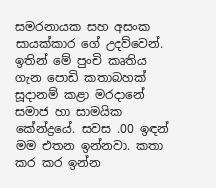සමරනායක සහ අසංක සායක්කාර ගේ උදව්වෙන්. ඉතින් මේ පුංචි කෘතිය ගැන පොඩි කතාබහක්  සූදානම් කළා මරදානේ සමාජ හා සාමයික කේන්ද්‍රයේ. සවස .00 ඉඳන් මම එතන ඉන්නවා. කතා කර කර ඉන්න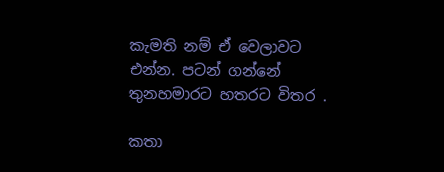කැමති නම් ඒ වෙලාවට  එන්න. පටන් ගන්නේ තුනහමාරට හතරට විතර .

කතා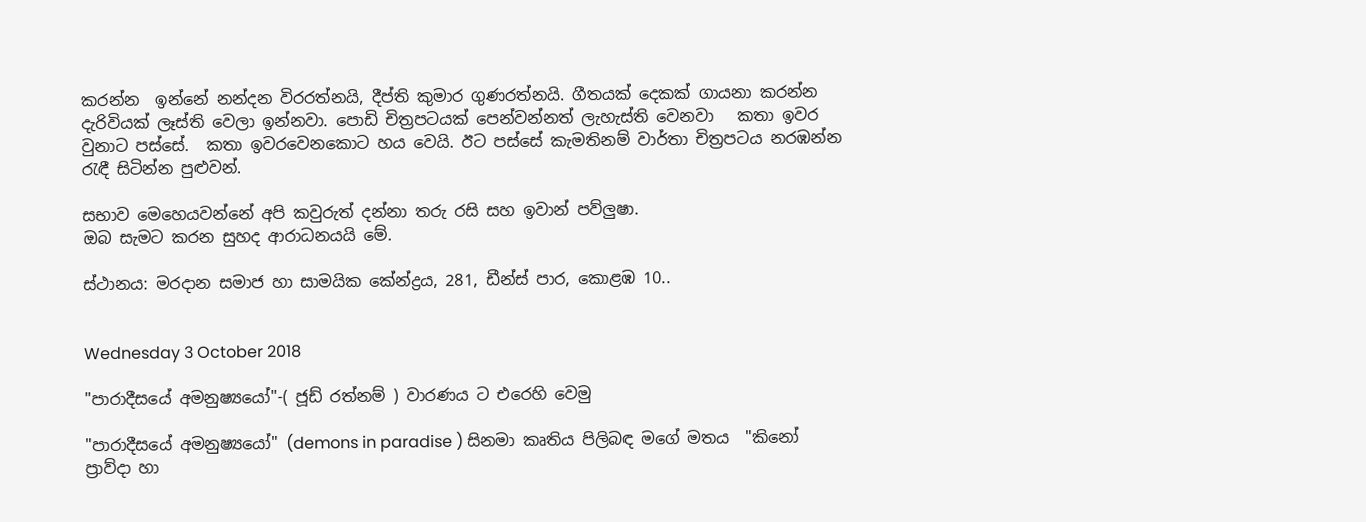කරන්න  ඉන්නේ නන්දන විරරත්නයි, දීප්ති කුමාර ගුණරත්නයි. ගීතයක් දෙකක් ගායනා කරන්න දැරිවියක් ලෑස්ති වෙලා ඉන්නවා. පොඩි චිත්‍රපටයක් පෙන්වන්නත් ලැහැස්ති වෙනවා   කතා ඉවර වුනාට පස්සේ.  කතා ඉවරවෙනකොට හය වෙයි. ඊට පස්සේ කැමතිනම් වාර්තා චිත්‍රපටය නරඹන්න රැඳී සිටින්න පුළුවන්.

සභාව මෙහෙයවන්නේ අපි කවුරුත් දන්නා තරු රසි සහ ඉවාන් පව්ලුෂා.
ඔබ සැමට කරන සුහද ආරාධනයයි මේ.

ස්ථානය: මරදාන සමාජ හා සාමයික කේන්ද්‍රය, 281, ඩීන්ස් පාර, කොළඹ 10..


Wednesday 3 October 2018

"පාරාදීසයේ අමනුෂ්‍යයෝ"-( ජූඩ් රත්නම් ) වාරණය ට එරෙහි වෙමු

"පාරාදීසයේ අමනුෂ්‍යයෝ" (demons in paradise ) සිනමා කෘතිය පිලිබඳ මගේ මතය  "කිනෝ ප්‍රාව්දා හා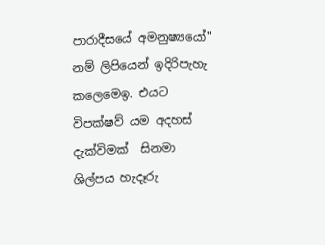පාරාදීසයේ අමනුෂ්‍යයෝ" නම් ලිපියෙන් ඉදිරිපැහැ කලෙමෙඉ. එයට විපක්ෂව් යම අදහස්
දැක්විමක්  සිනමා ශිල්පය හැදෑරු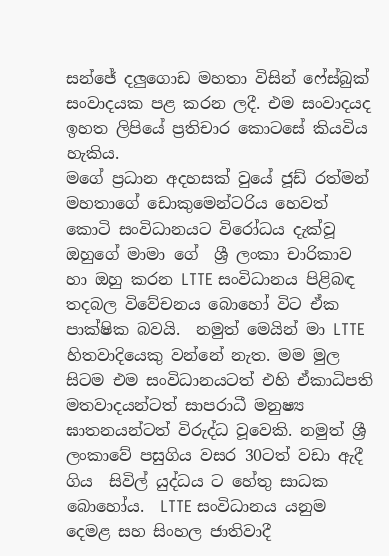සන්ජේ දලුගොඩ මහතා විසින් ෆේස්බුක් සංවාදයක පළ කරන ලදී. එම සංවාදයද ඉහත ලිපියේ ප්‍රතිචාර කොටසේ කියවිය හැකිය.
මගේ ප්‍රධාන අදහසක් වුයේ ජූඩ් රත්මන් මහතාගේ ඩොකුමෙන්ටරිය හෙවත් කොටි සංවිධානයට විරෝධය දැක්වූ ඔහුගේ මාමා ගේ  ශ්‍රී ලංකා චාරිකාව හා ඔහු කරන LTTE සංවිධානය පිළිබඳ තදබල විවේචනය බොහෝ විට ඒක පාක්ෂික බවයි.  නමුත් මෙයින් මා LTTE හිතවාදියෙකු වන්නේ නැත. මම මුල සිටම එම සංවිධානයටත් එහි ඒකාධිපති මතවාදයන්ටත් සාපරාධී මනුෂ්‍ය ඝාතනයන්ටත් විරුද්ධ වූවෙකි. නමුත් ශ්‍රී ලංකාවේ පසුගිය වසර 30ටත් වඩා ඇදී ගිය  සිවිල් යුද්ධය ට හේතු සාධක  බොහෝය.  LTTE සංවිධානය යනුම දෙමළ සහ සිංහල ජාතිවාදී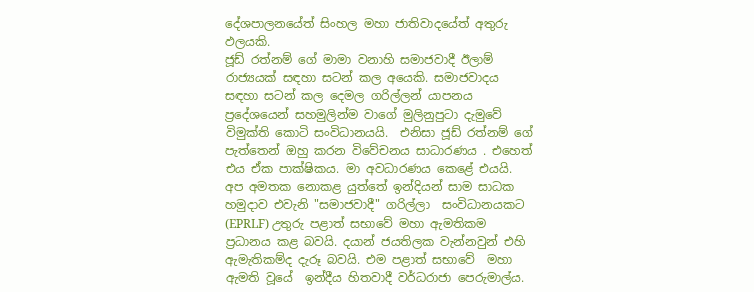දේශපාලනයේත් සිංහල මහා ජාතිවාදයේත් අතුරු ඵලයකි.
ජූඩ් රත්නම් ගේ මාමා වනාහි සමාජවාදී ඊලාම් රාජ්‍යයක් සඳහා සටන් කල අයෙකි. සමාජවාදය සඳහා සටන් කල දෙමල ගරිල්ලන් යාපනය ප්‍රදේශයෙන් සහමුලින්ම වාගේ මුලිනුපුටා දැමුවේ විමුක්ති කොටි සංවිධානයයි.  එනිසා ජූඩ් රත්නම් ගේ පැත්තෙන් ඔහු කරන විවේචනය සාධාරණය . එහෙත් එය ඒක පාක්ෂිකය. මා අවධාරණය කෙළේ එයයි.
අප අමතක නොකළ යුත්තේ ඉන්දියන් සාම සාධක හමුදාව එවැනි "සමාජවාදී" ගරිල්ලා  සංවිධානයකට (EPRLF) උතුරු පළාත් සභාවේ මහා ඇමතිකම ප්‍රධානය කළ බවයි. දයාන් ජයතිලක වැන්නවුන් එහි ඇමැතිකම්ද දැරූ බවයි. එම පළාත් සභාවේ  මහා ඇමති වූයේ  ඉන්දීය හිතවාදී වර්ධරාජා පෙරුමාල්ය.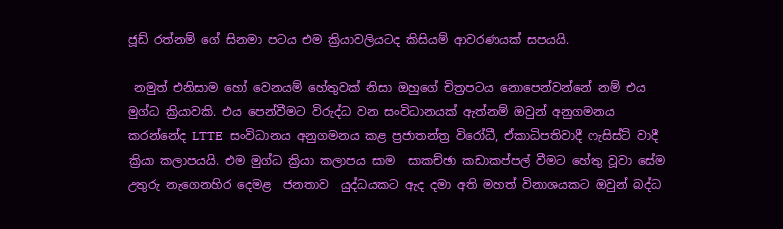ජූඩ් රත්නම් ගේ සිනමා පටය එම ක්‍රියාවලියටද කිසියම් ආවරණයක් සපයයි.

 නමුත් එනිසාම හෝ වෙනයම් හේතුවක් නිසා ඔහුගේ චිත්‍රපටය නොපෙන්වන්නේ නම් එය මුග්ධ ක්‍රියාවකි. එය පෙන්වීමට විරුද්ධ වන සංවිධානයක් ඇත්නම් ඔවුන් අනුගමනය කරන්නේද LTTE  සංවිධානය අනුගමනය කළ ප්‍රජාතන්ත්‍ර විරෝධී, ඒකාධිපතිවාදී ෆැසිස්ට් වාදී ක්‍රියා කලාපයයි. එම මුග්ධ ක්‍රියා කලාපය සාම  සාකච්ඡා කඩාකප්පල් වීමට හේතු වූවා සේම උතුරු නැගෙනහිර දෙමළ  ජනතාව  යුද්ධයකට ඇද දමා අති මහත් විනාශයකට ඔවුන් බද්ධ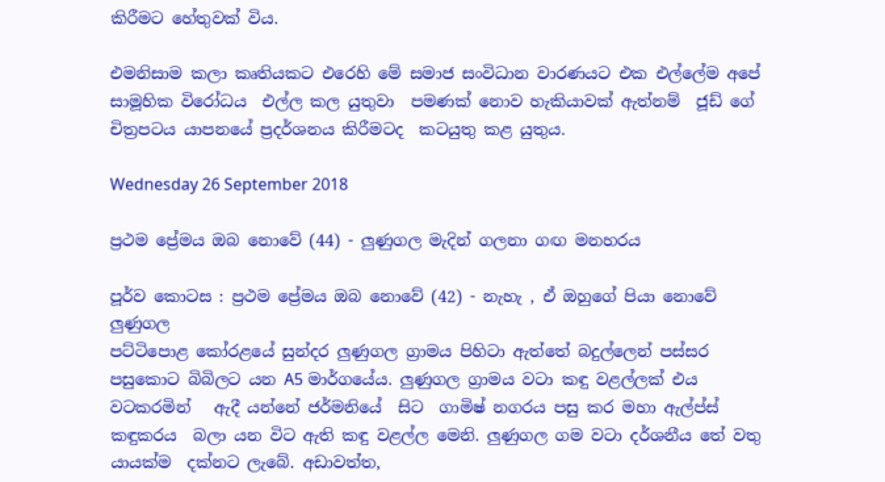කිරීමට හේතුවක් විය.

එමනිසාම කලා කෘතියකට එරෙහි මේ සමාජ සංවිධාන වාරණයට එක එල්ලේම අපේ  සාමූහික විරෝධය  එල්ල කල යුතුවා  පමණක් නොව හැකියාවක් ඇත්නම්  ජූඩ් ගේ චිත්‍රපටය යාපනයේ ප්‍රදර්ශනය කිරීමටද  කටයුතු කළ යුතුය.

Wednesday 26 September 2018

ප්‍රථම ප්‍රේමය ඔබ නොවේ (44) - ලුණුගල මැදින් ගලනා ගඟ මනහරය

පූර්ව කොටස : ප්‍රථම ප්‍රේමය ඔබ නොවේ (42) - නැහැ , ඒ ඔහුගේ පියා නොවේ
ලුණුගල
පට්ටිපොළ කෝරළයේ සුන්දර ලුණුගල ග්‍රාමය පිහිටා ඇත්තේ බදුල්ලෙන් පස්සර පසුකොට බිබිලට යන A5 මාර්ගයේය. ලුණුගල ග්‍රාමය වටා කඳු වළල්ලක් එය වටකරමින්   ඇදී යන්නේ ජර්මනියේ  සිට  ගාමිෂ් නගරය පසු කර මහා ඇල්ප්ස් කඳුකරය  බලා යන විට ඇති කඳු වළල්ල මෙනි. ලුණුගල ගම වටා දර්ශනීය තේ වතු යායක්ම  දක්නට ලැබේ. අඩාවත්ත,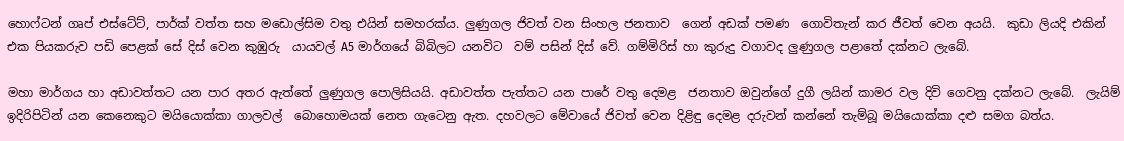හොෆ්ටන් ගෘප් එස්ටේට්, පාර්ක් වත්ත සහ මඩොල්සිම වතු එයින් සමහරක්ය. ලුණුගල ජිවත් වන සිංහල ජනතාව  ගෙන් අඩක් පමණ  ගොවිතැන් කර ජීවත් වෙන අයයි.  කුඩා ලියදි එකින් එක පියකරුව පඩි පෙළක් සේ දිස් වෙන කුඹුරු  යායවල් A5 මාර්ගයේ බිබිලට යනවිට  වම් පසින් දිස් වේ. ගම්මිරිස් හා කුරුදු වගාවද ලුණුගල පළාතේ දක්නට ලැබේ.

මහා මාර්ගය හා අඩාවත්තට යන පාර අතර ඇත්තේ ලුණුගල පොලිසියයි. අඩාවත්ත පැත්තට යන පාරේ වතු දෙමළ  ජනතාව ඔවුන්ගේ දුගී ලයින් කාමර වල දිවි ගෙවනු දක්නට ලැබේ.  ලැයිම් ඉදිරිපිටින් යන කෙනෙකුට මයියොක්කා ගාලවල්  බොහොමයක් නෙත ගැටෙනු ඇත. දහවලට මේවායේ ජිවත් වෙන දිළිඳු දෙමළ දරුවන් කන්නේ තැම්බූ මයියොක්කා දළු සමග බත්ය.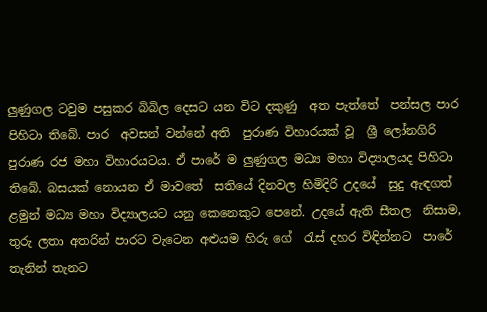ලුණුගල ටවුම පසුකර බිබිල දෙසට යන විට දකුණු  අත පැත්තේ  පන්සල පාර පිහිටා තිබේ. පාර  අවසන් වන්නේ අති  පුරාණ විහාරයක් වූ  ශ්‍රී ලෝනගිරි පුරාණ රජ මහා විහාරයටය. ඒ පාරේ ම ලුණුගල මධ්‍ය මහා විද්‍යාලයද පිහිටා  තිබේ. බසයක් නොයන ඒ මාවතේ  සතියේ දිනවල හිමිදිරි උදයේ  සුදු ඇඳගත් ළමුන් මධ්‍ය මහා විද්‍යාලයට යනු කෙනෙකුට පෙනේ. උදයේ ඇති සීතල  නිසාම,  තුරු ලතා අතරින් පාරට වැටෙන අළුයම හිරු ගේ  රැස් දහර විඳින්නට  පාරේ තැනින් තැනට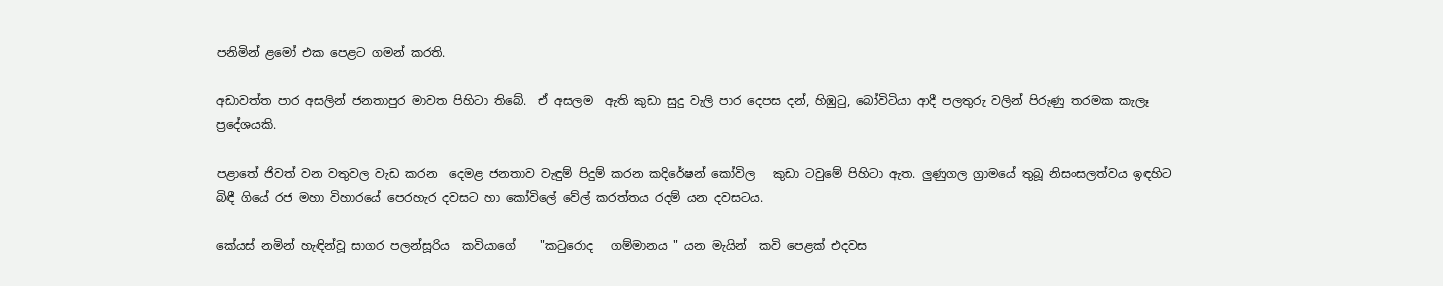පනිමින් ළමෝ එක පෙළට ගමන් කරති.

අඩාවත්ත පාර අසලින් ජනතාපුර මාවත පිහිටා තිබේ.  ඒ අසලම  ඇති කුඩා සුදු වැලි පාර දෙපස දන්, හිඹුටු, බෝවිටියා ආදී පලතුරු වලින් පිරුණු තරමක කැලෑ ප්‍රදේශයකි.

පළාතේ ජිවත් වන වතුවල වැඩ කරන  දෙමළ ජනතාව වැඳුම් පිදුම් කරන කදිරේෂන් කෝවිල   කුඩා ටවුමේ පිහිටා ඇත. ලුණුගල ග්‍රාමයේ තුබූ නිසංසලත්වය ඉඳහිට බිඳී ගියේ රජ මහා විහාරයේ පෙරහැර දවසට හා කෝවිලේ වේල් කරත්තය රදම් යන දවසටය.

කේයස් නමින් හැඳින්වූ සාගර පලන්සූරිය  කවියාගේ    "කටුරොද   ගම්මානය " යන මැයින්  කවි පෙළක් එදවස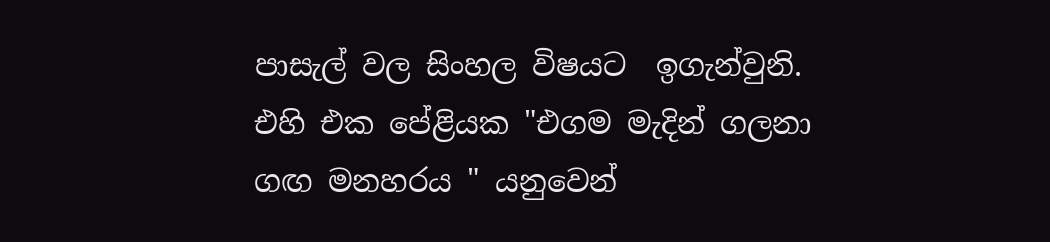පාසැල් වල සිංහල විෂයට  ඉගැන්වුනි. එහි එක පේළියක "එගම මැදින් ගලනා ගඟ මනහරය " යනුවෙන්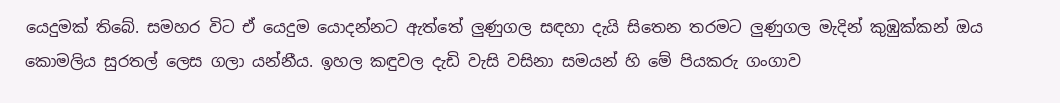යෙදුමක් තිබේ. සමහර විට ඒ යෙදුම යොදන්නට ඇත්තේ ලුණුගල සඳහා දැයි සිතෙන තරමට ලුණුගල මැදින් කුඹුක්කන් ඔය කොමලිය සුරතල් ලෙස ගලා යන්නීය. ඉහල කඳුවල දැඩි වැසි වසිනා සමයන් හි මේ පියකරු ගංගාව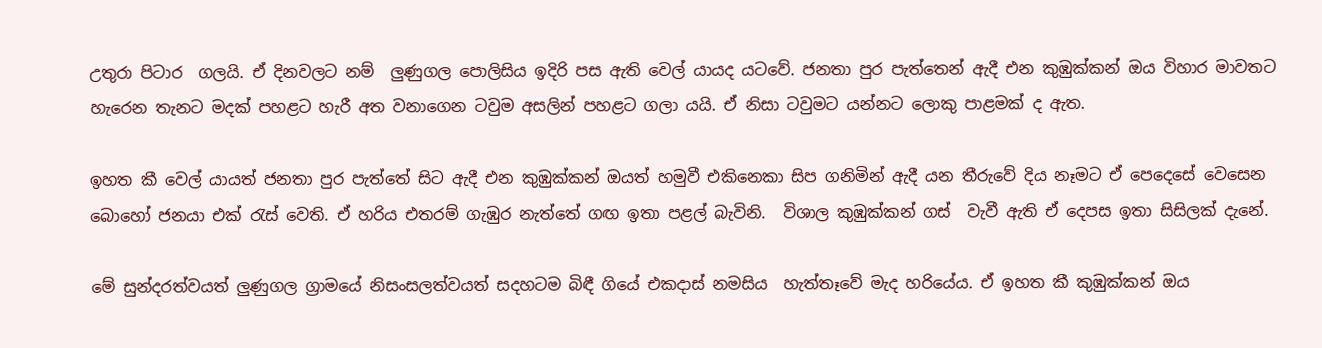උතුරා පිටාර  ගලයි. ඒ දිනවලට නම්  ලුණුගල පොලිසිය ඉදිරි පස ඇති වෙල් යායද යටවේ. ජනතා පුර පැත්තෙන් ඇදී එන කුඹුක්කන් ඔය විහාර මාවතට හැරෙන තැනට මදක් පහළට හැරී අත වනාගෙන ටවුම අසලින් පහළට ගලා යයි. ඒ නිසා ටවුමට යන්නට ලොකු පාළමක් ද ඇත.

ඉහත කී වෙල් යායත් ජනතා පුර පැත්තේ සිට ඇදී එන කුඹුක්කන් ඔයත් හමුවී එකිනෙකා සිප ගනිමින් ඇදී යන තීරුවේ දිය නෑමට ඒ පෙදෙසේ වෙසෙන බොහෝ ජනයා එක් රැස් වෙති. ඒ හරිය එතරම් ගැඹුර නැත්තේ ගඟ ඉතා පළල් බැවිනි.  විශාල කුඹුක්කන් ගස්  වැවී ඇති ඒ දෙපස ඉතා සිසිලක් දැනේ.

මේ සුන්දරත්වයත් ලුණුගල ග්‍රාමයේ නිසංසලත්වයත් සදහටම බිඳී ගියේ එකදාස් නමසිය  හැත්තෑවේ මැද හරියේය. ඒ ඉහත කී කුඹුක්කන් ඔය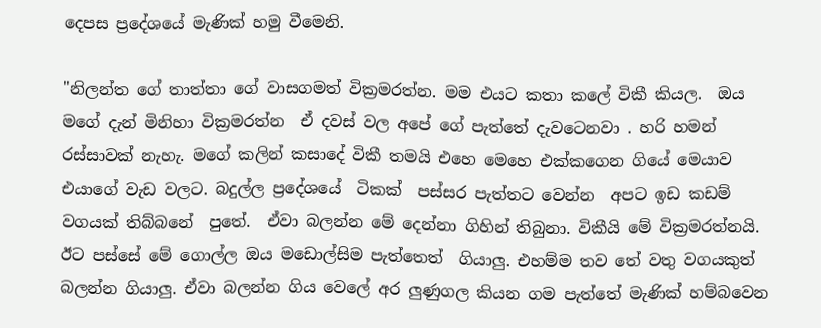දෙපස ප්‍රදේශයේ මැණික් හමු වීමෙනි.

"නිලන්ත ගේ තාත්තා ගේ වාසගමත් වික්‍රමරත්න. මම එයට කතා කලේ විකී කියල.  ඔය මගේ දැන් මිනිහා වික්‍රමරත්න  ඒ දවස් වල අපේ ගේ පැත්තේ දැවටෙනවා . හරි හමන් රස්සාවක් නැහැ. මගේ කලින් කසාදේ විකී තමයි එහෙ මෙහෙ එක්කගෙන ගියේ මෙයාව එයාගේ වැඩ වලට. බදුල්ල ප්‍රදේශයේ  ටිකක්  පස්සර පැත්තට වෙන්න  අපට ඉඩ කඩම් වගයක් තිබ්බනේ  පුතේ.  ඒවා බලන්න මේ දෙන්නා ගිහින් තිබුනා. විකීයි මේ වික්‍රමරත්නයි. ඊට පස්සේ මේ ගොල්ල ඔය මඩොල්සිම පැත්තෙත්  ගියාලු. එහම්ම තව තේ වතු වගයකුත් බලන්න ගියාලු. ඒවා බලන්න ගිය වෙලේ අර ලුණුගල කියන ගම පැත්තේ මැණික් හම්බවෙන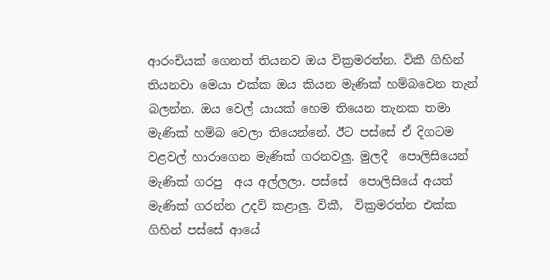ආරංචියක් ගෙනත් තියනව ඔය වික්‍රමරත්න. විකී ගිහින් තියනවා මෙයා එක්ක ඔය කියන මැණික් හම්බවෙන තැන් බලන්න. ඔය වෙල් යායක් හෙම තියෙන තැනක තමා මැණික් හම්බ වෙලා තියෙන්නේ. ඊට පස්සේ ඒ දිගටම වළවල් හාරාගෙන මැණික් ගරනවලු. මුලදී  පොලිසියෙන් මැණික් ගරපු  අය අල්ලලා. පස්සේ  පොලිසියේ අයත් මැණික් ගරන්න උදව් කළාලු. විකී,  වික්‍රමරත්න එක්ක ගිහින් පස්සේ ආයේ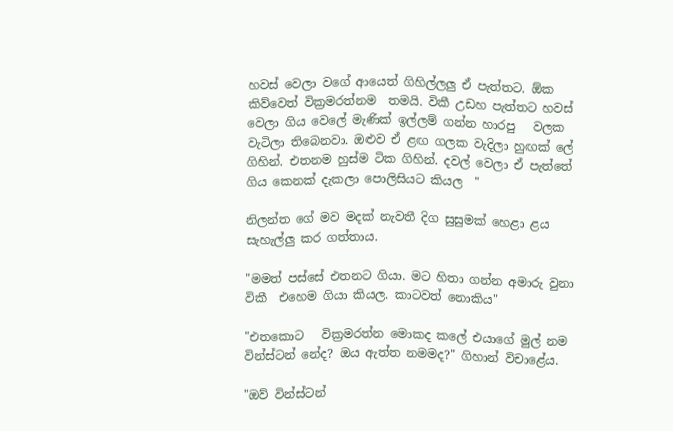හවස් වෙලා වගේ ආයෙත් ගිහිල්ලලු ඒ පැත්තට. ඕක කිව්වෙත් වික්‍රමරත්නම  තමයි. විකී උඩහ පැත්තට හවස් වෙලා ගිය වෙලේ මැණික් ඉල්ලම් ගන්න හාරපු   වලක වැටිලා තිබෙනවා. ඔළුව ඒ ළඟ ගලක වැදිලා හුඟක් ලේ ගිහින්. එතනම හුස්ම ටික ගිහින්. දවල් වෙලා ඒ පැත්තේ ගිය කෙනක් දැකලා පොලිසියට කියල  "

නිලන්ත ගේ මව මදක් නැවතී දිග සුසුමක් හෙළා ළය සැහැල්ලු කර ගත්තාය.

"මමත් පස්සේ එතනට ගියා. මට හිතා ගන්න අමාරු වුනා විකී  එහෙම ගියා කියල. කාටවත් නොකිය"

"එතකොට   වික්‍රමරත්න මොකද කලේ එයාගේ මුල් නම වින්ස්ටන් නේද? ඔය ඇත්ත නමමද?" ගිහාන් විචාළේය.

"ඔව් වින්ස්ටන්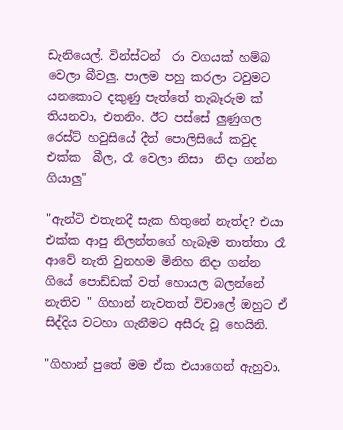ඩැනියෙල්. වින්ස්ටන්  රා වගයක් හම්බ වෙලා බීවලු. පාලම පහු කරලා ටවුමට යනකොට දකුණු පැත්තේ තැබෑරුම ක් තියනවා, එතනිං. ඊට පස්සේ ලුණුගල  රෙස්ට් හවුසියේ දීත් පොලිසියේ කවුද එක්ක  බීල, රෑ වෙලා නිසා  නිදා ගන්න ගියාලු"

"ඇන්ටි එතැනදී සැක හිතුනේ නැත්ද? එයා එක්ක ආපු නිලන්තගේ හැබෑම තාත්තා රෑ ආවේ නැති වුනහම මිනිහ නිදා ගන්න ගියේ පොඩ්ඩක් වත් හොයල බලන්නේ නැතිව " ගිහාන් නැවතත් විචාලේ ඔහුට ඒ සිද්දිය වටහා ගැනීමට අසීරු වූ හෙයිනි.

"ගිහාන් පුතේ මම ඒක එයාගෙන් ඇහුවා.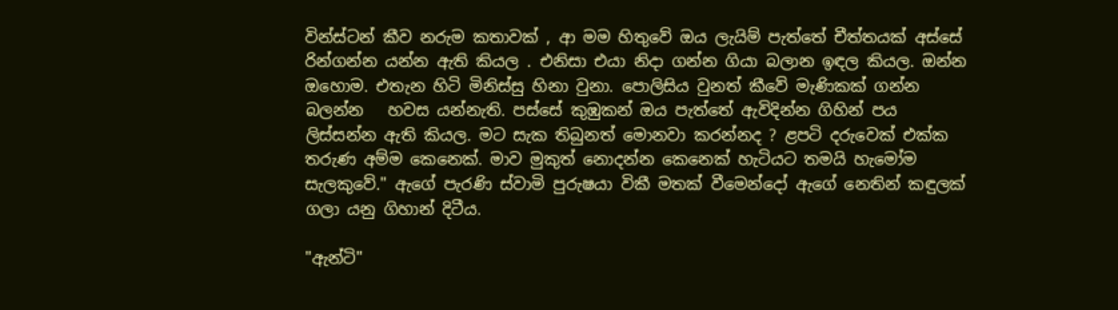වින්ස්ටන් කීව නරුම කතාවක් , ආ මම හිතුවේ ඔය ලැයිම් පැත්තේ චීත්තයක් අස්සේ රින්ගන්න යන්න ඇති කියල . එනිසා එයා නිදා ගන්න ගියා බලාන ඉඳල කියල. ඔන්න ඔහොම. එතැන හිටි මිනිස්සු හිනා වුනා. පොලිසිය වුනත් කීවේ මැණිකක් ගන්න බලන්න   හවස යන්නැති. පස්සේ කුඹුකන් ඔය පැත්තේ ඇවිදින්න ගිහින් පය ලිස්සන්න ඇති කියල. මට සැක තිබුනත් මොනවා කරන්නද ? ළපටි දරුවෙක් එක්ක තරුණ අම්ම කෙනෙක්. මාව මුකුත් නොදන්න කෙනෙක් හැටියට තමයි හැමෝම සැලකුවේ." ඇගේ පැරණි ස්වාමි පුරුෂයා විකී මතක් වීමෙන්දෝ ඇගේ නෙතින් කඳුලක් ගලා යනු ගිහාන් දිටීය.

"ඇන්ටි"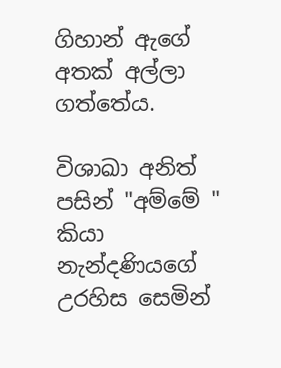ගිහාන් ඇගේ අතක් අල්ලා ගත්තේය.

විශාඛා අනිත් පසින් "අම්මේ " කියා නැන්දණියගේ උරහිස සෙමින්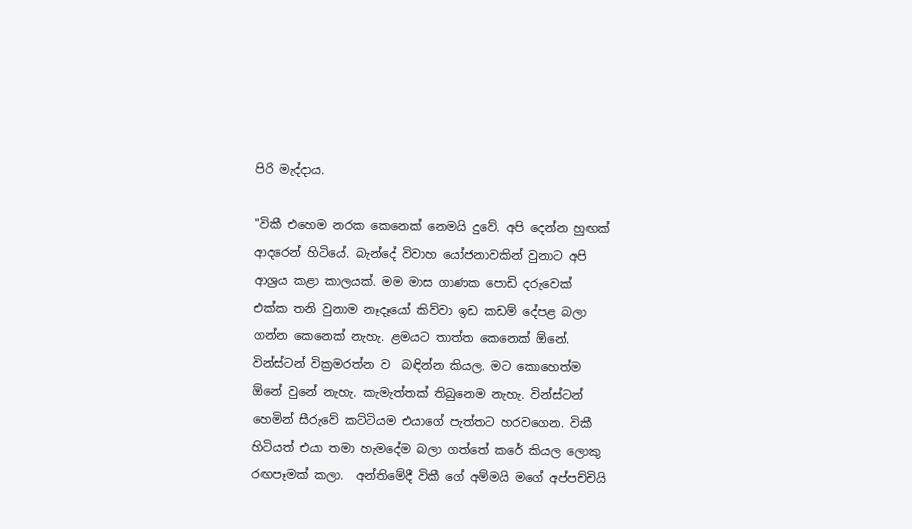පිරි මැද්දාය.

"විකී එහෙම නරක කෙනෙක් නෙමයි දුවේ. අපි දෙන්න හුඟක් ආදරෙන් හිටියේ. බැන්දේ විවාහ යෝජනාවකින් වුනාට අපි ආශ්‍රය කළා කාලයක්. මම මාස ගාණක පොඩි දරුවෙක්  එක්ක තනි වුනාම නෑදෑයෝ කිව්වා ඉඩ කඩම් දේපළ බලා ගන්න කෙනෙක් නැහැ. ළමයට තාත්ත කෙනෙක් ඕනේ. වින්ස්ටන් වික්‍රමරත්න ව  බඳින්න කියල. මට කොහෙත්ම ඕනේ වුනේ නැහැ. කැමැත්තක් තිබුනෙම නැහැ. වින්ස්ටන් හෙමින් සීරුවේ කට්ටියම එයාගේ පැත්තට හරවගෙන. විකී හිටියත් එයා තමා හැමදේම බලා ගත්තේ කරේ කියල ලොකු රඟපෑමක් කලා.  අන්තිමේදී විකී ගේ අම්මයි මගේ අප්පච්චියි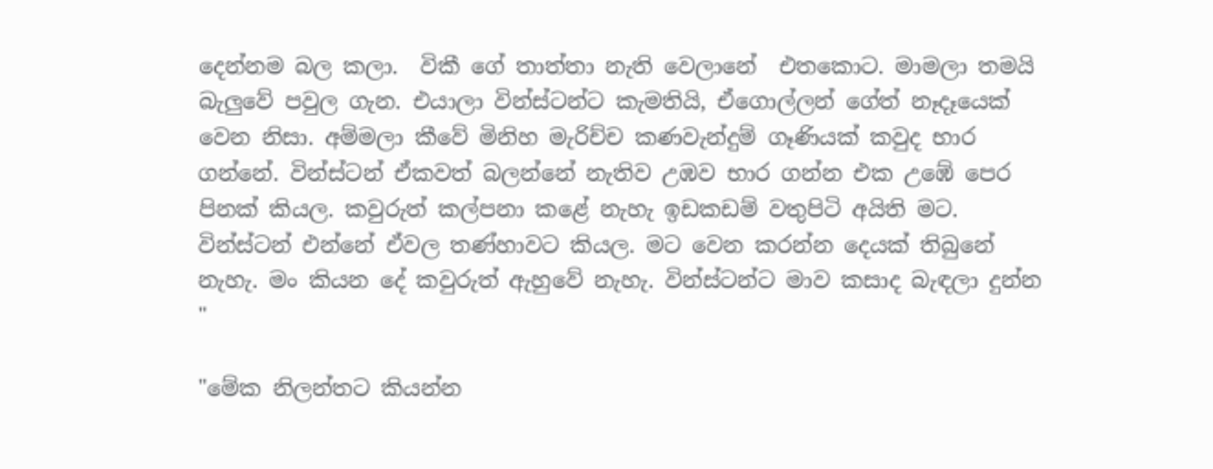දෙන්නම බල කලා.  විකී ගේ තාත්තා නැති වෙලානේ  එතකොට. මාමලා තමයි බැලුවේ පවුල ගැන. එයාලා වින්ස්ටන්ට කැමතියි, ඒගොල්ලන් ගේත් නෑදෑයෙක් වෙන නිසා. අම්මලා කීවේ මිනිහ මැරිච්ච කණවැන්දුම් ගෑණියක් කවුද භාර ගන්නේ. වින්ස්ටන් ඒකවත් බලන්නේ නැතිව උඹව භාර ගන්න එක උඹේ පෙර පිනක් කියල. කවුරුත් කල්පනා කළේ නැහැ ඉඩකඩම් වතුපිටි අයිති මට. වින්ස්ටන් එන්නේ ඒවල තණ්හාවට කියල. මට වෙන කරන්න දෙයක් තිබුනේ නැහැ. මං කියන දේ කවුරුත් ඇහුවේ නැහැ. වින්ස්ටන්ට මාව කසාද බැඳලා දුන්න "

"මේක නිලන්තට කියන්න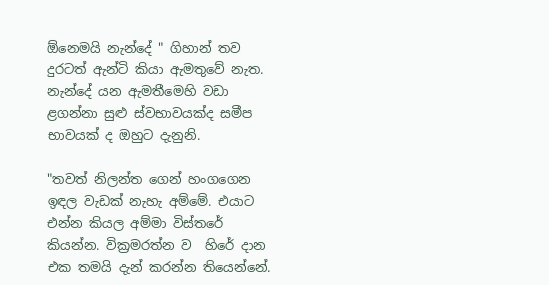ඕනෙමයි නැන්දේ " ගිහාන් තව දුරටත් ඇන්ටි කියා ඇමතුවේ නැත. නැන්දේ යන ඇමතීමෙහි වඩා ළගන්නා සුළු ස්වභාවයක්ද සමීප භාවයක් ද ඔහුට දැනුනි.

"තවත් නිලන්ත ගෙන් හංගගෙන ඉඳල වැඩක් නැහැ අම්මේ. එයාට එන්න කියල අම්මා විස්තරේ කියන්න. වික්‍රමරත්න ව  හිරේ දාන එක තමයි දැන් කරන්න තියෙන්නේ.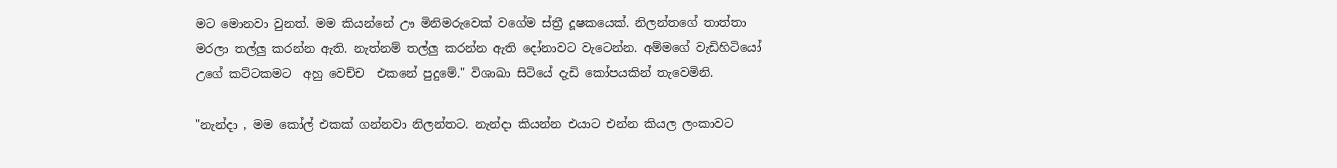මට මොනවා වුනත්. මම කියන්නේ ඌ මිනිමරුවෙක් වගේම ස්ත්‍රී දූෂකයෙක්. නිලන්තගේ තාත්තා මරලා තල්ලු කරන්න ඇති. නැත්නම් තල්ලු කරන්න ඇති දෝනාවට වැටෙන්න. අම්මගේ වැඩිහිටියෝ උගේ කට්ටකමට  අහු වෙච්ච  එකනේ පුදුමේ." විශාඛා සිටියේ දැඩි කෝපයකින් තැවෙමිනි.

"නැන්දා , මම කෝල් එකක් ගන්නවා නිලන්තට. නැන්දා කියන්න එයාට එන්න කියල ලංකාවට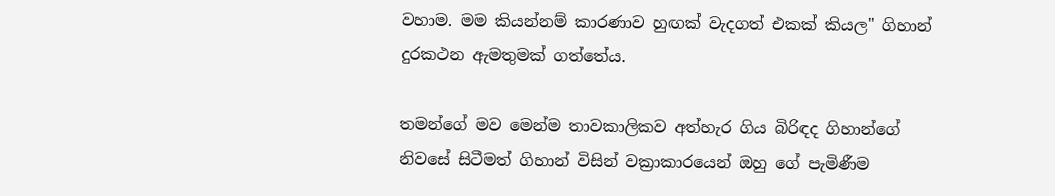වහාම. මම කියන්නම් කාරණාව හුඟක් වැදගත් එකක් කියල" ගිහාන් දුරකථන ඇමතුමක් ගත්තේය.

තමන්ගේ මව මෙන්ම තාවකාලිකව අත්හැර ගිය බිරිඳද ගිහාන්ගේ නිවසේ සිටීමත් ගිහාන් විසින් වක්‍රාකාරයෙන් ඔහු ගේ පැමිණීම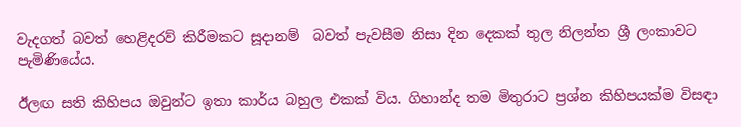වැදගත් බවත් හෙළිදරව් කිරීමකට සූදානම්  බවත් පැවසීම නිසා දින දෙකක් තුල නිලන්ත ශ්‍රී ලංකාවට පැමිණියේය.

ඊලඟ සති කිහිපය ඔවුන්ට ඉතා කාර්ය බහුල එකක් විය. ගිහාන්ද තම මිතුරාට ප්‍රශ්න කිහිපයක්ම විසඳා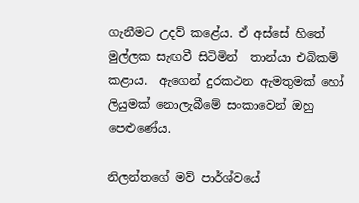ගැනීමට උදව් කළේය. ඒ අස්සේ හිතේ මුල්ලක සැඟවී සිටිමින්  තාන්යා එබිකම් කළාය.  ඇගෙන් දුරකථන ඇමතුමක් හෝ ලියුමක් නොලැබීමේ සංකාවෙන් ඔහු පෙළුණේය.

නිලන්තගේ මව් පාර්ශ්වයේ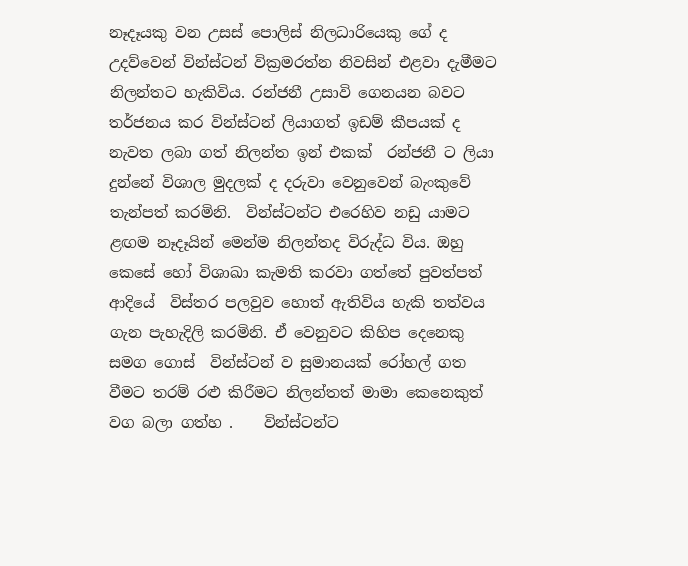නෑදෑයකු වන උසස් පොලිස් නිලධාරියෙකු ගේ ද උදව්වෙන් වින්ස්ටන් වික්‍රමරත්න නිවසින් එළවා දැමීමට නිලන්තට හැකිවිය. රන්ජනී උසාවි ගෙනයන බවට තර්ජනය කර වින්ස්ටන් ලියාගත් ඉඩම් කීපයක් ද නැවත ලබා ගත් නිලන්ත ඉන් එකක්  රන්ජනී ට ලියා දුන්නේ විශාල මුදලක් ද දරුවා වෙනුවෙන් බැංකුවේ තැන්පත් කරමිනි.  වින්ස්ටන්ට එරෙහිව නඩු යාමට  ළඟම නෑදෑයින් මෙන්ම නිලන්තද විරුද්ධ විය. ඔහු කෙසේ හෝ විශාඛා කැමති කරවා ගත්තේ පුවත්පත් ආදියේ  විස්තර පලවුව හොත් ඇතිවිය හැකි තත්වය ගැන පැහැදිලි කරමිනි. ඒ වෙනුවට කිහිප දෙනෙකු සමග ගොස්  වින්ස්ටන් ව සුමානයක් රෝහල් ගත වීමට තරම් රළු කිරීමට නිලන්තත් මාමා කෙනෙකුත් වග බලා ගත්හ .    වින්ස්ටන්ට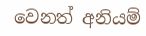වෙනත් අනියම්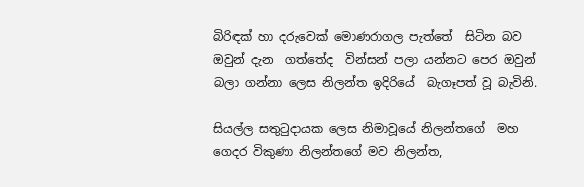බිරිඳක් හා දරුවෙක් මොණරාගල පැත්තේ  සිටින බව ඔවුන් දැන  ගත්තේද  වින්සන් පලා යන්නට පෙර ඔවුන් බලා ගන්නා ලෙස නිලන්ත ඉදිරියේ  බැගෑපත් වූ බැවිනි.

සියල්ල සතුටුදායක ලෙස නිමාවූයේ නිලන්තගේ  මහ ගෙදර විකුණා නිලන්තගේ මව නිලන්ත,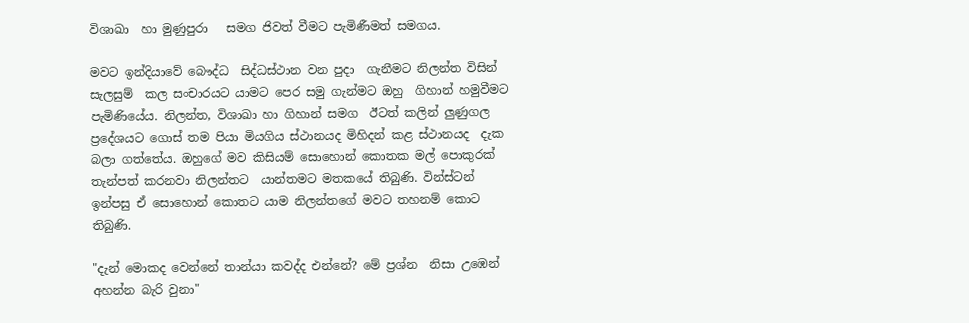විශාඛා  හා මුණුපුරා   සමග ජිවත් වීමට පැමිණීමත් සමගය.

මවට ඉන්දියාවේ බෞද්ධ  සිද්ධස්ථාන වන පුදා  ගැනීමට නිලන්ත විසින් සැලසුම්  කල සංචාරයට යාමට පෙර සමු ගැන්මට ඔහු  ගිහාන් හමුවීමට පැමිණියේය. නිලන්ත, විශාඛා හා ගිහාන් සමග  ඊටත් කලින් ලුණුගල ප්‍රදේශයට ගොස් තම පියා මියගිය ස්ථානයද මිහිදන් කළ ස්ථානයද  දැක බලා ගත්තේය. ඔහුගේ මව කිසියම් සොහොන් කොතක මල් පොකුරක්  තැන්පත් කරනවා නිලන්තට  යාන්තමට මතකයේ තිබුණි. වින්ස්ටන් ඉන්පසු ඒ සොහොන් කොතට යාම නිලන්තගේ මවට තහනම් කොට තිබුණි.

"දැන් මොකද වෙන්නේ තාන්යා කවද්ද එන්නේ? මේ ප්‍රශ්න  නිසා උඹෙන් අහන්න බැරි වුනා"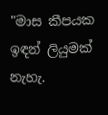"මාස කීපයක ඉඳන් ලියුමක්  නැහැ.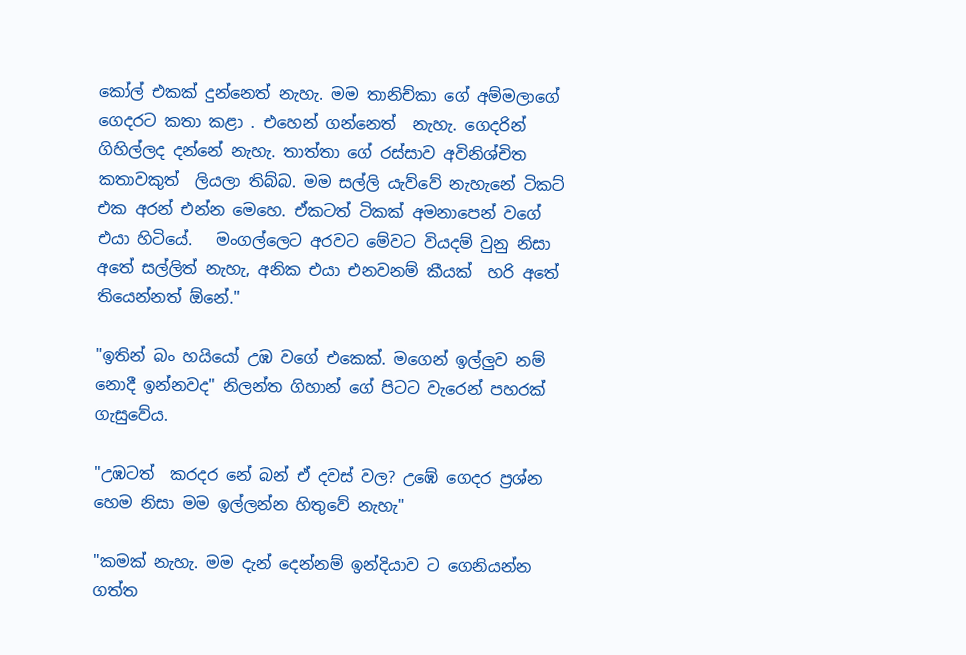කෝල් එකක් දුන්නෙත් නැහැ. මම තානිච්කා ගේ අම්මලාගේ ගෙදරට කතා කළා . එහෙන් ගන්නෙත්  නැහැ. ගෙදරින් ගිහිල්ලද දන්නේ නැහැ. තාත්තා ගේ රස්සාව අවිනිශ්චිත කතාවකුත්  ලියලා තිබ්බ. මම සල්ලි යැව්වේ නැහැනේ ටිකට් එක අරන් එන්න මෙහෙ. ඒකටත් ටිකක් අමනාපෙන් වගේ එයා හිටියේ.   මංගල්ලෙට අරවට මේවට වියදම් වුනු නිසා අතේ සල්ලිත් නැහැ, අනික එයා එනවනම් කීයක්  හරි අතේ තියෙන්නත් ඕනේ."

"ඉතින් බං හයියෝ උඹ වගේ එකෙක්. මගෙන් ඉල්ලුව නම් නොදී ඉන්නවද" නිලන්ත ගිහාන් ගේ පිටට වැරෙන් පහරක් ගැසුවේය.

"උඹටත්  කරදර නේ බන් ඒ දවස් වල? උඹේ ගෙදර ප්‍රශ්න  හෙම නිසා මම ඉල්ලන්න හිතුවේ නැහැ"

"කමක් නැහැ. මම දැන් දෙන්නම් ඉන්දියාව ට ගෙනියන්න ගත්ත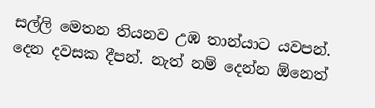සල්ලි මෙතන තියනව උඹ තාන්යාට යවපන්. දෙන දවසක දීපන්. නැත් නම් දෙන්න ඕනෙත්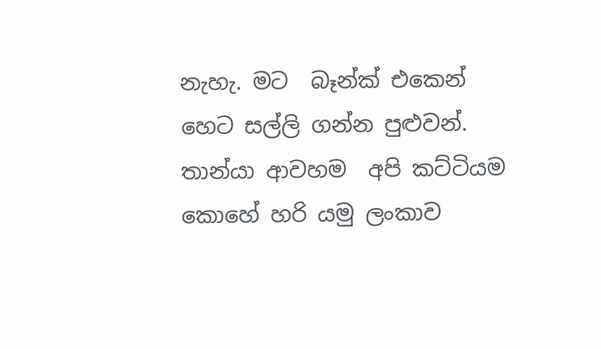නැහැ. මට  බෑන්ක් එකෙන්  හෙට සල්ලි ගන්න පුළුවන්. තාන්යා ආවහම  අපි කට්ටියම  කොහේ හරි යමු ලංකාව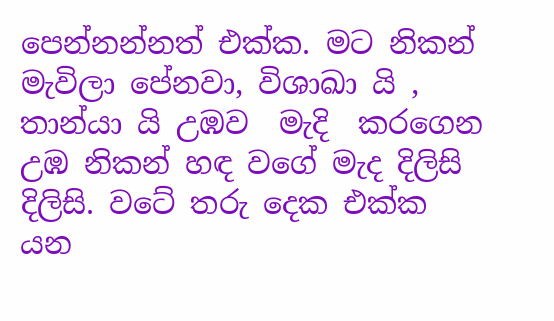පෙන්නන්නත් එක්ක. මට නිකන් මැවිලා පේනවා, විශාඛා යි , තාන්යා යි උඹව  මැදි  කරගෙන උඹ නිකන් හඳ වගේ මැද දිලිසි දිලිසි. වටේ තරු දෙක එක්ක  යන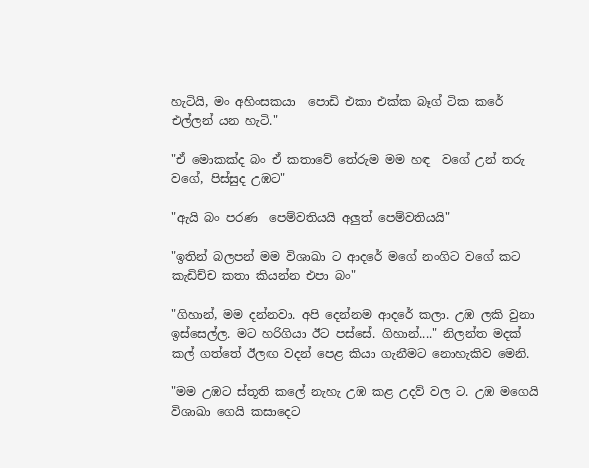හැටියි, මං අහිංසකයා  පොඩි එකා එක්ක බෑග් ටික කරේ එල්ලන් යන හැටි."

"ඒ මොකක්ද බං ඒ කතාවේ තේරුම මම හඳ  වගේ උන් තරු වගේ, පිස්සුද උඹට"

"ඇයි බං පරණ  පෙම්වතියයි අලුත් පෙම්වතියයි"

"ඉතින් බලපන් මම විශාඛා ට ආදරේ මගේ නංගිට වගේ කට කැඩිච්ච කතා කියන්න එපා බං"

"ගිහාන්, මම දන්නවා. අපි දෙන්නම ආදරේ කලා. උඹ ලකි වුනා ඉස්සෙල්ල. මට හරිගියා ඊට පස්සේ. ගිහාන්...." නිලන්ත මදක් කල් ගත්තේ ඊලඟ වදන් පෙළ කියා ගැනීමට නොහැකිව මෙනි.

"මම උඹට ස්තූති කලේ නැහැ උඹ කළ උදව් වල ට. උඹ මගෙයි විශාඛා ගෙයි කසාදෙට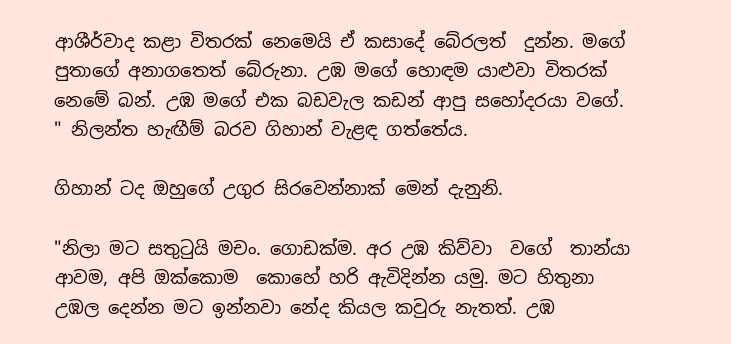ආශීර්වාද කළා විතරක් නෙමෙයි ඒ කසාදේ බේරලත්  දුන්න. මගේ පුතාගේ අනාගතෙත් බේරුනා. උඹ මගේ හොඳම යාළුවා විතරක් නෙමේ බන්. උඹ මගේ එක බඩවැල කඩන් ආපු සහෝදරයා වගේ. " නිලන්ත හැඟීම් බරව ගිහාන් වැළඳ ගත්තේය.

ගිහාන් ටද ඔහුගේ උගුර සිරවෙන්නාක් මෙන් දැනුනි.

"නිලා මට සතුටුයි මචං. ගොඩක්ම. අර උඹ කිව්වා  වගේ  තාන්යා ආවම, අපි ඔක්කොම  කොහේ හරි ඇවිදින්න යමු. මට හිතුනා උඹල දෙන්න මට ඉන්නවා නේද කියල කවුරු නැතත්. උඹ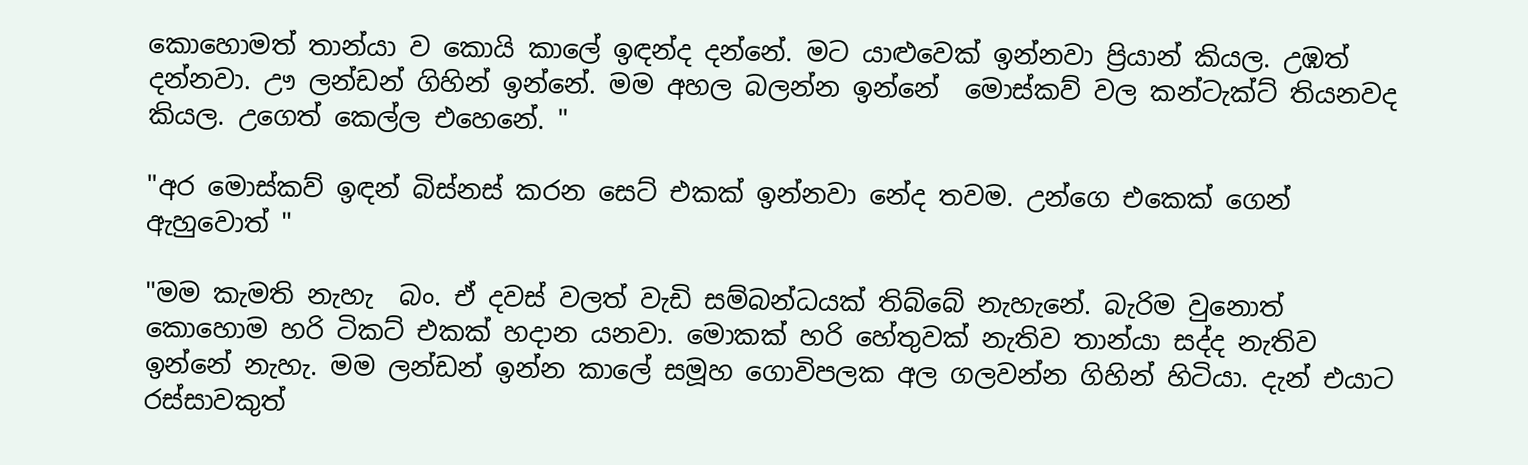කොහොමත් තාන්යා ව කොයි කාලේ ඉඳන්ද දන්නේ. මට යාළුවෙක් ඉන්නවා ප්‍රියාන් කියල. උඹත් දන්නවා. ඌ ලන්ඩන් ගිහින් ඉන්නේ. මම අහල බලන්න ඉන්නේ  මොස්කව් වල කන්ටැක්ට් තියනවද කියල. උගෙත් කෙල්ල එහෙනේ. "

"අර මොස්කව් ඉඳන් බිස්නස් කරන සෙට් එකක් ඉන්නවා නේද තවම. උන්ගෙ එකෙක් ගෙන්  ඇහුවොත් "

"මම කැමති නැහැ  බං. ඒ දවස් වලත් වැඩි සම්බන්ධයක් තිබ්බේ නැහැනේ. බැරිම වුනොත් කොහොම හරි ටිකට් එකක් හදාන යනවා. මොකක් හරි හේතුවක් නැතිව තාන්යා සද්ද නැතිව  ඉන්නේ නැහැ. මම ලන්ඩන් ඉන්න කාලේ සමූහ ගොවිපලක අල ගලවන්න ගිහින් හිටියා. දැන් එයාට රස්සාවකුත්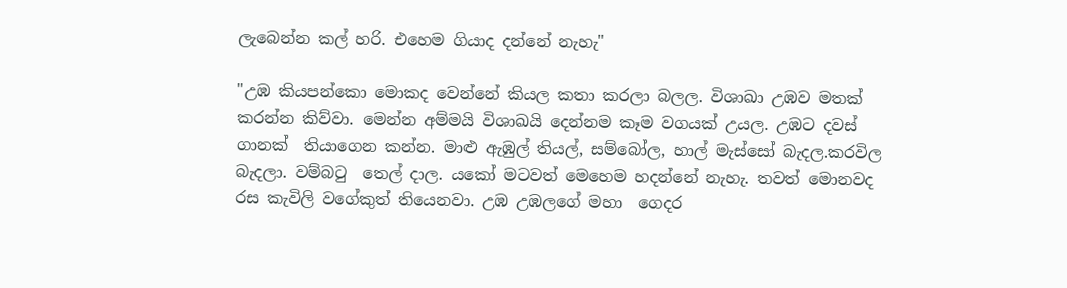ලැබෙන්න කල් හරි. එහෙම ගියාද දන්නේ නැහැ"

"උඹ කියපන්කො මොකද වෙන්නේ කියල කතා කරලා බලල. විශාඛා උඹව මතක් කරන්න කිව්වා. මෙන්න අම්මයි විශාඛයි දෙන්නම කෑම වගයක් උයල. උඹට දවස් ගානක්  තියාගෙන කන්න. මාළු ඇඹුල් තියල්, සම්බෝල, හාල් මැස්සෝ බැදල.කරවිල බැදලා. වම්බටු  තෙල් දාල. යකෝ මටවත් මෙහෙම හදන්නේ නැහැ. තවත් මොනවද රස කැවිලි වගේකුත් තියෙනවා. උඹ උඹලගේ මහා  ගෙදර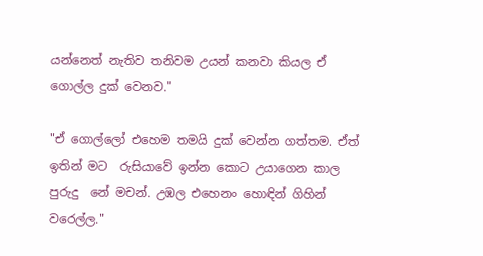යන්නෙත් නැතිව තනිවම උයන් කනවා කියල ඒ ගොල්ල දුක් වෙනව."

"ඒ ගොල්ලෝ එහෙම තමයි දුක් වෙන්න ගත්තම. ඒත් ඉතින් මට  රුසියාවේ ඉන්න කොට උයාගෙන කාල පුරුදු  නේ මචන්. උඹල එහෙනං හොඳින් ගිහින් වරෙල්ල."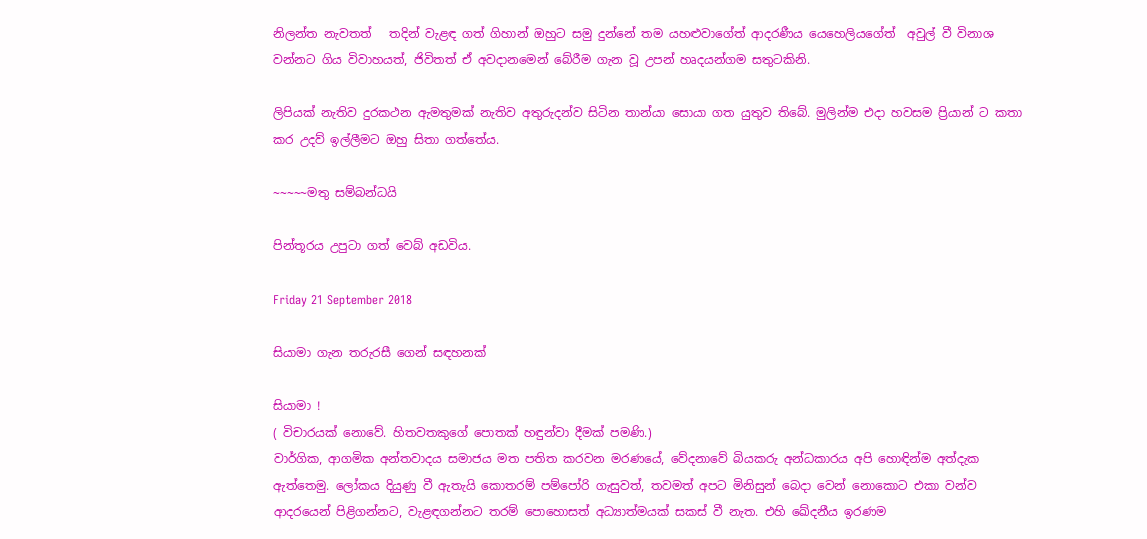නිලන්ත නැවතත්   තදින් වැළඳ ගත් ගිහාන් ඔහුට සමු දුන්නේ තම යහළුවාගේත් ආදරණීය යෙහෙලියගේත්  අවුල් වී විනාශ වන්නට ගිය විවාහයත්, ජිවිතත් ඒ අවදානමෙන් බේරීම ගැන වූ උපන් හෘදයන්ගම සතුටකිනි.

ලිපියක් නැතිව දුරකථන ඇමතුමක් නැතිව අතුරුදන්ව සිටින තාන්යා සොයා ගත යුතුව තිබේ. මුලින්ම එදා හවසම ප්‍රියාන් ට කතා කර උදව් ඉල්ලීමට ඔහු සිතා ගත්තේය.

~~~~~මතු සම්බන්ධයි

පින්තූරය උපුටා ගත් වෙබ් අඩවිය.

Friday 21 September 2018

සියාමා ගැන තරුරසී ගෙන් සඳහනක්

සියාමා !
( විචාරයක් නොවේ. හිතවතකුගේ පොතක් හඳුන්වා දීමක් පමණි.)
වාර්ගික, ආගමික අන්තවාදය සමාජය මත පතිත කරවන මරණයේ, වේදනාවේ බියකරු අන්ධකාරය අපි හොඳින්ම අත්දැක ඇත්තෙමු. ලෝකය දියුණු වී ඇතැයි කොතරම් පම්පෝරි ගැසුවත්, තවමත් අපට මිනිසුන් බෙදා වෙන් නොකොට එකා වන්ව ආදරයෙන් පිළිගන්නට, වැළඳගන්නට තරම් පොහොසත් අධ්‍යාත්මයක් සකස් වී නැත. එහි ඛේදනීය ඉරණම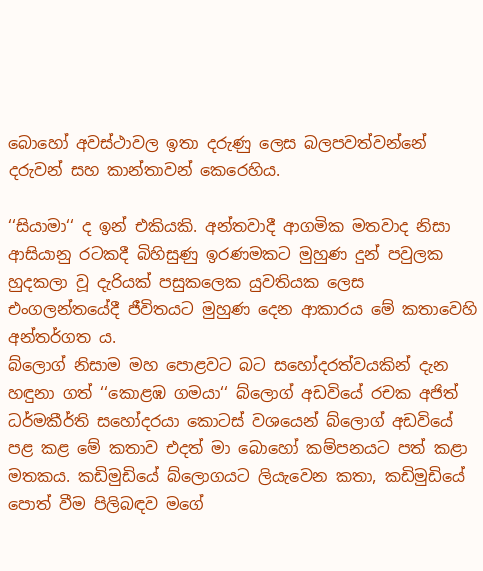බොහෝ අවස්ථාවල ඉතා දරුණු ලෙස බලපවත්වන්නේ දරුවන් සහ කාන්තාවන් කෙරෙහිය.

‘‘සියාමා‘‘ ද ඉන් එකියකි. අන්තවාදී ආගමික මතවාද නිසා ආසියානු රටකදී බිහිසුණු ඉරණමකට මුහුණ දුන් පවුලක හුදකලා වූ දැරියක් පසුකලෙක යුවතියක ලෙස එංගලන්තයේදී ජීවිතයට මුහුණ දෙන ආකාරය මේ කතාවෙහි අන්තර්ගත ය.
බ්ලොග් නිසාම මහ පොළවට බට සහෝදරත්වයකින් දැන හඳුනා ගත් ‘‘කොළඹ ගමයා‘‘ බ්ලොග් අඩවියේ රචක අජිත් ධර්මකීර්ති සහෝදරයා කොටස් වශයෙන් බ්ලොග් අඩවියේ පළ කළ මේ කතාව එදත් මා බොහෝ කම්පනයට පත් කළා මතකය. කඩිමුඩියේ බ්ලොගයට ලියැවෙන කතා, කඩිමුඩියේ පොත් වීම පිලිබඳව මගේ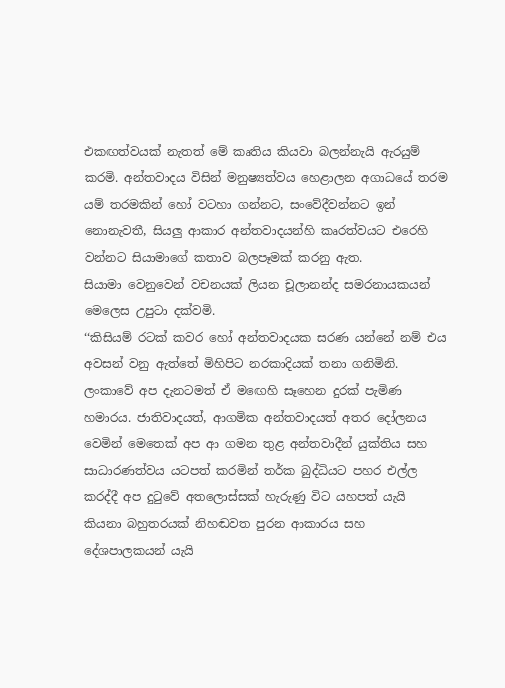එකඟත්වයක් නැතත් මේ කෘතිය කියවා බලන්නැයි ඇරයුම් කරමි. අන්තවාදය විසින් මනුෂ්‍යත්වය හෙළාලන අගාධයේ තරම යම් තරමකින් හෝ වටහා ගන්නට, සංවේදීවන්නට ඉන් නොනැවතී, සියලු ආකාර අන්තවාදයන්හි කෘරත්වයට එරෙහි වන්නට සියාමාගේ කතාව බලපෑමක් කරනු ඇත.
සියාමා වෙනුවෙන් වචනයක් ලියන චූලානන්ද සමරනායකයන් මෙලෙස උපුටා දක්වමි.
‘‘කිසියම් රටක් කවර හෝ අන්තවාදයක සරණ යන්නේ නම් එය අවසන් වනු ඇත්තේ මිහිපිට නරකාදියක් තනා ගනිමිනි. ලංකාවේ අප දැනටමත් ඒ මඟෙහි සෑහෙන දුරක් පැමිණ හමාරය. ජාතිවාදයත්, ආගමික අන්තවාදයත් අතර දෝලනය වෙමින් මෙතෙක් අප ආ ගමන තුළ අන්තවාදීන් යුක්තිය සහ සාධාරණත්වය යටපත් කරමින් තර්ක බුද්ධියට පහර එල්ල කරද්දී අප දුටුවේ අතලොස්සක් හැරුණු විට යහපත් යැයි කියනා බහුතරයක් නිහඬවත පුරන ආකාරය සහ දේශපාලකයන් යැයි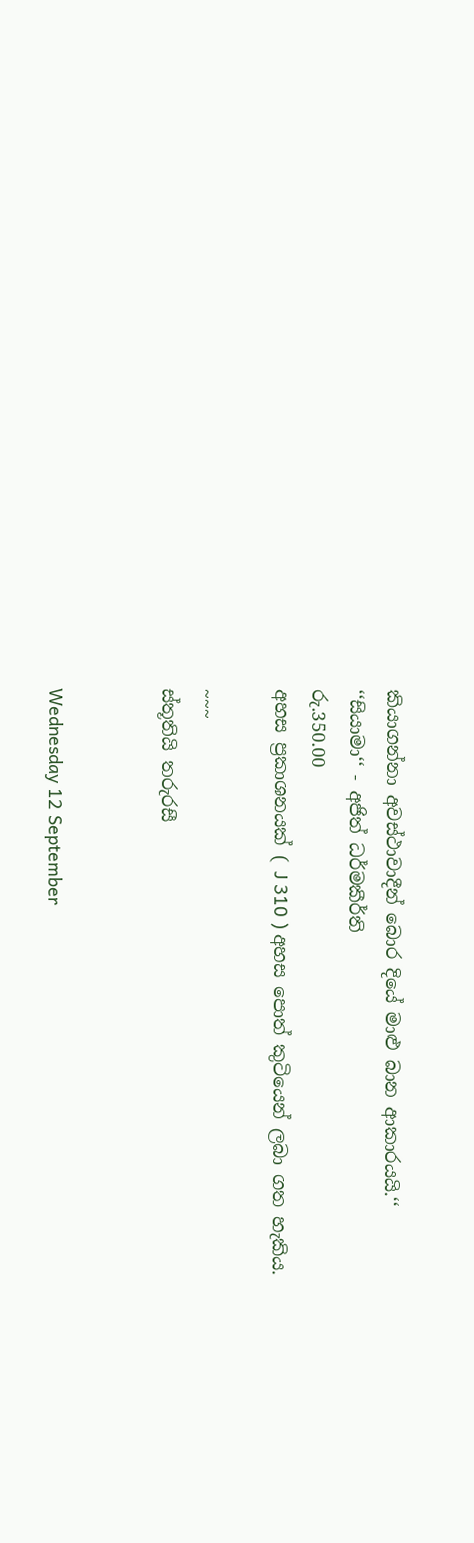කියාගන්නා අවස්ථාවාදීන් බොර දියේ මාළු බාන ආකාරයයි.‘‘
‘‘සියාමා‘‘ - අජිත් ධර්මකීර්ති
රු.350.00
අහස ප්‍රකාශනයක් ( J 310 ) අහස පොත් කුටියෙන් ලබා ගත හැකිය.

~~~
ස්තූතියි තරුරසී


Wednesday 12 September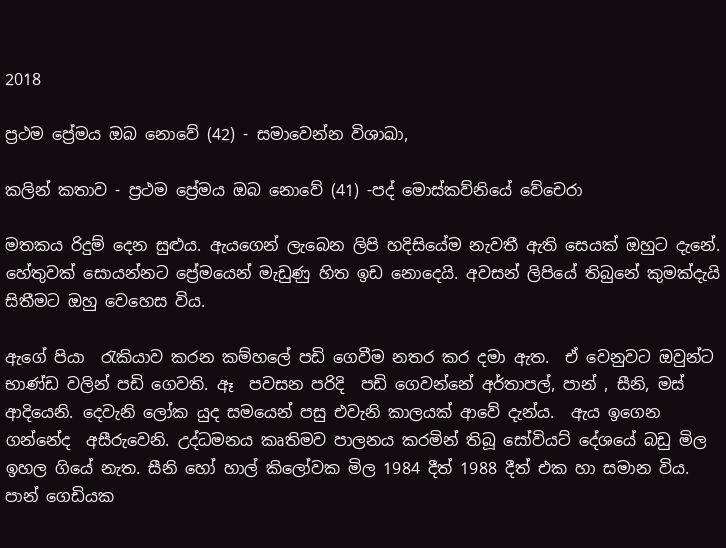2018

ප්‍රථම ප්‍රේමය ඔබ නොවේ (42) - සමාවෙන්න විශාඛා,

කලින් කතාව - ප්‍රථම ප්‍රේමය ඔබ නොවේ (41) -පද් මොස්කව්නියේ වේචෙරා

මතකය රිදුම් දෙන සුළුය. ඇයගෙන් ලැබෙන ලිපි හදිසියේම නැවතී ඇති සෙයක් ඔහුට දැනේ. හේතුවක් සොයන්නට ප්‍රේමයෙන් මැඩුණු හිත ඉඩ නොදෙයි. අවසන් ලිපියේ තිබුනේ කුමක්දැයි සිතීමට ඔහු වෙහෙස විය.

ඇගේ පියා  රැකියාව කරන කම්හලේ පඩි ගෙවීම නතර කර දමා ඇත.  ඒ වෙනුවට ඔවුන්ට භාණ්ඩ වලින් පඩි ගෙවති. ඈ  පවසන පරිදි  පඩි ගෙවන්නේ අර්තාපල්, පාන් , සීනි, මස් ආදියෙනි. දෙවැනි ලෝක යුද සමයෙන් පසු එවැනි කාලයක් ආවේ දැන්ය.  ඇය ඉගෙන ගන්නේද  අසීරුවෙනි. උද්ධමනය කෘතිමව පාලනය කරමින් තිබූ සෝවියට් දේශයේ බඩු මිල ඉහල ගියේ නැත. සීනි හෝ හාල් කිලෝවක මිල 1984 දීත් 1988 දීත් එක හා සමාන විය. පාන් ගෙඩියක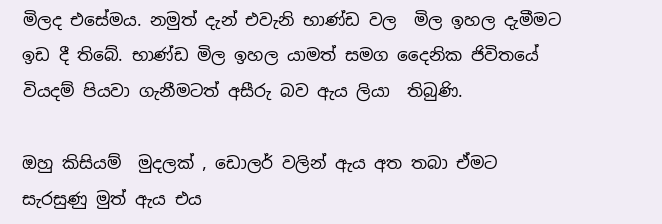මිලද එසේමය. නමුත් දැන් එවැනි භාණ්ඩ වල  මිල ඉහල දැමීමට  ඉඩ දී තිබේ. භාණ්ඩ මිල ඉහල යාමත් සමග දෛනික ජිවිතයේ වියදම් පියවා ගැනීමටත් අසීරු බව ඇය ලියා  තිබුණි.

ඔහු කිසියම්  මුදලක් , ඩොලර් වලින් ඇය අත තබා ඒමට සැරසුණු මුත් ඇය එය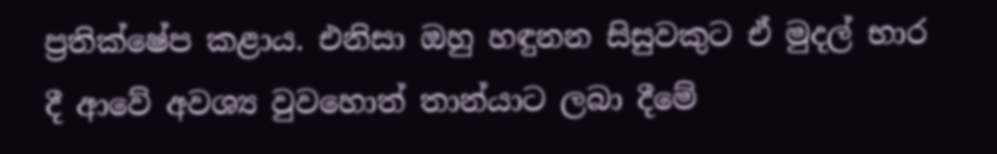ප්‍රතික්ෂේප කළාය. එනිසා ඔහු හඳුනන සිසුවකුට ඒ මුදල් භාර දී ආවේ අවශ්‍ය වුවහොත් තාන්යාට ලබා දීමේ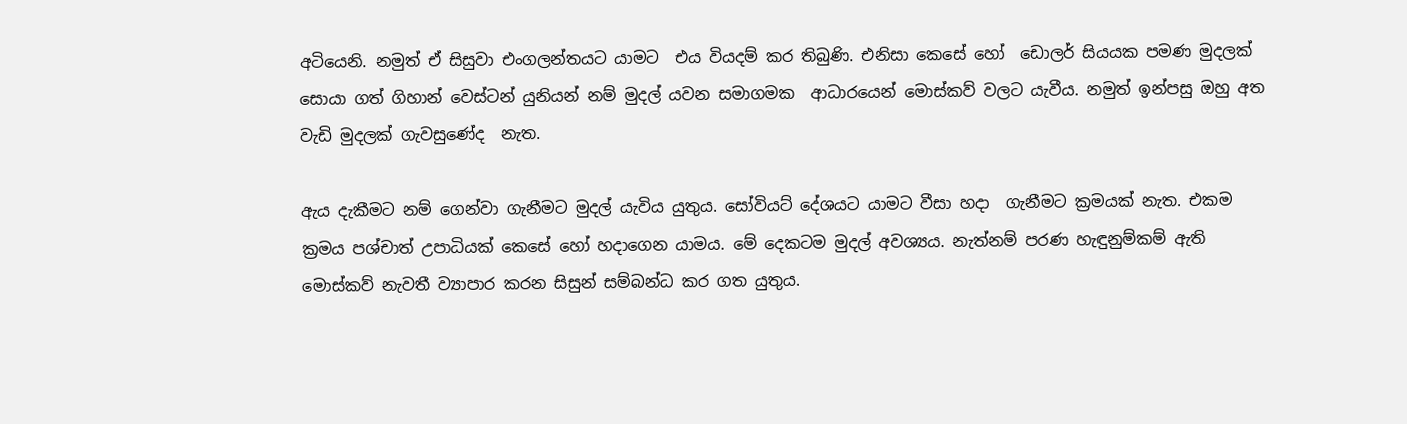අටියෙනි. නමුත් ඒ සිසුවා එංගලන්තයට යාමට  එය වියදම් කර තිබුණි. එනිසා කෙසේ හෝ  ඩොලර් සියයක පමණ මුදලක් සොයා ගත් ගිහාන් වෙස්ටන් යුනියන් නම් මුදල් යවන සමාගමක  ආධාරයෙන් මොස්කව් වලට යැවීය. නමුත් ඉන්පසු ඔහු අත වැඩි මුදලක් ගැවසුණේද  නැත.

ඇය දැකීමට නම් ගෙන්වා ගැනීමට මුදල් යැවිය යුතුය. සෝවියට් දේශයට යාමට වීසා හදා  ගැනීමට ක්‍රමයක් නැත. එකම ක්‍රමය පශ්චාත් උපාධියක් කෙසේ හෝ හදාගෙන යාමය. මේ දෙකටම මුදල් අවශ්‍යය. නැත්නම් පරණ හැඳුනුම්කම් ඇති මොස්කව් නැවතී ව්‍යාපාර කරන සිසුන් සම්බන්ධ කර ගත යුතුය.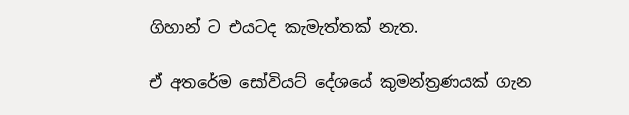ගිහාන් ට එයටද කැමැත්තක් නැත.

ඒ අතරේම සෝවියට් දේශයේ කුමන්ත්‍රණයක් ගැන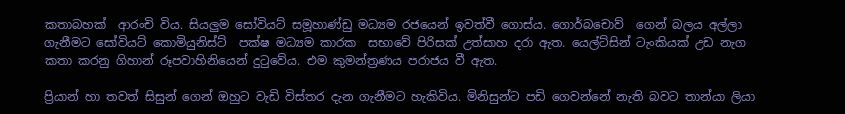කතාබහක්  ආරංචි විය. සියලුම සෝවියට් සමූහාණ්ඩු මධ්‍යම රජයෙන් ඉවත්වී ගොස්ය. ගොර්බචොව්  ගෙන් බලය අල්ලා ගැනීමට සෝවියට් කොමියුනිස්ට්  පක්ෂ මධ්‍යම කාරක  සභාවේ පිරිසක් උත්සාහ දරා ඇත. යෙල්ට්සින් ටැංකියක් උඩ නැග  කතා කරනු ගිහාන් රූපවාහිනියෙන් දුටුවේය. එම කුමන්ත්‍රණය පරාජය වී ඇත.

ප්‍රියාන් හා තවත් සිසුන් ගෙන් ඔහුට වැඩි විස්තර දැන ගැනීමට හැකිවිය. මිනිසුන්ට පඩි ගෙවන්නේ නැති බවට තාන්යා ලියා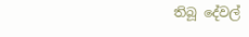තිබූ දේවල්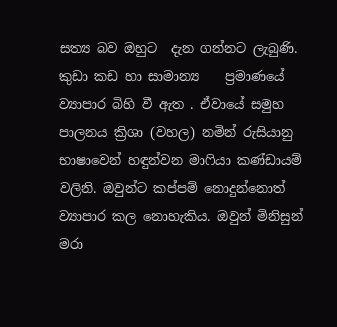සත්‍ය බව ඔහුට  දැන ගන්නට ලැබුණි. කුඩා කඩ හා සාමාන්‍ය    ප්‍රමාණයේ ව්‍යාපාර බිහි වී ඇත . ඒවායේ සමුහ පාලනය ක්‍රිශා (වහල) නමින් රුසියානු භාෂාවෙන් හඳුන්වන මාෆියා කණ්ඩායම් වලිනි. ඔවුන්ට කප්පම් නොදුන්නොත් ව්‍යාපාර කල නොහැකිය. ඔවුන් මිනිසුන් මරා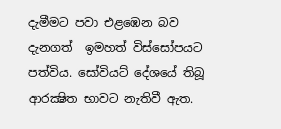දැමීමට පවා එළඹෙන බව දැනගත්  ඉමහත් විස්සෝපයට  පත්විය. සෝවියට් දේශයේ තිබූ ආරක්‍ෂිත භාවට නැතිවී ඇත.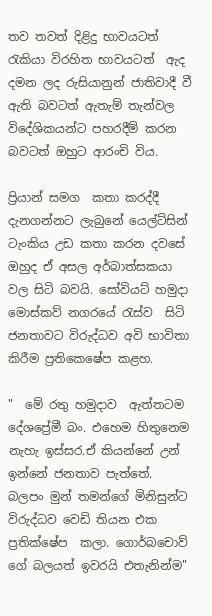තව තවත් දිළිදු භාවයටත් රැකියා විරහිත භාවයටත්  ඇද දමන ලද රුසියානුන් ජාතිවාදී වී ඇති බවටත් ඇතැම් තැන්වල  විදේශිකයන්ට පහරදීම් කරන බවටත් ඔහුට ආරංචි විය.

ප්‍රියාන් සමග  කතා කරද්දී දැනගන්නට ලැබුනේ යෙල්ට්සින් ටැංකිය උඩ කතා කරන දවසේ ඔහුද ඒ අසල අර්බාත්සකයා වල සිටි බවයි. සෝවියට් හමුදා මොස්කව් නගරයේ රැස්ව  සිටි ජනතාවට විරුද්ධව අවි භාවිතා කිරීම ප්‍රතිකෙෂේප කළහ.

"  මේ රතු හමුදාව  ඇත්තටම දේශප්‍රේමී බං. එහෙම හිතුනෙම නැහැ ඉස්සර.ඒ කියන්නේ උන් ඉන්නේ ජනතාව පැත්තේ.  බලපං මුන් තමන්ගේ මිනිසුන්ට විරුද්ධව වෙඩි තියන එක ප්‍රතික්ෂේප  කලා. ගොර්බචොව් ගේ බලයත් ඉවරයි එතැනින්ම"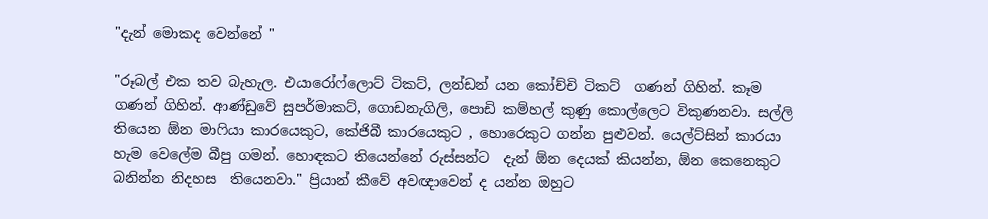"දැන් මොකද වෙන්නේ "

"රූබල් එක තව බැහැල. එයාරෝෆ්ලොට් ටිකට්, ලන්ඩන් යන කෝච්චි ටිකට්  ගණන් ගිහින්. කෑම ගණන් ගිහින්. ආණ්ඩුවේ සුපර්මාකට්, ගොඩනැගිලි, පොඩි කම්හල් කුණු කොල්ලෙට විකුණනවා. සල්ලි තියෙන ඕන මාෆියා කාරයෙකුට, කේජිබී කාරයෙකුට , හොරෙකුට ගන්න පුළුවන්. යෙල්ට්සින් කාරයා හැම වෙලේම බීපු ගමන්. හොඳකට තියෙන්නේ රුස්සන්ට  දැන් ඕන දෙයක් කියන්න, ඕන කෙනෙකුට බනින්න නිදහස  තියෙනවා." ප්‍රියාන් කීවේ අවඥාවෙන් ද යන්න ඔහුට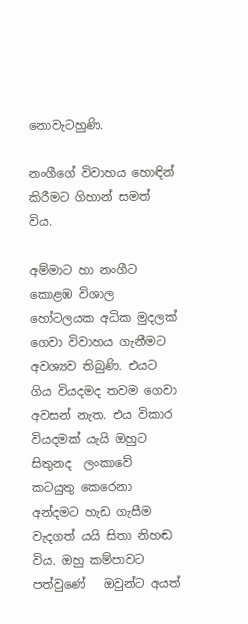නොවැටහුණි.

නංගීගේ විවාහය හොඳින්  කිරීමට ගිහාන් සමත් විය.

අම්මාට හා නංගීට කොළඹ විශාල හෝටලයක අධික මුදලක් ගෙවා විවාහය ගැනීමට අවශ්‍යව තිබුණි. එයට ගිය වියදමද තවම ගෙවා අවසන් නැත. එය විකාර වියදමක් යැයි ඔහුට සිතුනද  ලංකාවේ කටයුතු කෙරෙනා අන්දමට හැඩ ගැසීම වැදගත් යයි සිතා නිහඬ විය. ඔහු කම්පාවට පත්වුණේ   ඔවුන්ට අයත්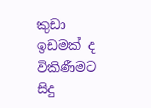කුඩා ඉඩමක් ද විකිණීමට  සිදු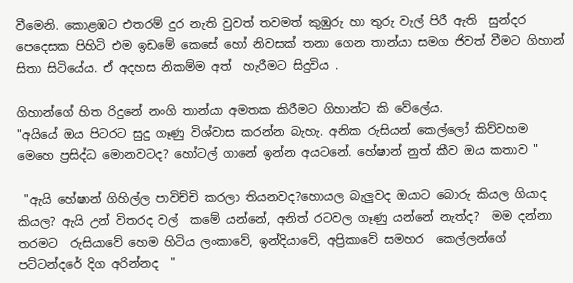වීමෙනි. කොළඹට එතරම් දුර නැති වුවත් තවමත් කුඹුරු හා තුරු වැල් පිරී ඇති  සුන්දර පෙදෙසක පිහිටි එම ඉඩමේ කෙසේ හෝ නිවසක් තනා ගෙන තාන්යා සමග ජිවත් වීමට ගිහාන් සිතා සිටියේය. ඒ අදහස නිකම්ම අත්  හැරීමට සිදුවිය .

ගිහාන්ගේ හිත රිදුනේ නංගි තාන්යා අමතක කිරීමට ගිහාන්ට කි වේලේය.
"අයියේ ඔය පිටරට සුදු ගෑණු විශ්වාස කරන්න බැහැ. අනික රුසියන් කෙල්ලෝ කිව්වහම මෙහෙ ප්‍රසිද්ධ මොනවටද? හෝටල් ගානේ ඉන්න අයටනේ. හේෂාන් නුත් කීව ඔය කතාව "

 "ඇයි හේෂාන් ගිහිල්ල පාවිච්චි කරලා තියනවද?හොයල බැලුවද ඔයාට බොරු කියල ගියාද කියල? ඇයි උන් විතරද වල්  කමේ යන්නේ, අනිත් රටවල ගෑණු යන්නේ නැත්ද?  මම දන්නා තරමට  රුසියාවේ හෙම හිටිය ලංකාවේ, ඉන්දියාවේ, අප්‍රිකාවේ සමහර  කෙල්ලන්ගේ  පට්ටන්දරේ දිග අරින්නද  "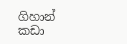ගිහාන් කඩා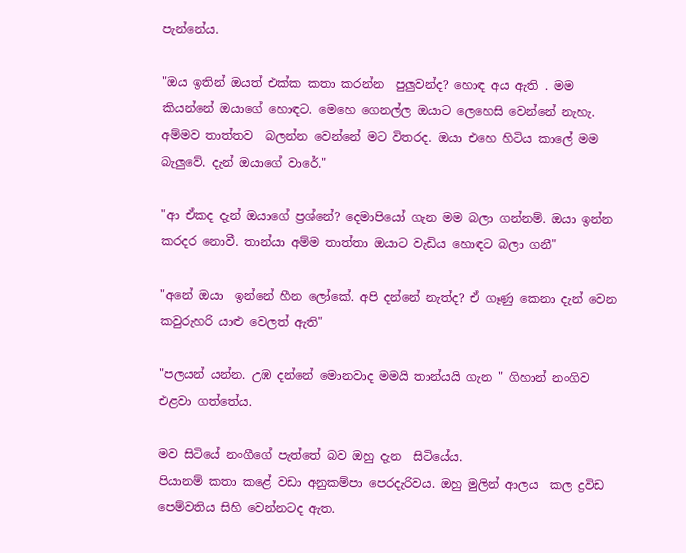පැන්නේය.

"ඔය ඉතින් ඔයත් එක්ක කතා කරන්න  පුලුවන්ද? හොඳ අය ඇති . මම කියන්නේ ඔයාගේ හොඳට. මෙහෙ ගෙනල්ල ඔයාට ලෙහෙසි වෙන්නේ නැහැ. අම්මව තාත්තව  බලන්න වෙන්නේ මට විතරද. ඔයා එහෙ හිටිය කාලේ මම බැලුවේ. දැන් ඔයාගේ වාරේ."

"ආ ඒකද දැන් ඔයාගේ ප්‍රශ්නේ? දෙමාපියෝ ගැන මම බලා ගන්නම්. ඔයා ඉන්න කරදර නොවී. තාන්යා අම්ම තාත්තා ඔයාට වැඩිය හොඳට බලා ගනී"

"අනේ ඔයා  ඉන්නේ හීන ලෝකේ. අපි දන්නේ නැත්ද? ඒ ගෑණු කෙනා දැන් වෙන කවුරුහරි යාළු වෙලත් ඇති"

"පලයන් යන්න. උඹ දන්නේ මොනවාද මමයි තාන්යයි ගැන " ගිහාන් නංගිව එළවා ගත්තේය.

මව සිටියේ නංගීගේ පැත්තේ බව ඔහු දැන  සිටියේය.
පියානම් කතා කළේ වඩා අනුකම්පා පෙරදැරිවය. ඔහු මුලින් ආලය  කල ද්‍රවිඩ පෙම්වතිය සිහි වෙන්නටද ඇත.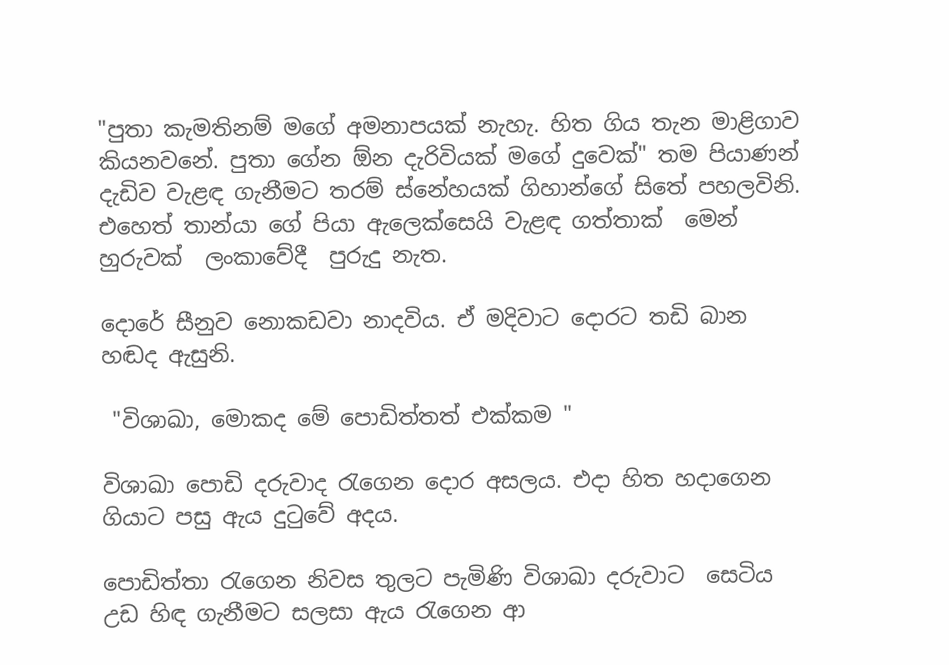"පුතා කැමතිනම් මගේ අමනාපයක් නැහැ. හිත ගිය තැන මාළිගාව කියනවනේ. පුතා ගේන ඕන දැරිවියක් මගේ දුවෙක්" තම පියාණන් දැඩිව වැළඳ ගැනීමට තරම් ස්නේහයක් ගිහාන්ගේ සිතේ පහලවිනි. එහෙත් තාන්යා ගේ පියා ඇලෙක්සෙයි වැළඳ ගත්තාක්  මෙන් හුරුවක්  ලංකාවේදී  පුරුදු නැත.

දොරේ සීනුව නොකඩවා නාදවිය. ඒ මදිවාට දොරට තඩි බාන හඬද ඇසුනි.

 "විශාඛා, මොකද මේ පොඩිත්තත් එක්කම "

විශාඛා පොඩි දරුවාද රැගෙන දොර අසලය. එදා හිත හදාගෙන ගියාට පසු ඇය දුටුවේ අදය.

පොඩිත්තා රැගෙන නිවස තුලට පැමිණි විශාඛා දරුවාට  සෙටිය උඩ හිඳ ගැනීමට සලසා ඇය රැගෙන ආ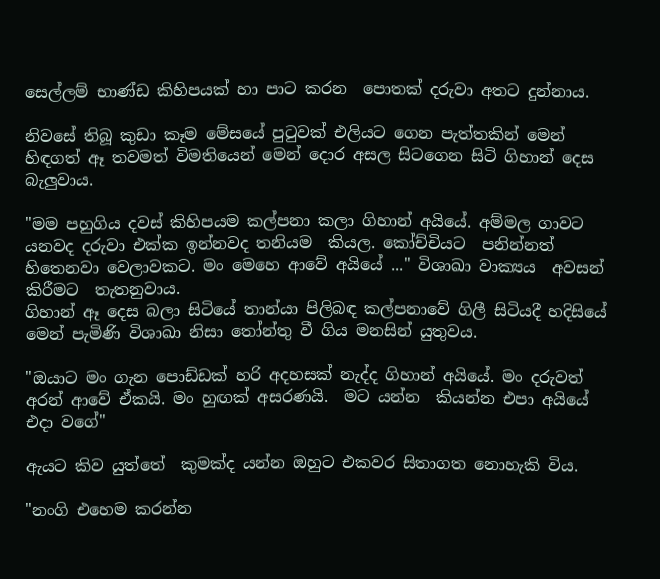සෙල්ලම් භාණ්ඩ කිහිපයක් හා පාට කරන  පොතක් දරුවා අතට දුන්නාය.

නිවසේ තිබූ කුඩා කෑම මේසයේ පුටුවක් එලියට ගෙන පැත්තකින් මෙන් හිඳගත් ඈ තවමත් විමතියෙන් මෙන් දොර අසල සිටගෙන සිටි ගිහාන් දෙස බැලුවාය.

"මම පහුගිය දවස් කිහිපයම කල්පනා කලා ගිහාන් අයියේ. අම්මල ගාවට යනවද දරුවා එක්ක ඉන්නවද තනියම  කියල. කෝච්චියට  පනින්නත් හිතෙනවා වෙලාවකට. මං මෙහෙ ආවේ අයියේ ..." විශාඛා වාක්‍යය  අවසන් කිරීමට  තැතනුවාය.
ගිහාන් ඈ දෙස බලා සිටියේ තාන්යා පිලිබඳ කල්පනාවේ ගිලී සිටියදී හදිසියේ මෙන් පැමිණි විශාඛා නිසා තෝන්තු වී ගිය මනසින් යුතුවය.

"ඔයාට මං ගැන පොඩ්ඩක් හරි අදහසක් නැද්ද ගිහාන් අයියේ. මං දරුවත් අරන් ආවේ ඒකයි. මං හුඟක් අසරණයි.  මට යන්න  කියන්න එපා අයියේ එදා වගේ"

ඇයට කිව යුත්තේ  කුමක්ද යන්න ඔහුට එකවර සිතාගත නොහැකි විය.

"නංගි එහෙම කරන්න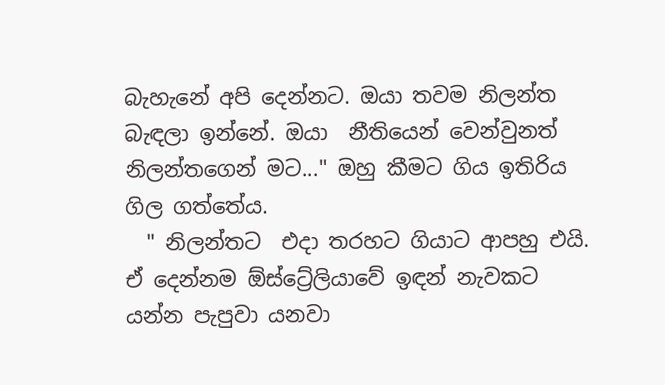බැහැනේ අපි දෙන්නට. ඔයා තවම නිලන්ත බැඳලා ඉන්නේ. ඔයා  නීතියෙන් වෙන්වුනත් නිලන්තගෙන් මට..." ඔහු කීමට ගිය ඉතිරිය ගිල ගත්තේය.
  " නිලන්තට  එදා තරහට ගියාට ආපහු එයි. ඒ දෙන්නම ඕස්ට්‍රේලියාවේ ඉඳන් නැවකට යන්න පැපුවා යනවා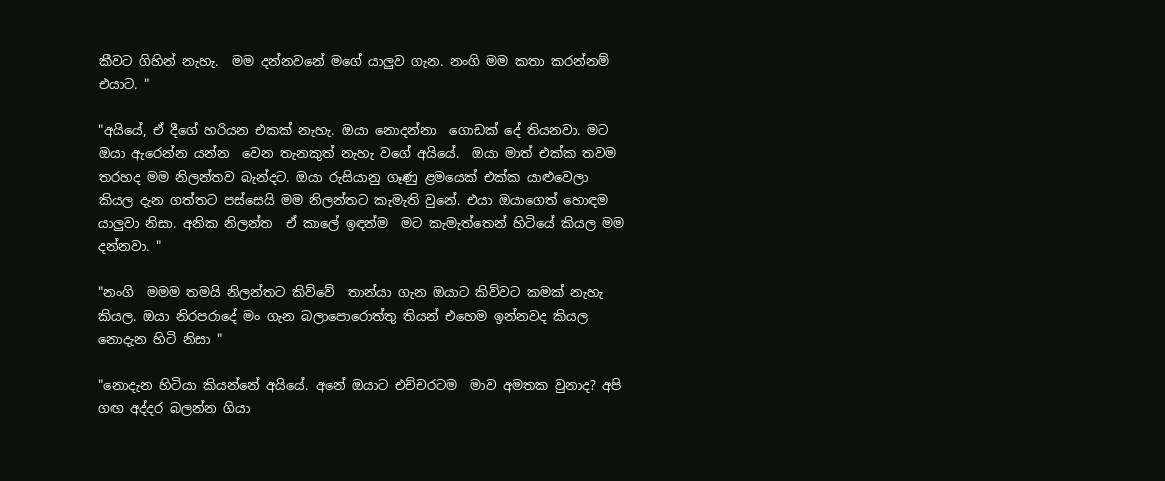කීවට ගිහින් නැහැ.  මම දන්නවනේ මගේ යාලුව ගැන. නංගි මම කතා කරන්නම් එයාට. "

"අයියේ, ඒ දීගේ හරියන එකක් නැහැ. ඔයා නොදන්නා  ගොඩක් දේ තියනවා. මට ඔයා ඇරෙන්න යන්න  වෙන තැනකුත් නැහැ වගේ අයියේ.  ඔයා මාත් එක්ක තවම තරහද මම නිලන්තව බැන්දට. ඔයා රුසියානු ගෑණු ළමයෙක් එක්ක යාළුවෙලා කියල දැන ගත්තට පස්සෙයි මම නිලන්තට කැමැති වුනේ. එයා ඔයාගෙත් හොඳම යාලුවා නිසා. අනික නිලන්ත  ඒ කාලේ ඉඳන්ම  මට කැමැත්තෙන් හිටියේ කියල මම දන්නවා. "

"නංගි  මමම තමයි නිලන්තට කිව්වේ  තාන්යා ගැන ඔයාට කිව්වට කමක් නැහැ කියල. ඔයා නිරපරාදේ මං ගැන බලාපොරොත්තු තියන් එහෙම ඉන්නවද කියල නොදැන හිටි නිසා "

"නොදැන හිටියා කියන්නේ අයියේ. අනේ ඔයාට එච්චරටම  මාව අමතක වුනාද? අපි ගඟ අද්දර බලන්න ගියා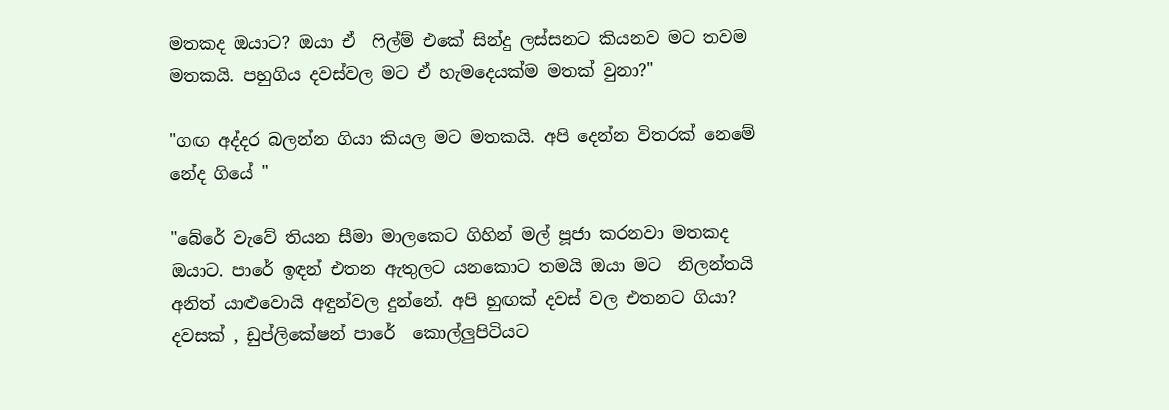මතකද ඔයාට? ඔයා ඒ  ෆිල්ම් එකේ සින්දු ලස්සනට කියනව මට තවම මතකයි. පහුගිය දවස්වල මට ඒ හැමදෙයක්ම මතක් වුනා?"

"ගඟ අද්දර බලන්න ගියා කියල මට මතකයි. අපි දෙන්න විතරක් නෙමේ නේද ගියේ "

"බේරේ වැවේ තියන සීමා මාලකෙට ගිහින් මල් පූජා කරනවා මතකද ඔයාට. පාරේ ඉඳන් එතන ඇතුලට යනකොට තමයි ඔයා මට  නිලන්තයි අනිත් යාළුවොයි අඳුන්වල දුන්නේ. අපි හුඟක් දවස් වල එතනට ගියා? දවසක් , ඩුප්ලිකේෂන් පාරේ  කොල්ලුපිටියට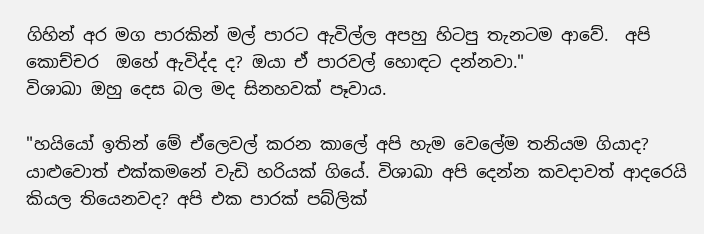ගිහින් අර මග පාරකින් මල් පාරට ඇවිල්ල අපහු හිටපු තැනටම ආවේ.  අපි කොච්චර  ඔහේ ඇවිද්ද ද? ඔයා ඒ පාරවල් හොඳට දන්නවා."
විශාඛා ඔහු දෙස බල මද සිනහවක් පෑවාය.

"හයියෝ ඉතින් මේ ඒලෙවල් කරන කාලේ අපි හැම වෙලේම තනියම ගියාද? යාළුවොත් එක්කමනේ වැඩි හරියක් ගියේ. විශාඛා අපි දෙන්න කවදාවත් ආදරෙයි කියල තියෙනවද? අපි එක පාරක් පබ්ලික්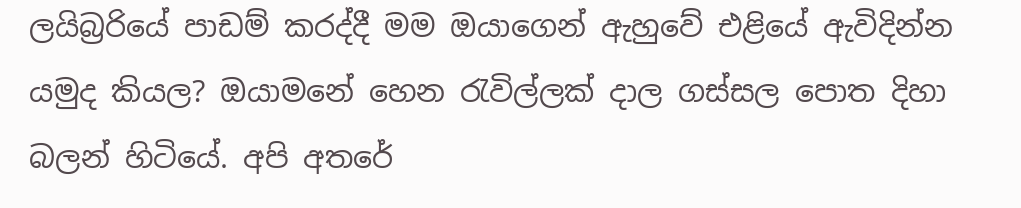ලයිබ්‍රරියේ පාඩම් කරද්දී මම ඔයාගෙන් ඇහුවේ එළියේ ඇවිදින්න යමුද කියල? ඔයාමනේ හෙන රැවිල්ලක් දාල ගස්සල පොත දිහා බලන් හිටියේ. අපි අතරේ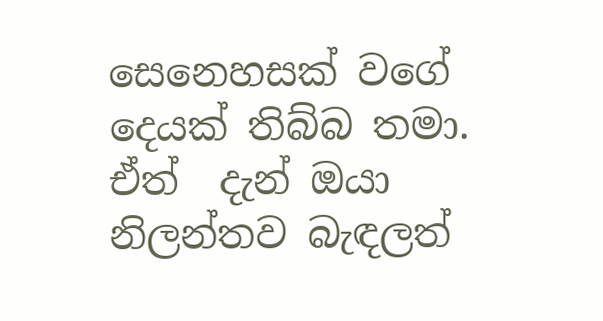සෙනෙහසක් වගේ දෙයක් තිබ්බ තමා. ඒත්  දැන් ඔයා නිලන්තව බැඳලත්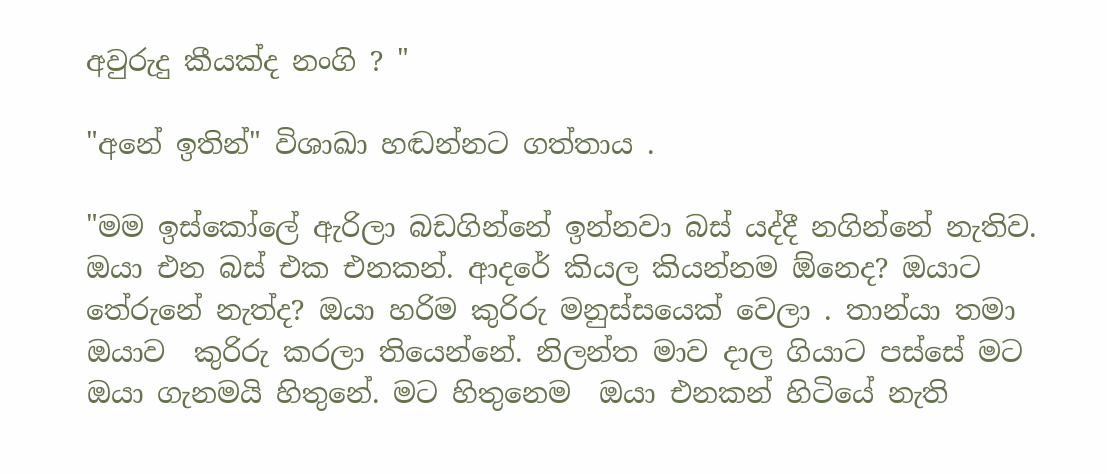අවුරුදු කීයක්ද නංගි ? "

"අනේ ඉතින්" විශාඛා හඬන්නට ගත්තාය .

"මම ඉස්කෝලේ ඇරිලා බඩගින්නේ ඉන්නවා බස් යද්දී නගින්නේ නැතිව. ඔයා එන බස් එක එනකන්. ආදරේ කියල කියන්නම ඕනෙද? ඔයාට තේරුනේ නැත්ද? ඔයා හරිම කුරිරු මනුස්සයෙක් වෙලා . තාන්යා තමා ඔයාව  කුරිරු කරලා තියෙන්නේ. නිලන්ත මාව දාල ගියාට පස්සේ මට ඔයා ගැනමයි හිතුනේ. මට හිතුනෙම  ඔයා එනකන් හිටියේ නැති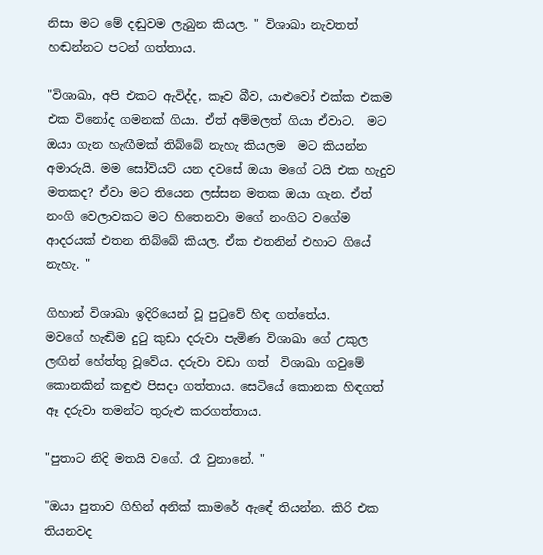නිසා මට මේ දඬුවම ලැබුන කියල. " විශාඛා නැවතත් හඬන්නට පටන් ගත්තාය.

"විශාඛා, අපි එකට ඇවිද්ද, කෑව බීව, යාළුවෝ එක්ක එකම එක විනෝද ගමනක් ගියා. ඒත් අම්මලත් ගියා ඒවාට.  මට ඔයා ගැන හැඟීමක් තිබ්බේ නැහැ කියලම  මට කියන්න අමාරුයි. මම සෝවියට් යන දවසේ ඔයා මගේ ටයි එක හැදුව මතකද? ඒවා මට තියෙන ලස්සන මතක ඔයා ගැන. ඒත් නංගි වෙලාවකට මට හිතෙනවා මගේ නංගිට වගේම ආදරයක් එතන තිබ්බේ කියල. ඒක එතනින් එහාට ගියේ නැහැ. "

ගිහාන් විශාඛා ඉදිරියෙන් වූ පුටුවේ හිඳ ගත්තේය.
මවගේ හැඬිම දුටු කුඩා දරුවා පැමිණ විශාඛා ගේ උකුල ලඟින් හේත්තු වූවේය. දරුවා වඩා ගත්  විශාඛා ගවුමේ කොනකින් කඳුළු පිසදා ගත්තාය. සෙටියේ කොනක හිඳගත් ඈ දරුවා තමන්ට තුරුළු කරගත්තාය.

"පුතාට නිදි මතයි වගේ. රෑ වුනානේ. "

"ඔයා පුතාව ගිහින් අනික් කාමරේ ඇඳේ තියන්න. කිරි එක තියනවද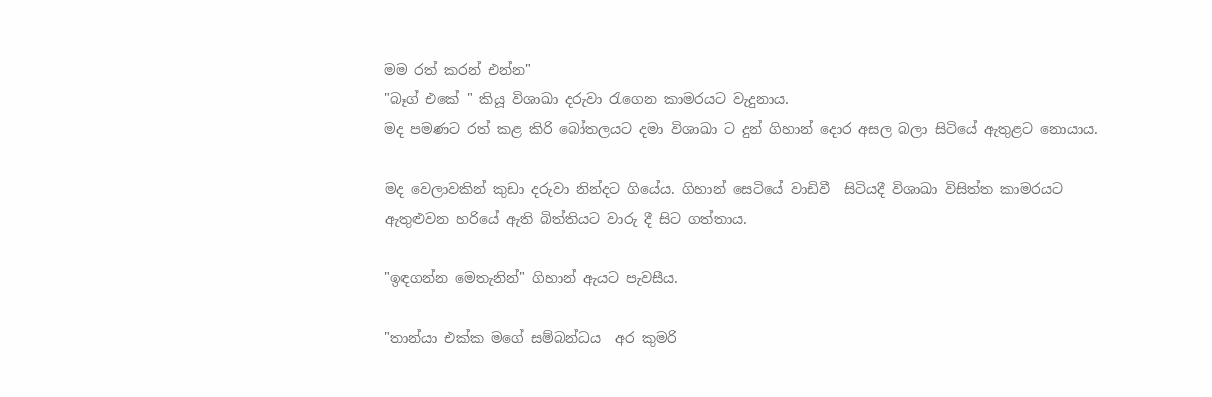මම රත් කරන් එන්න"
"බෑග් එකේ " කියූ විශාඛා දරුවා රැගෙන කාමරයට වැදුනාය.
මද පමණට රත් කළ කිරි බෝතලයට දමා විශාඛා ට දුන් ගිහාන් දොර අසල බලා සිටියේ ඇතුළට නොයාය.

මද වෙලාවකින් කුඩා දරුවා නින්දට ගියේය. ගිහාන් සෙටියේ වාඩිවී  සිටියදී විශාඛා විසිත්ත කාමරයට ඇතුළුවන හරියේ ඇති බිත්තියට වාරු දී සිට ගත්තාය.

"ඉඳගන්න මෙතැනින්" ගිහාන් ඇයට පැවසීය.

"තාන්යා එක්ක මගේ සම්බන්ධය  අර කුමරි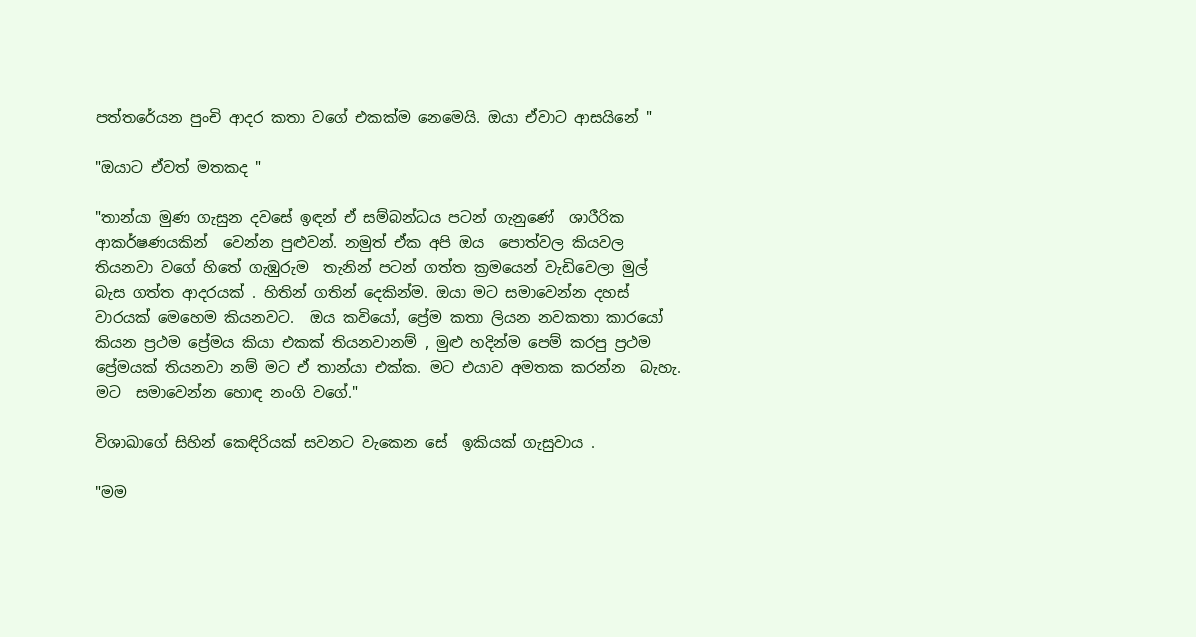පත්තරේයන පුංචි ආදර කතා වගේ එකක්ම නෙමෙයි. ඔයා ඒවාට ආසයිනේ "

"ඔයාට ඒවත් මතකද "

"තාන්යා මුණ ගැසුන දවසේ ඉඳන් ඒ සම්බන්ධය පටන් ගැනුණේ  ශාරීරික ආකර්ෂණයකින්  වෙන්න පුළුවන්. නමුත් ඒක අපි ඔය  පොත්වල කියවල තියනවා වගේ හිතේ ගැඹුරුම  තැනින් පටන් ගත්ත ක්‍රමයෙන් වැඩිවෙලා මුල් බැස ගත්ත ආදරයක් . හිතින් ගතින් දෙකින්ම. ඔයා මට සමාවෙන්න දහස් වාරයක් මෙහෙම කියනවට.  ඔය කවියෝ, ප්‍රේම කතා ලියන නවකතා කාරයෝ කියන ප්‍රථම ප්‍රේමය කියා එකක් තියනවානම් , මුළු හදින්ම පෙම් කරපු ප්‍රථම ප්‍රේමයක් තියනවා නම් මට ඒ තාන්යා එක්ක. මට එයාව අමතක කරන්න  බැහැ.  මට  සමාවෙන්න හොඳ නංගි වගේ."

විශාඛාගේ සිහින් කෙඳිරියක් සවනට වැකෙන සේ  ඉකියක් ගැසුවාය .

"මම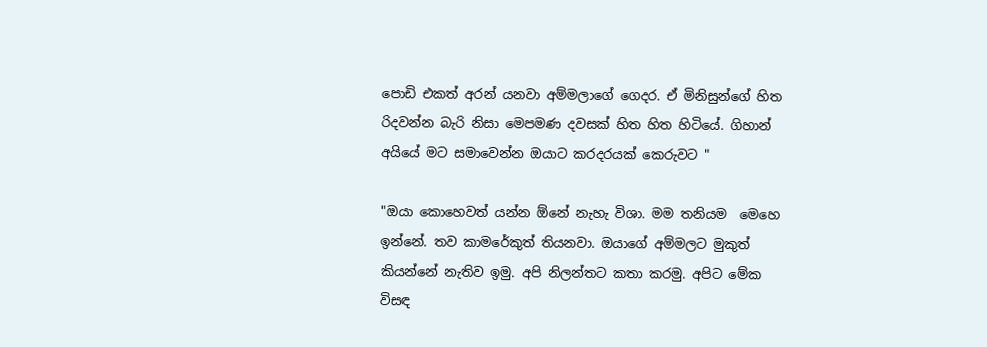පොඩි එකත් අරන් යනවා අම්මලාගේ ගෙදර. ඒ මිනිසුන්ගේ හිත රිදවන්න බැරි නිසා මෙපමණ දවසක් හිත හිත හිටියේ. ගිහාන් අයියේ මට සමාවෙන්න ඔයාට කරදරයක් කෙරුවට "

"ඔයා කොහෙවත් යන්න ඕනේ නැහැ විශා. මම තනියම  මෙහෙ ඉන්නේ. තව කාමරේකුත් තියනවා. ඔයාගේ අම්මලට මුකුත් කියන්නේ නැතිව ඉමු. අපි නිලන්තට කතා කරමු. අපිට මේක විසඳ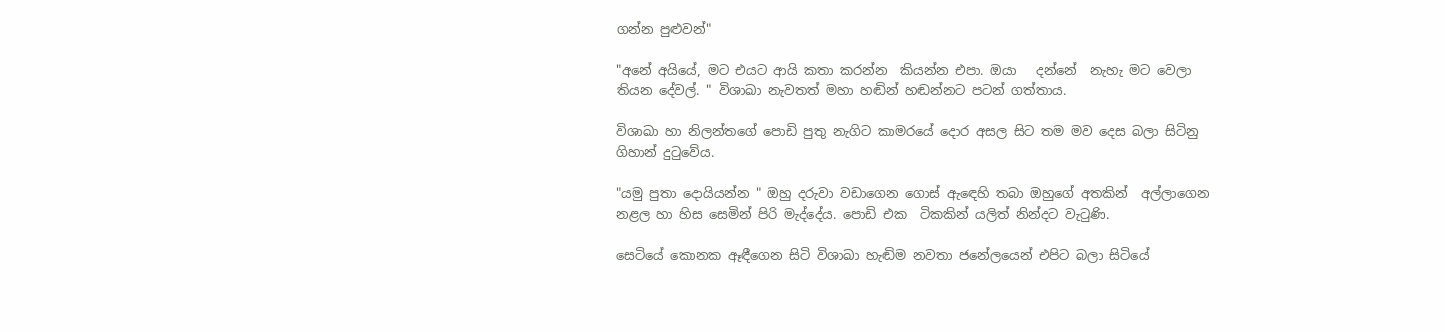ගන්න පුළුවන්"

"අනේ අයියේ, මට එයට ආයි කතා කරන්න  කියන්න එපා. ඔයා   දන්නේ  නැහැ මට වෙලා තියන දේවල්. " විශාඛා නැවතත් මහා හඬින් හඬන්නට පටන් ගත්තාය.

විශාඛා හා නිලන්තගේ පොඩි පුතු නැගිට කාමරයේ දොර අසල සිට තම මව දෙස බලා සිටිනු ගිහාන් දුටුවේය.

"යමු පුතා දොයියන්න " ඔහු දරුවා වඩාගෙන ගොස් ඇඳෙහි තබා ඔහුගේ අතකින්  අල්ලාගෙන නළල හා හිස සෙමින් පිරි මැද්දේය. පොඩි එක  ටිකකින් යලිත් නින්දට වැටුණි.

සෙටියේ කොනක ඈඳීගෙන සිටි විශාඛා හැඬිම නවතා ජනේලයෙන් එපිට බලා සිටියේ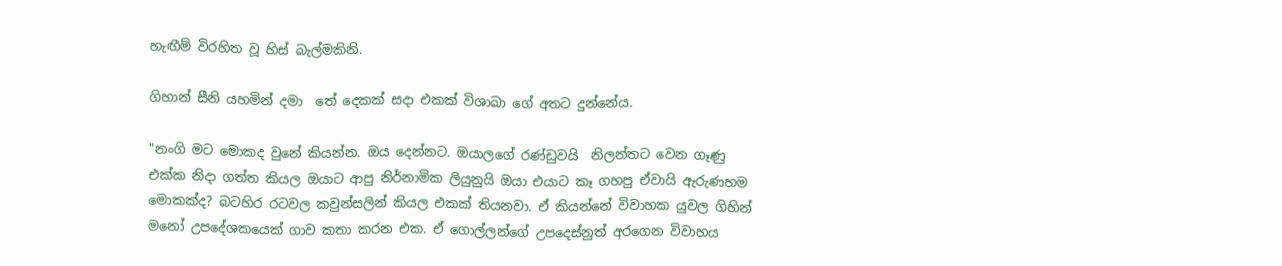හැඟීම් විරහිත වූ හිස් බැල්මකිනි.

ගිහාන් සීනි යහමින් දමා  තේ දෙකක් සදා එකක් විශාඛා ගේ අතට දුන්නේය.

"නංගි මට මොකද වුනේ කියන්න. ඔය දෙන්නට. ඔයාලගේ රණ්ඩුවයි  නිලන්තට වෙන ගෑණු එක්ක නිදා ගත්ත කියල ඔයාට ආපු නිර්නාමික ලියුනුයි ඔයා එයාට කෑ ගහපු ඒවායි ඇරුණහම මොකක්ද? බටහිර රටවල කවුන්සලින් කියල එකක් තියනවා. ඒ කියන්නේ විවාහක යුවල ගිහින් මනෝ උපදේශකයෙක් ගාව කතා කරන එක. ඒ ගොල්ලන්ගේ උපදෙස්නුත් අරගෙන විවාහය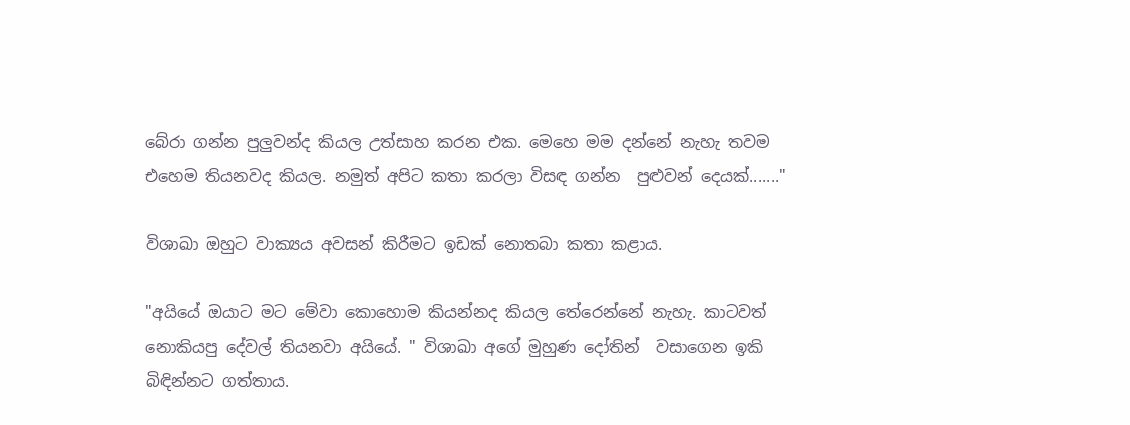බේරා ගන්න පුලුවන්ද කියල උත්සාහ කරන එක. මෙහෙ මම දන්නේ නැහැ තවම එහෙම තියනවද කියල. නමුත් අපිට කතා කරලා විසඳ ගන්න  පුළුවන් දෙයක්......."

විශාඛා ඔහුට වාක්‍යය අවසන් කිරීමට ඉඩක් නොතබා කතා කළාය.

"අයියේ ඔයාට මට මේවා කොහොම කියන්නද කියල තේරෙන්නේ නැහැ. කාටවත් නොකියපු දේවල් තියනවා අයියේ. " විශාඛා අගේ මුහුණ දෝතින්  වසාගෙන ඉකි බිඳින්නට ගත්තාය.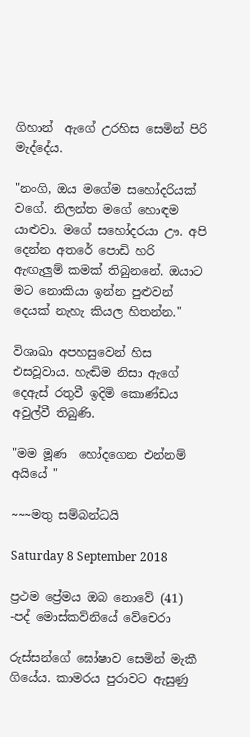ගිහාන්  ඇගේ උරහිස සෙමින් පිරි මැද්දේය.

"නංගි, ඔය මගේම සහෝදරියක් වගේ. නිලන්ත මගේ හොඳම යාළුවා. මගේ සහෝදරයා ඌ. අපි දෙන්න අතරේ පොඩි හරි ඇඟැලුම් කමක් තිබුනනේ. ඔයාට මට නොකියා ඉන්න පුළුවන්  දෙයක් නැහැ කියල හිතන්න."

විශාඛා අපහසුවෙන් හිස එසවූවාය. හැඬිම නිසා ඇගේ දෙඇස් රතුවී ඉදිමි කොණ්ඩය අවුල්වී තිබුණි.

"මම මූණ  හෝදගෙන එන්නම් අයියේ "

~~~මතු සම්බන්ධයි

Saturday 8 September 2018

ප්‍රථම ප්‍රේමය ඔබ නොවේ (41) -පද් මොස්කව්නියේ වේචෙරා

රුස්සන්ගේ ඝෝෂාව සෙමින් මැකී ගියේය. කාමරය පුරාවට ඇසුණු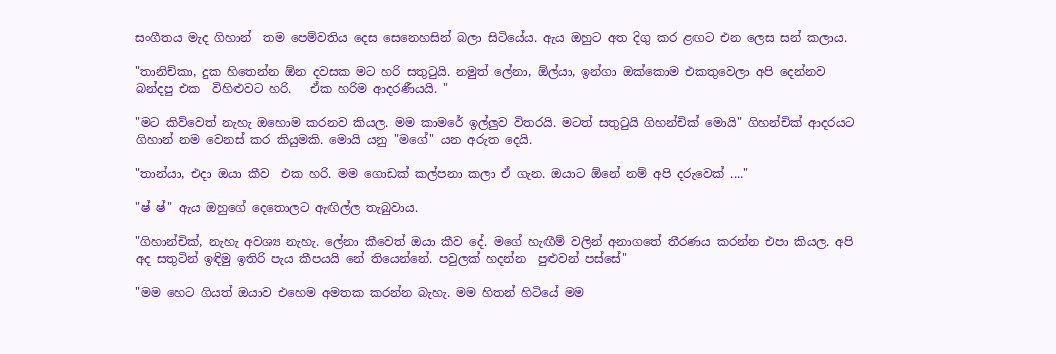සංගීතය මැද ගිහාන්  තම පෙම්වතිය දෙස සෙනෙහසින් බලා සිටියේය. ඇය ඔහුට අත දිගු කර ළඟට එන ලෙස සන් කලාය.

"තානිච්කා, දුක හිතෙන්න ඕන දවසක මට හරි සතුටුයි. නමුත් ලේනා, ඕල්යා, ඉන්ගා ඔක්කොම එකතුවෙලා අපි දෙන්නව බන්දපු එක  විහිළුවට හරි.   ඒක හරිම ආදරණීයයි. "

"මට කිව්වෙත් නැහැ ඔහොම කරනව කියල. මම කාමරේ ඉල්ලුව විතරයි. මටත් සතුටුයි ගිහන්චික් මොයි" ගිහන්චික් ආදරයට ගිහාන් නම වෙනස් කර කියුමකි. මොයි යනු "මගේ" යන අරුත දෙයි.

"තාන්යා, එදා ඔයා කීව  එක හරි. මම ගොඩක් කල්පනා කලා ඒ ගැන. ඔයාට ඕනේ නම් අපි දරුවෙක් ...."

"ෂ් ෂ්" ඇය ඔහුගේ දෙතොලට ඇඟිල්ල තැබුවාය.

"ගිහාන්චික්, නැහැ අවශ්‍ය නැහැ. ලේනා කීවෙත් ඔයා කීව දේ. මගේ හැඟීම් වලින් අනාගතේ තීරණය කරන්න එපා කියල. අපි අද සතුටින් ඉඳිමු ඉතිරි පැය කීපයයි නේ තියෙන්නේ. පවුලක් හදන්න  පුළුවන් පස්සේ"

"මම හෙට ගියත් ඔයාව එහෙම අමතක කරන්න බැහැ. මම හිතන් හිටියේ මම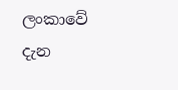ලංකාවේ දැන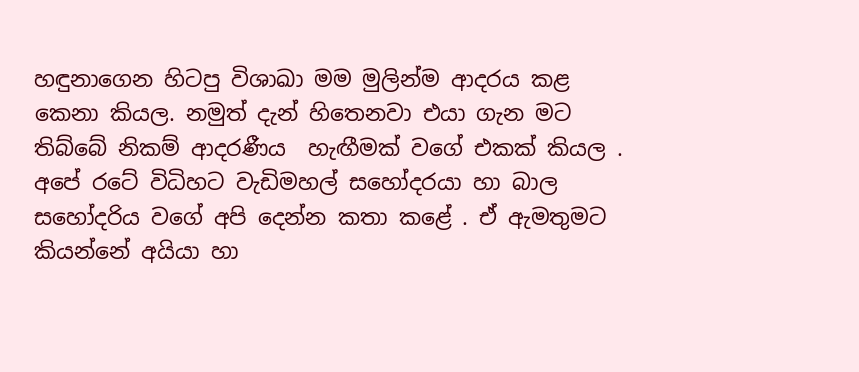හඳුනාගෙන හිටපු විශාඛා මම මුලින්ම ආදරය කළ කෙනා කියල. නමුත් දැන් හිතෙනවා එයා ගැන මට තිබ්බේ නිකම් ආදරණීය  හැඟීමක් වගේ එකක් කියල . අපේ රටේ විධිහට වැඩිමහල් සහෝදරයා හා බාල  සහෝදරිය වගේ අපි දෙන්න කතා කළේ . ඒ ඇමතුමට කියන්නේ අයියා හා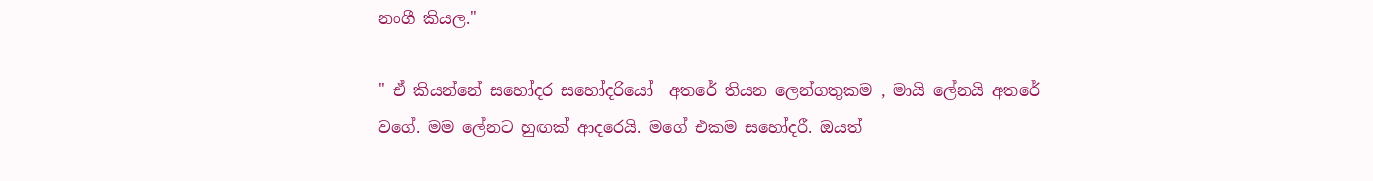නංගී කියල."

" ඒ කියන්නේ සහෝදර සහෝදරියෝ  අතරේ තියන ලෙන්ගතුකම , මායි ලේනයි අතරේ වගේ. මම ලේනට හුඟක් ආදරෙයි. මගේ එකම සහෝදරී. ඔයත්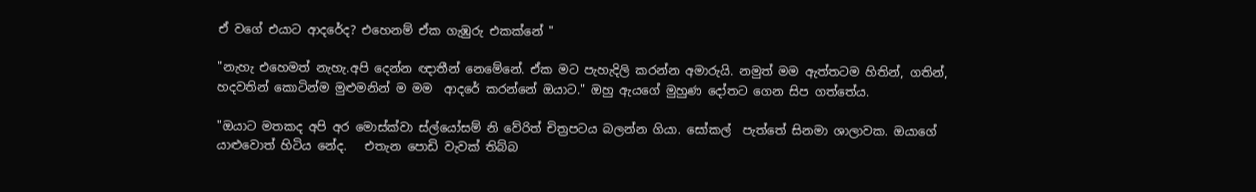ඒ වගේ එයාට ආදරේද? එහෙනම් ඒක ගැඹුරු එකක්නේ "

"නැහැ එහෙමත් නැහැ.අපි දෙන්න ඥාතීන් නෙමේනේ. ඒක මට පැහැදිලි කරන්න අමාරුයි. නමුත් මම ඇත්තටම හිතින්, ගතින්, හදවතින් කොටින්ම මුළුමනින් ම මම  ආදරේ කරන්නේ ඔයාට." ඔහු ඇයගේ මුහුණ දෝතට ගෙන සිප ගත්තේය.

"ඔයාට මතකද අපි අර මොස්ක්වා ස්ල්යෝසම් නි වේරිත් චිත්‍රපටය බලන්න ගියා. සෝකල්  පැත්තේ සිනමා ශාලාවක. ඔයාගේ යාළුවොත් හිටිය නේද.   එතැන පොඩි වැවක් තිබ්බ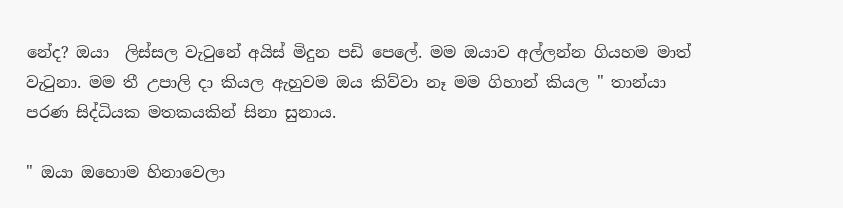නේද? ඔයා  ලිස්සල වැටුනේ අයිස් මිදුන පඩි පෙලේ. මම ඔයාව අල්ලන්න ගියහම මාත් වැටුනා. මම තී උපාලි දා කියල ඇහුවම ඔය කිව්වා නෑ මම ගිහාන් කියල " තාන්යා පරණ සිද්ධියක මතකයකින් සිනා සුනාය.

" ඔයා ඔහොම හිනාවෙලා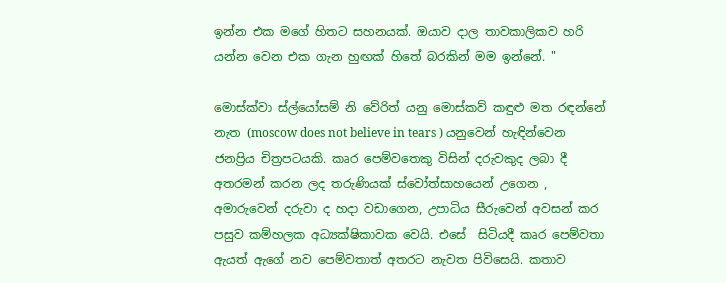ඉන්න එක මගේ හිතට සහනයක්. ඔයාව දාල තාවකාලිකව හරි යන්න වෙන එක ගැන හුඟක් හිතේ බරකින් මම ඉන්නේ. "

මොස්ක්වා ස්ල්යෝසම් නි වේරිත් යනු මොස්කව් කඳුළු මත රඳන්නේ නැත (moscow does not believe in tears ) යනුවෙන් හැඳින්වෙන ජනප්‍රිය චිත්‍රපටයකි. කෘර පෙම්වතෙකු විසින් දරුවකුද ලබා දී අතරමන් කරන ලද තරුණියක් ස්වෝත්සාහයෙන් උගෙන , අමාරුවෙන් දරුවා ද හදා වඩාගෙන, උපාධිය සීරුවෙන් අවසන් කර පසුව කම්හලක අධ්‍යක්ෂිකාවක වෙයි. එසේ  සිටියදී කෘර පෙම්වතා ඇයත් ඇගේ නව පෙම්වතාත් අතරට නැවත පිවිසෙයි. කතාව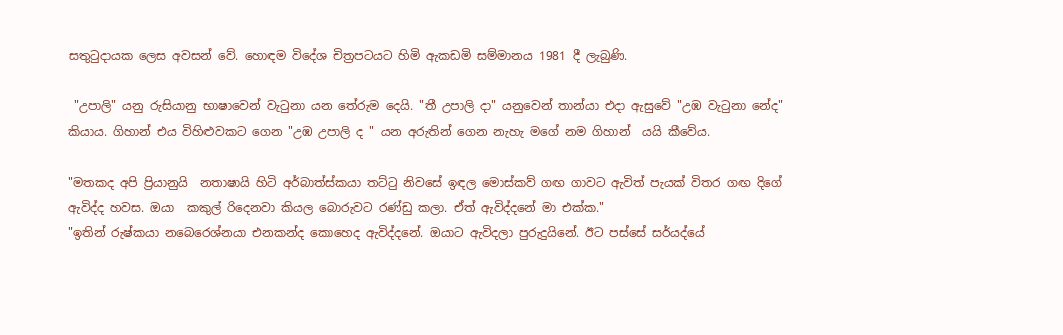සතුටුදායක ලෙස අවසන් වේ. හොඳම විදේශ චිත්‍රපටයට හිමි ඇකඩමි සම්මානය 1981 දී ලැබුණි.

 "උපාලි" යනු රුසියානු භාෂාවෙන් වැටුනා යන තේරුම දෙයි. "තී උපාලි දා" යනුවෙන් තාන්යා එදා ඇසුවේ "උඹ වැටුනා නේද" කියාය. ගිහාන් එය විහිළුවකට ගෙන "උඹ උපාලි ද " යන අරුතින් ගෙන නැහැ මගේ නම ගිහාන්  යයි කීවේය.

"මතකද අපි ප්‍රියානුයි  නතාෂායි හිටි අර්බාත්ස්කයා තට්ටු නිවසේ ඉඳල මොස්කව් ගඟ ගාවට ඇවිත් පැයක් විතර ගඟ දිගේ ඇවිද්ද හවස. ඔයා  කකුල් රිදෙනවා කියල බොරුවට රණ්ඩු කලා. ඒත් ඇවිද්දනේ මා එක්ක."
"ඉතින් රුෂ්කයා නබෙරෙශ්නයා එනකන්ද කොහෙද ඇවිද්දනේ. ඔයාට ඇවිදලා පුරුදුයිනේ. ඊට පස්සේ සර්යද්යේ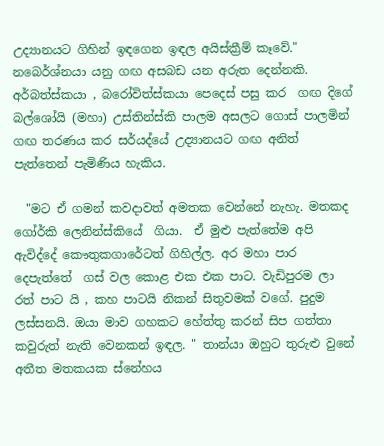උද්‍යානයට ගිහින් ඉඳගෙන ඉඳල අයිස්ක්‍රීම් කෑවේ."
නබෙර්ශ්නයා යනු ගඟ අසබඩ යන අරුත දෙන්නකි. අර්බත්ස්කයා , බරෝවිත්ස්කයා පෙදෙස් පසු කර  ගඟ දිගේ බල්ශෝයි (මහා) උස්තින්ස්කි පාලම අසලට ගොස් පාලමින් ගඟ තරණය කර සර්යද්යේ උද්‍යානයට ගඟ අනිත් පැත්තෙන් පැමිණිය හැකිය.

  "මට ඒ ගමන් කවදාවත් අමතක වෙන්නේ නැහැ. මතකද ගෝර්කි ලෙනින්ස්කියේ  ගියා.  ඒ මුළු පැත්තේම අපි ඇවිද්දේ කෞතුකගාරේටත් ගිහිල්ල. අර මහා පාර දෙපැත්තේ  ගස් වල කොළ එක එක පාට. වැඩිපුරම ලා  රත් පාට යි , කහ පාටයි නිකන් සිතුවමක් වගේ. පුදුම ලස්සනයි. ඔයා මාව ගහකට හේත්තු කරන් සිප ගත්තා කවුරුත් නැති වෙනකන් ඉඳල. " තාන්යා ඔහුට තුරුළු වුනේ අතීත මතකයක ස්නේහය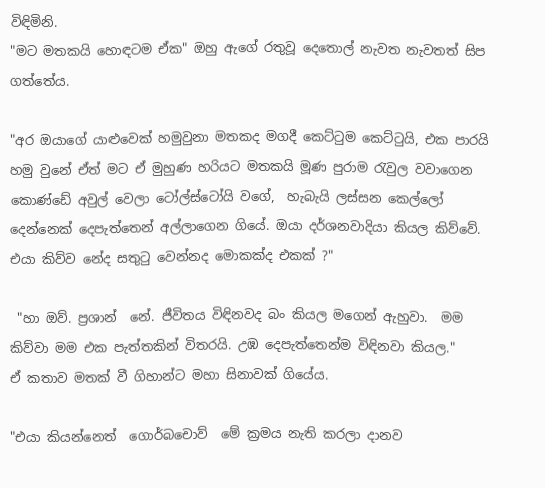විඳිමිනි.
"මට මතකයි හොඳටම ඒක" ඔහු ඇගේ රතුවූ දෙතොල් නැවත නැවතත් සිප ගත්තේය.

"අර ඔයාගේ යාළුවෙක් හමුවුනා මතකද මගදී කෙට්ටුම කෙට්ටුයි, එක පාරයි හමු වුනේ ඒත් මට ඒ මුහුණ හරියට මතකයි මූණ පුරාම රැවුල වවාගෙන කොණ්ඩේ අවුල් වෙලා ටෝල්ස්ටෝයි වගේ,  හැබැයි ලස්සන කෙල්ලෝ දෙන්නෙක් දෙපැත්තෙන් අල්ලාගෙන ගියේ. ඔයා දර්ශනවාදියා කියල කිව්වේ. එයා කිව්ව නේද සතුටු වෙන්නද මොකක්ද එකක් ?"

 "හා ඔව්. ප්‍රශාන්  නේ. ජීවිතය විඳිනවද බං කියල මගෙන් ඇහුවා.  මම කිව්වා මම එක පැත්තකින් විතරයි. උඹ දෙපැත්තෙන්ම විඳිනවා කියල."
ඒ කතාව මතක් වී ගිහාන්ට මහා සිනාවක් ගියේය.

"එයා කියන්නෙත්  ගොර්බචොව්  මේ ක්‍රමය නැති කරලා දානව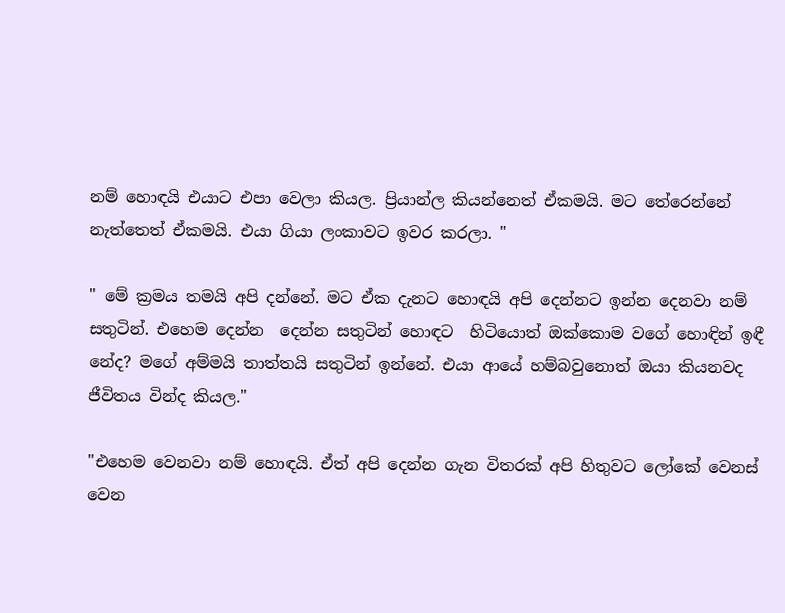නම් හොඳයි එයාට එපා වෙලා කියල. ප්‍රියාන්ල කියන්නෙත් ඒකමයි. මට තේරෙන්නේ නැත්තෙත් ඒකමයි. එයා ගියා ලංකාවට ඉවර කරලා. "

" මේ ක්‍රමය තමයි අපි දන්නේ. මට ඒක දැනට හොඳයි අපි දෙන්නට ඉන්න දෙනවා නම් සතුටින්. එහෙම දෙන්න  දෙන්න සතුටින් හොඳට  හිටියොත් ඔක්කොම වගේ හොඳින් ඉඳී  නේද? මගේ අම්මයි තාත්තයි සතුටින් ඉන්නේ. එයා ආයේ හම්බවුනොත් ඔයා කියනවද ජීවිතය වින්ද කියල."

"එහෙම වෙනවා නම් හොඳයි. ඒත් අපි දෙන්න ගැන විතරක් අපි හිතුවට ලෝකේ වෙනස් වෙන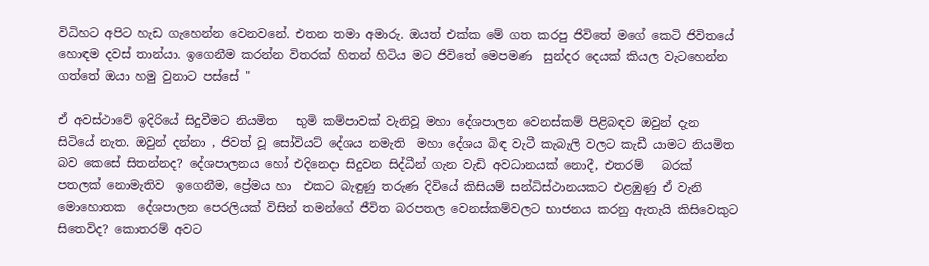විධිහට අපිට හැඩ ගැහෙන්න වෙනවනේ. එතන තමා අමාරු. ඔයත් එක්ක මේ ගත කරපු ජිවිතේ මගේ කෙටි ජිවිතයේ හොඳම දවස් තාන්යා. ඉගෙනීම කරන්න විතරක් හිතන් හිටිය මට ජිවිතේ මෙපමණ  සුන්දර දෙයක් කියල වැටහෙන්න ගත්තේ ඔයා හමු වුනාට පස්සේ "

ඒ අවස්ථාවේ ඉදිරියේ සිදුවීමට නියමිත   භුමි කම්පාවක් වැනිවූ මහා දේශපාලන වෙනස්කම් පිළිබඳව ඔවුන් දැන සිටියේ නැත. ඔවුන් දන්නා , ජිවත් වූ සෝවියට් දේශය නමැති  මහා දේශය බිඳ වැටී කැබැලි වලට කැඩී යාමට නියමිත බව කෙසේ සිතන්නද? දේශපාලනය හෝ එදිනෙදා සිදුවන සිද්ධීන් ගැන වැඩි අවධානයක් නොදී, එතරම්   බරක් පතලක් නොමැතිව  ඉගෙනීම, ප්‍රේමය හා  එකට බැඳුණු තරුණ දිවියේ කිසියම් සන්ධිස්ථානයකට එළඹුණු ඒ වැනි මොහොතක  දේශපාලන පෙරලියක් විසින් තමන්ගේ ජීවිත බරපතල වෙනස්කම්වලට භාජනය කරනු ඇතැයි කිසිවෙකුට සිතෙවිද? කොතරම් අවට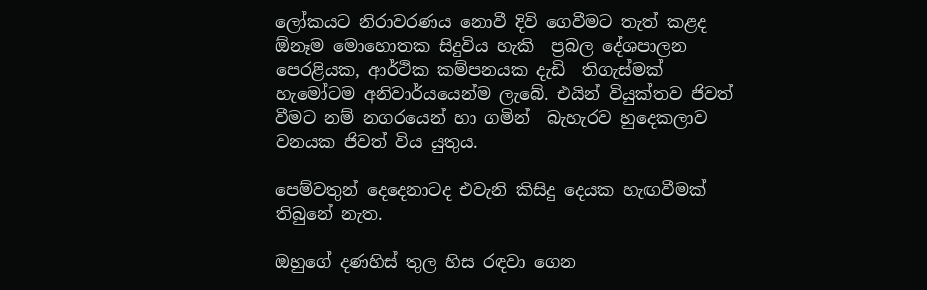ලෝකයට නිරාවරණය නොවී දිවි ගෙවීමට තැත් කළද ඕනෑම මොහොතක සිදුවිය හැකි  ප්‍රබල දේශපාලන පෙරළියක, ආර්ථික කම්පනයක දැඩි  තිගැස්මක් හැමෝටම අනිවාර්යයෙන්ම ලැබේ. එයින් වියුක්තව ජිවත් වීමට නම් නගරයෙන් හා ගමින්  බැහැරව හුදෙකලාව වනයක ජිවත් විය යුතුය.

පෙම්වතුන් දෙදෙනාටද එවැනි කිසිදු දෙයක හැඟවීමක් තිබුනේ නැත.

ඔහුගේ දණහිස් තුල හිස රඳවා ගෙන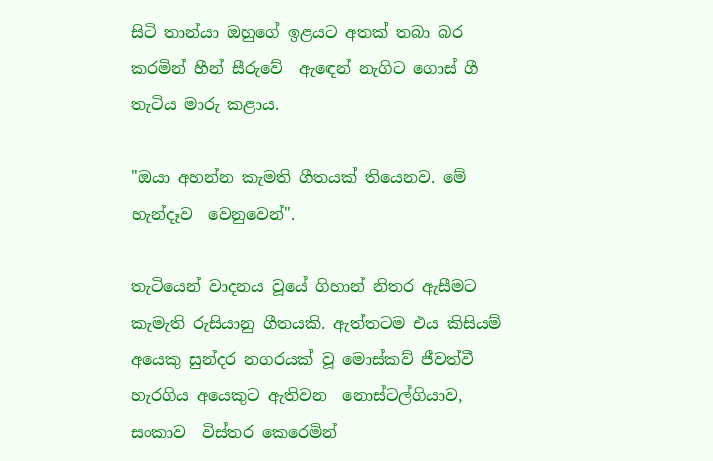සිටි තාන්යා ඔහුගේ ඉළයට අතක් තබා බර කරමින් හීන් සීරුවේ  ඇඳෙන් නැගිට ගොස් ගී තැටිය මාරු කළාය.

"ඔයා අහන්න කැමති ගීතයක් තියෙනව. මේ හැන්දෑව  වෙනුවෙන්".

තැටියෙන් වාදනය වූයේ ගිහාන් නිතර ඇසීමට කැමැති රුසියානු ගීතයකි. ඇත්තටම එය කිසියම් අයෙකු සුන්දර නගරයක් වූ මොස්කව් ජීවත්වී හැරගිය අයෙකුට ඇතිවන  නොස්ටල්ගියාව, සංකාව  විස්තර කෙරෙමින්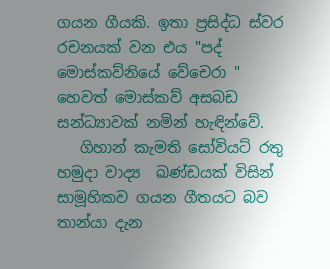ගයන ගීයකි. ඉතා ප්‍රසිද්ධ ස්වර රචනයක් වන එය "පද් මොස්කව්නියේ වේචෙරා " හෙවත් මොස්කව් අසබඩ සන්ධ්‍යාවක් නමින් හැඳින්වේ.
   ගිහාන් කැමති සෝවියට් රතු හමුදා වාද්‍ය  ඛණ්ඩයක් විසින් සාමූහිකව ගයන ගීතයට බව තාන්යා දැන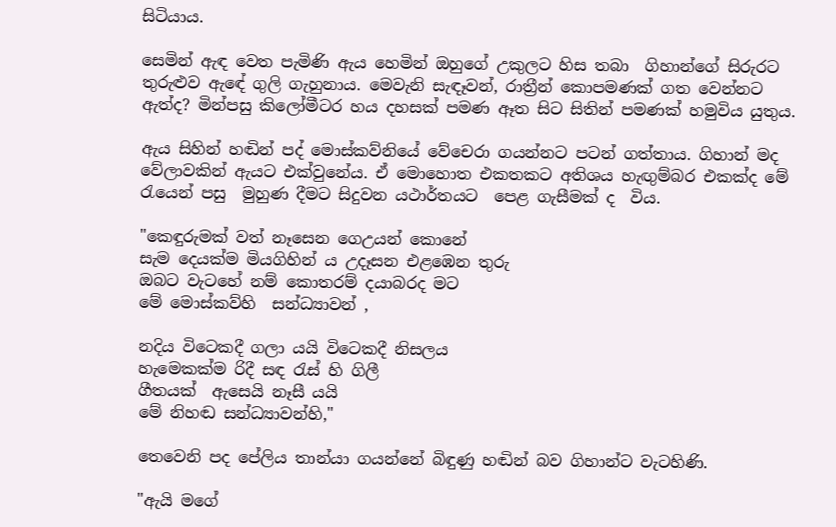සිටියාය.

සෙමින් ඇඳ වෙත පැමිණි ඇය හෙමින් ඔහුගේ උකුලට හිස තබා  ගිහාන්ගේ සිරුරට තුරුළුව ඇඳේ ගුලි ගැහුනාය. මෙවැනි සැඳෑවන්, රාත්‍රීන් කොපමණක් ගත වෙන්නට ඇත්ද? මින්පසු කිලෝමීටර හය දහසක් පමණ ඈත සිට සිතින් පමණක් හමුවිය යුතුය.

ඇය සිහින් හඬින් පද් මොස්කව්නියේ වේචෙරා ගයන්නට පටන් ගත්තාය. ගිහාන් මද වේලාවකින් ඇයට එක්වුනේය. ඒ මොහොත එකතකට අතිශය හැඟුම්බර එකක්ද මේ රැයෙන් පසු  මුහුණ දීමට සිදුවන යථාර්තයට  පෙළ ගැසීමක් ද  විය.

"කෙඳුරුමක් වත් නෑසෙන ගෙඋයන් කොනේ
සැම දෙයක්ම මියගිහින් ය උදෑසන එළඹෙන තුරු
ඔබට වැටහේ නම් කොතරම් දයාබරද මට
මේ මොස්කව්හි  සන්ධ්‍යාවන් ,

නදිය විටෙකදී ගලා යයි විටෙකදී නිසලය
හැමෙකක්ම රිදී සඳ රැස් හි ගිලී
ගීතයක්  ඇසෙයි නෑසී යයි
මේ නිහඬ සන්ධ්‍යාවන්හි,"

තෙවෙනි පද පේලිය තාන්යා ගයන්නේ බිඳුණු හඬින් බව ගිහාන්ට වැටහිණි.

"ඇයි මගේ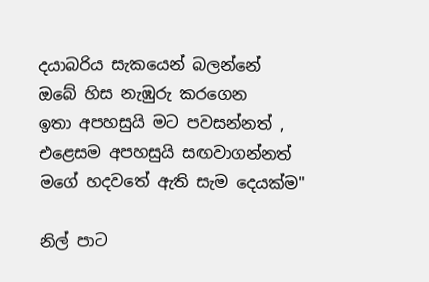දයාබරිය සැකයෙන් බලන්නේ
ඔබේ හිස නැඹුරු කරගෙන
ඉතා අපහසුයි මට පවසන්නත් , එළෙසම අපහසුයි සඟවාගන්නත්
මගේ හදවතේ ඇති සැම දෙයක්ම"

නිල් පාට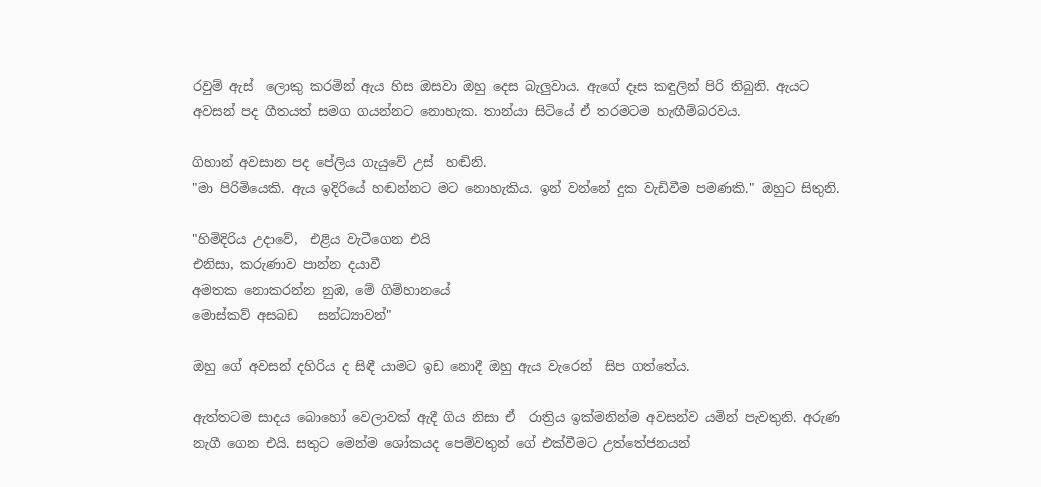රවුම් ඇස්  ලොකු කරමින් ඇය හිස ඔසවා ඔහු දෙස බැලුවාය. ඇගේ දෑස කඳුලින් පිරි තිබුනි. ඇයට අවසන් පද ගීතයත් සමග ගයන්නට නොහැක. තාන්යා සිටියේ ඒ තරමටම හැඟීම්බරවය.

ගිහාන් අවසාන පද පේලිය ගැයුවේ උස්  හඬිනි.
"මා පිරිමියෙකි. ඇය ඉදිරියේ හඬන්නට මට නොහැකිය. ඉන් වන්නේ දුක වැඩිවීම පමණකි." ඔහුට සිතුනි.

"හිමිදිරිය උදාවේ,  එළිය වැටීගෙන එයි
එනිසා, කරුණාව පාන්න දයාවී
අමතක නොකරන්න නුඹ, මේ ගිම්හානයේ
මොස්කව් අසබඩ   සන්ධ්‍යාවන්"

ඔහු ගේ අවසන් දහිරිය ද සිඳී යාමට ඉඩ නොදී ඔහු ඇය වැරෙන්  සිප ගත්තේය.

ඇත්තටම සාදය බොහෝ වෙලාවක් ඇදී ගිය නිසා ඒ  රාත්‍රිය ඉක්මනින්ම අවසන්ව යමින් පැවතුනි. අරුණ නැගී ගෙන එයි. සතුට මෙන්ම ශෝකයද පෙම්වතුන් ගේ එක්වීමට උත්තේජනයන්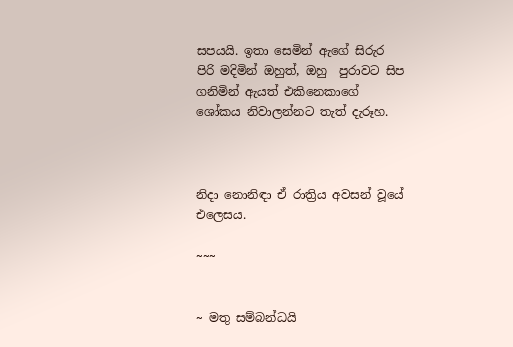සපයයි. ඉතා සෙමින් ඇගේ සිරුර පිරි මදිමින් ඔහුත්, ඔහු  පුරාවට සිප ගනිමින් ඇයත් එකිනෙකාගේ ශෝකය නිවාලන්නට තැත් දැරූහ.



නිදා නොනිඳා ඒ රාත්‍රිය අවසන් වූයේ එලෙසය.

~~~


~ මතු සම්බන්ධයි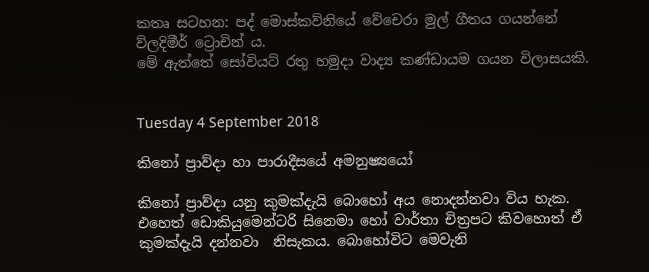කතෘ සටහන: පද් මොස්කව්නියේ වේචෙරා මුල් ගීතය ගයන්නේ ව්ලදිමීර් ට්‍රොචින් ය.
මේ ඇත්තේ සෝවියට් රතු හමුදා වාද්‍ය කණ්ඩායම ගයන විලාසයකි.


Tuesday 4 September 2018

කිනෝ ප්‍රාව්දා හා පාරාදීසයේ අමනුෂ්‍යයෝ

කිනෝ ප්‍රාව්දා යනු කුමක්දැයි බොහෝ අය නොදන්නවා විය හැක. එහෙත් ඩොකියුමෙන්ටරි සිනෙමා හෝ වාර්තා චිත්‍රපට කිවහොත් ඒ කුමක්දැයි දන්නවා  නිසැකය. බොහෝවිට මෙවැනි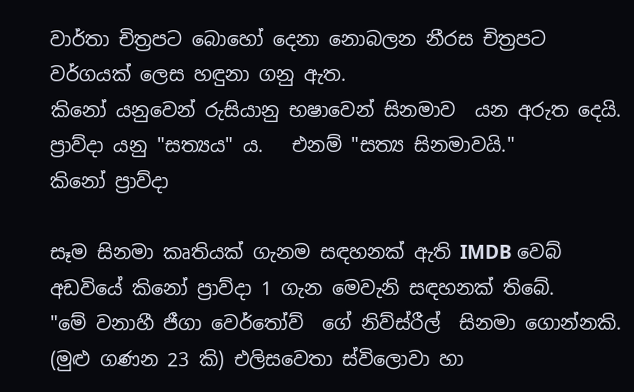වාර්තා චිත්‍රපට බොහෝ දෙනා නොබලන නීරස චිත්‍රපට වර්ගයක් ලෙස හඳුනා ගනු ඇත.
කිනෝ යනුවෙන් රුසියානු භෂාවෙන් සිනමාව  යන අරුත දෙයි. ප්‍රාව්දා යනු "සත්‍යය" ය.   එනම් "සත්‍ය සිනමාවයි."
කිනෝ ප්‍රාව්දා

සෑම සිනමා කෘතියක් ගැනම සඳහනක් ඇති IMDB වෙබ් අඩවියේ කිනෝ ප්‍රාව්දා 1 ගැන මෙවැනි සඳහනක් තිබේ.
"මේ වනාහී ජීගා වෙර්තෝව්  ගේ නිව්ස්රීල්  සිනමා ගොන්නකි. (මුළු ගණන 23 කි) එලිසවෙතා ස්විලොවා හා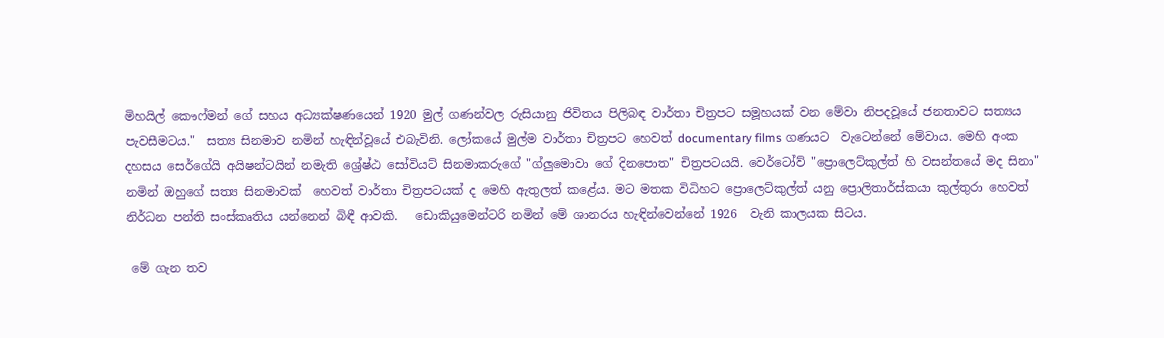මිහයිල් කෞෆ්මන් ගේ සහය අධ්‍යක්ෂණයෙන් 1920 මුල් ගණන්වල රුසියානු ජිවිතය පිලිබඳ වාර්තා චිත්‍රපට සමූහයක් වන මේවා නිපදවූයේ ජනතාවට සත්‍යය පැවසීමටය."  සත්‍ය සිනමාව නමින් හැඳින්වූයේ එබැවිනි. ලෝකයේ මුල්ම වාර්තා චිත්‍රපට හෙවත් documentary films ගණයට  වැටෙන්නේ මේවාය. මෙහි අංක දහසය සෙර්ගේයි අයිෂන්ටයින් නමැති ශ්‍රේෂ්ඨ සෝවියට් සිනමාකරුගේ "ග්ලුමොවා ගේ දිනපොත" චිත්‍රපටයයි. වෙර්ටෝව් "ප්‍රොලෙට්කුල්ත් හි වසන්තයේ මද සිනා" නමින් ඔහුගේ සත්‍ය සිනමාවක්  හෙවත් වාර්තා චිත්‍රපටයක් ද මෙහි ඇතුලත් කළේය. මට මතක විධිහට ප්‍රොලෙට්කුල්ත් යනු ප්‍රොලිතාර්ස්කයා කුල්තුරා හෙවත් නිර්ධන පන්ති සංස්කෘතිය යන්නෙන් බිඳී ආවකි.   ඩොකියුමෙන්ටරි නමින් මේ ශානරය හැඳින්වෙන්නේ 1926  වැනි කාලයක සිටය.

 මේ ගැන තව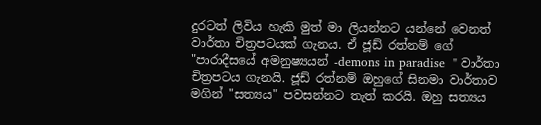දුරටත් ලිවිය හැකි මුත් මා ලියන්නට යන්නේ වෙනත් වාර්තා චිත්‍රපටයක් ගැනය. ඒ ජූඩ් රත්නම් ගේ "පාරාදීසයේ අමනුෂ්‍යයන් -demons in paradise  " වාර්තා චිත්‍රපටය ගැනයි. ජූඩ් රත්නම් ඔහුගේ සිනමා වාර්තාව මගින් "සත්‍යය" පවසන්නට තැත් කරයි. ඔහු සත්‍යය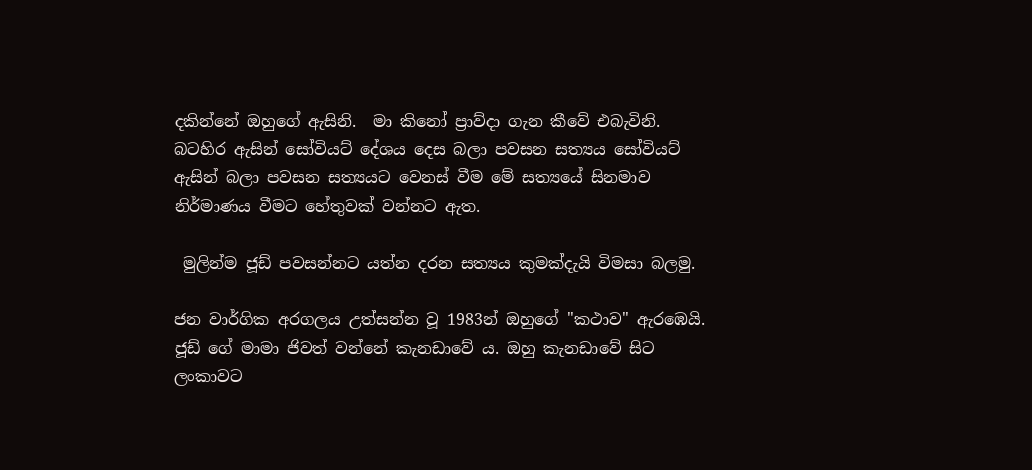දකින්නේ ඔහුගේ ඇසිනි.  මා කිනෝ ප්‍රාව්දා ගැන කීවේ එබැවිනි. බටහිර ඇසින් සෝවියට් දේශය දෙස බලා පවසන සත්‍යය සෝවියට් ඇසින් බලා පවසන සත්‍යයට වෙනස් වීම මේ සත්‍යයේ සිනමාව නිර්මාණය වීමට හේතුවක් වන්නට ඇත.

 මුලින්ම ජූඩ් පවසන්නට යත්න දරන සත්‍යය කුමක්දැයි විමසා බලමු.

ජන වාර්ගික අරගලය උත්සන්න වූ 1983න් ඔහුගේ "කථාව" ඇරඹෙයි. ජූඩ් ගේ මාමා ජිවත් වන්නේ කැනඩාවේ ය. ඔහු කැනඩාවේ සිට  ලංකාවට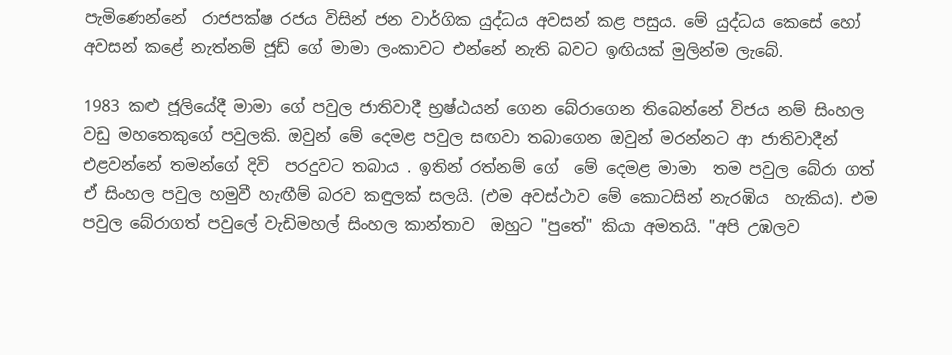පැමිණෙන්නේ  රාජපක්ෂ රජය විසින් ජන වාර්ගික යුද්ධය අවසන් කළ පසුය. මේ යුද්ධය කෙසේ හෝ අවසන් කළේ නැත්නම් ජූඩ් ගේ මාමා ලංකාවට එන්නේ නැති බවට ඉඟියක් මුලින්ම ලැබේ.

1983 කළු ජූලියේදී මාමා ගේ පවුල ජාතිවාදී භ්‍රෂ්ඨයන් ගෙන බේරාගෙන තිබෙන්නේ විජය නම් සිංහල  වඩු මහතෙකුගේ පවුලකි. ඔවුන් මේ දෙමළ පවුල සඟවා තබාගෙන ඔවුන් මරන්නට ආ ජාතිවාදීන් එළවන්නේ තමන්ගේ දිවි  පරදුවට තබාය . ඉතින් රත්නම් ගේ  මේ දෙමළ මාමා  තම පවුල බේරා ගත් ඒ සිංහල පවුල හමුවී හැඟීම් බරව කඳුලක් සලයි. (එම අවස්ථාව මේ කොටසින් නැරඹිය  හැකිය). එම පවුල බේරාගත් පවුලේ වැඩිමහල් සිංහල කාන්තාව  ඔහුට "පුතේ" කියා අමතයි. "අපි උඹලව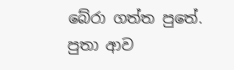බේරා ගත්ත පුතේ. පුතා ආව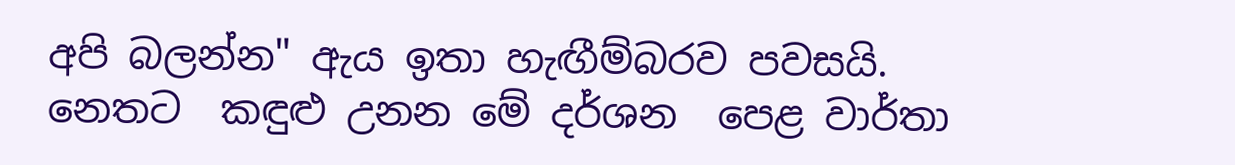අපි බලන්න" ඇය ඉතා හැඟීම්බරව පවසයි. නෙතට  කඳුළු උනන මේ දර්ශන  පෙළ වාර්තා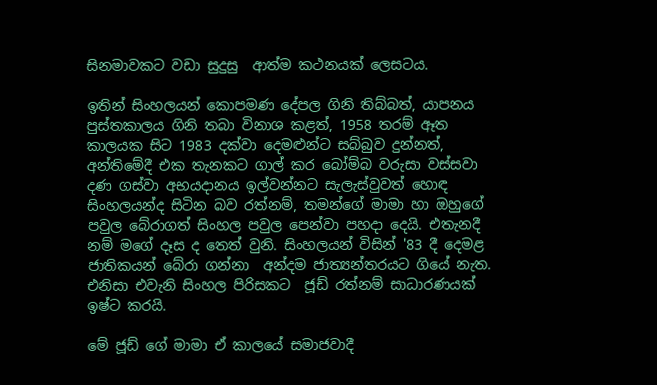සිනමාවකට වඩා සුදුසු  ආත්ම කථනයක් ලෙසටය.

ඉතින් සිංහලයන් කොපමණ දේපල ගිනි තිබ්බත්, යාපනය පුස්තකාලය ගිනි තබා විනාශ කළත්, 1958 තරම් ඈත කාලයක සිට 1983 දක්වා දෙමළුන්ට සබ්බුව දුන්නත්, අන්තිමේදී එක තැනකට ගාල් කර බෝම්බ වරුසා වස්සවා දණ ගස්වා අභයදානය ඉල්වන්නට සැලැස්වුවත් හොඳ සිංහලයන්ද සිටින බව රත්නම්, තමන්ගේ මාමා හා ඔහුගේ පවුල බේරාගත් සිංහල පවුල පෙන්වා පහදා දෙයි. එතැනදී නම් මගේ දෑස ද තෙත් වුනි. සිංහලයන් විසින් '83 දී දෙමළ  ජාතිකයන් බේරා ගන්නා  අන්දම ජාත්‍යන්තරයට ගියේ නැත. එනිසා එවැනි සිංහල පිරිසකට  ජූඩ් රත්නම් සාධාරණයක් ඉෂ්ට කරයි.

මේ ජූඩ් ගේ මාමා ඒ කාලයේ සමාජවාදී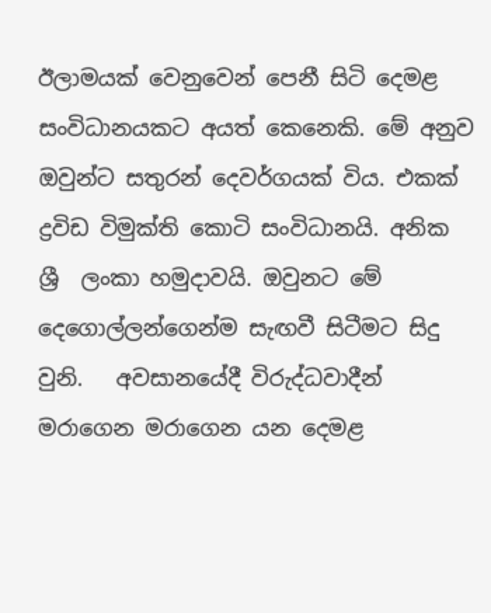ඊලාමයක් වෙනුවෙන් පෙනී සිටි දෙමළ සංවිධානයකට අයත් කෙනෙකි. මේ අනුව ඔවුන්ට සතුරන් දෙවර්ගයක් විය. එකක් ද්‍රවිඩ විමුක්ති කොටි සංවිධානයි. අනික ශ්‍රී  ලංකා හමුදාවයි. ඔවුනට මේ දෙගොල්ලන්ගෙන්ම සැඟවී සිටීමට සිදු වුනි.   අවසානයේදී විරුද්ධවාදීන් මරාගෙන මරාගෙන යන දෙමළ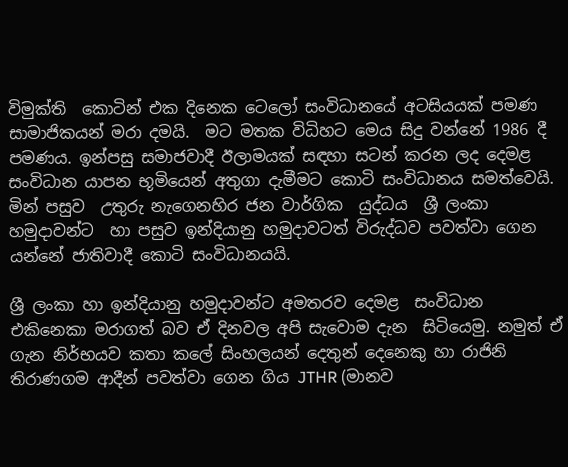විමුක්ති  කොටින් එක දිනෙක ටෙලෝ සංවිධානයේ අටසියයක් පමණ සාමාජිකයන් මරා දමයි.  මට මතක විධිහට මෙය සිදු වන්නේ 1986 දී පමණය. ඉන්පසු සමාජවාදී ඊලාමයක් සඳහා සටන් කරන ලද දෙමළ සංවිධාන යාපන භූමියෙන් අතුගා දැමීමට කොටි සංවිධානය සමත්වෙයි. මින් පසුව  උතුරු නැගෙනහිර ජන වාර්ගික  යුද්ධය  ශ්‍රී ලංකා හමුදාවන්ට  හා පසුව ඉන්දියානු හමුදාවටත් විරුද්ධව පවත්වා ගෙන යන්නේ ජාතිවාදී කොටි සංවිධානයයි.

ශ්‍රී ලංකා හා ඉන්දියානු හමුදාවන්ට අමතරව දෙමළ  සංවිධාන එකිනෙකා මරාගත් බව ඒ දිනවල අපි සැවොම දැන  සිටියෙමු. නමුත් ඒ ගැන නිර්භයව කතා කලේ සිංහලයන් දෙතුන් දෙනෙකු හා රාජිනි තිරාණගම ආදීන් පවත්වා ගෙන ගිය JTHR (මානව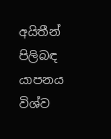අයිතීන් පිලිබඳ යාපනය විශ්ව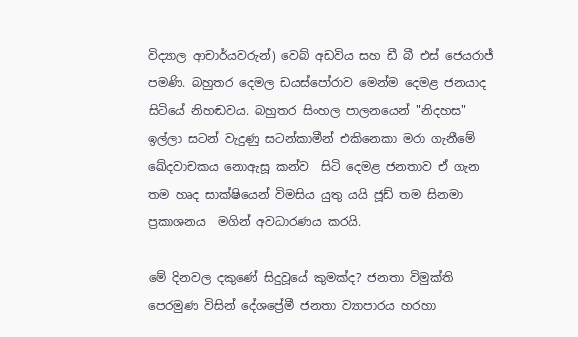විද්‍යාල ආචාර්යවරුන්) වෙබ් අඩවිය සහ ඩී බී එස් ජෙයරාජ් පමණි. බහුතර දෙමල ඩයස්පෝරාව මෙන්ම දෙමළ ජනයාද සිටියේ නිහඬවය. බහුතර සිංහල පාලනයෙන් "නිදහස" ඉල්ලා සටන් වැදුණු සටන්කාමීන් එකිනෙකා මරා ගැනීමේ ඛේදවාචකය නොඇසූ කන්ව  සිටි දෙමළ ජනතාව ඒ ගැන තම හෘද සාක්ෂියෙන් විමසිය යුතු යයි ජූඩ් තම සිනමා ප්‍රකාශනය  මගින් අවධාරණය කරයි.

මේ දිනවල දකුණේ සිදුවූයේ කුමක්ද? ජනතා විමුක්ති පෙරමුණ විසින් දේශප්‍රේමී ජනතා ව්‍යාපාරය හරහා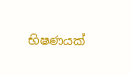භිෂණයක්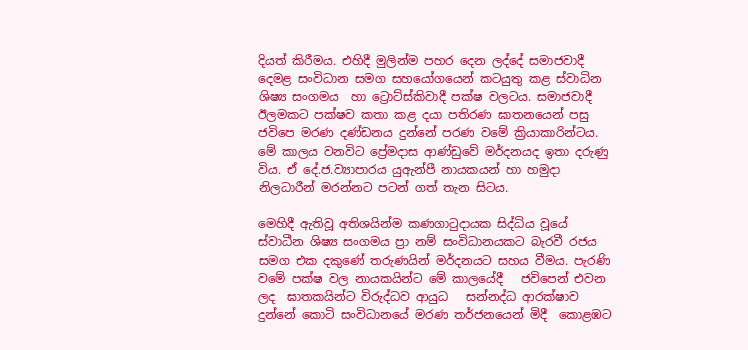දියත් කිරීමය. එහිදී මුලින්ම පහර දෙන ලද්දේ සමාජවාදී දෙමළ සංවිධාන සමග සහයෝගයෙන් කටයුතු කළ ස්වාධින ශිෂ්‍ය සංගමය  හා ට්‍රොට්ස්කිවාදී පක්ෂ වලටය. සමාජවාදී ඊලමකට පක්ෂව කතා කළ දයා පතිරණ ඝාතනයෙන් පසු ජවිපෙ මරණ දණ්ඩනය දුන්නේ පරණ වමේ ක්‍රියාකාරින්ටය. මේ කාලය වනවිට ප්‍රේමදාස ආණ්ඩුවේ මර්දනයද ඉතා දරුණු විය. ඒ දේ.ජ.ව්‍යාපාරය යුඇන්පී නායකයන් හා හමුදා  නිලධාරීන් මරන්නට පටන් ගත් තැන සිටය.

මෙහිදී ඇතිවූ අතිශයින්ම කණගාටුදායක සිද්ධිය වූයේ ස්වාධීන ශිෂ්‍ය සංගමය ප්‍රා නම් සංවිධානයකට බැරවී රජය සමග එක දකුණේ තරුණයින් මර්දනයට සහය වීමය. පැරණි වමේ පක්ෂ වල නායකයින්ට මේ කාලයේදී   ජවිපෙන් එවන ලද  ඝාතකයින්ට විරුද්ධව ආයුධ   සන්නද්ධ ආරක්ෂාව දුන්නේ කොටි සංවිධානයේ මරණ තර්ජනයෙන් මිදී  කොළඹට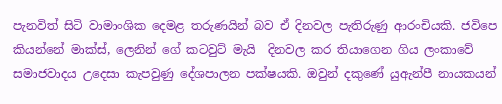පැනවිත් සිටි වාමාංශික දෙමළ තරුණයින් බව ඒ දිනවල පැතිරුණු ආරංචියකි. ජවිපෙ කියන්නේ මාක්ස්, ලෙනින් ගේ කටවුට් මැයි  දිනවල කර තියාගෙන ගිය ලංකාවේ  සමාජවාදය උදෙසා කැපවුණු දේශපාලන පක්ෂයකි. ඔවුන් දකුණේ යුඇන්පී නායකයන්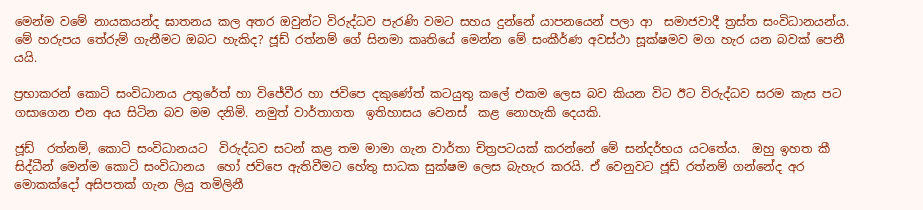මෙන්ම වමේ නායකයන්ද ඝාතනය කල අතර ඔවුන්ට විරුද්ධව පැරණි වමට සහය දුන්නේ යාපනයෙන් පලා ආ  සමාජවාදී ත්‍රස්ත සංවිධානයන්ය. මේ හරුපය තේරුම් ගැනීමට ඔබට හැකිද? ජූඩ් රත්නම් ගේ සිනමා කෘතියේ මෙන්න මේ සංකීර්ණ අවස්ථා සූක්ෂමව මග හැර යන බවක් පෙනී යයි.

ප්‍රභාකරන් කොටි සංවිධානය උතුරේත් හා විජේවීර හා ජවිපෙ දකුණේත් කටයුතු කලේ එකම ලෙස බව කියන විට ඊට විරුද්ධව සරම කැස පට ගසාගෙන එන අය සිටින බව මම දනිමි. නමුත් වාර්තාගත  ඉතිහාසය වෙනස්  කළ නොහැකි දෙයකි.

ජූඩ්  රත්නම්, කොටි සංවිධානයට  විරුද්ධව සටන් කළ තම මාමා ගැන වාර්තා චිත්‍රපටයක් කරන්නේ මේ සන්දර්භය යටතේය.  ඔහු ඉහත කී  සිද්ධීන් මෙන්ම කොටි සංවිධානය  හෝ ජවිපෙ ඇතිවීමට හේතු සාධක සුක්ෂම ලෙස බැහැර කරයි. ඒ වෙනුවට ජූඩ් රත්නම් ගන්නේද අර මොකක්දෝ අසිපතක් ගැන ලියු තමිලිනී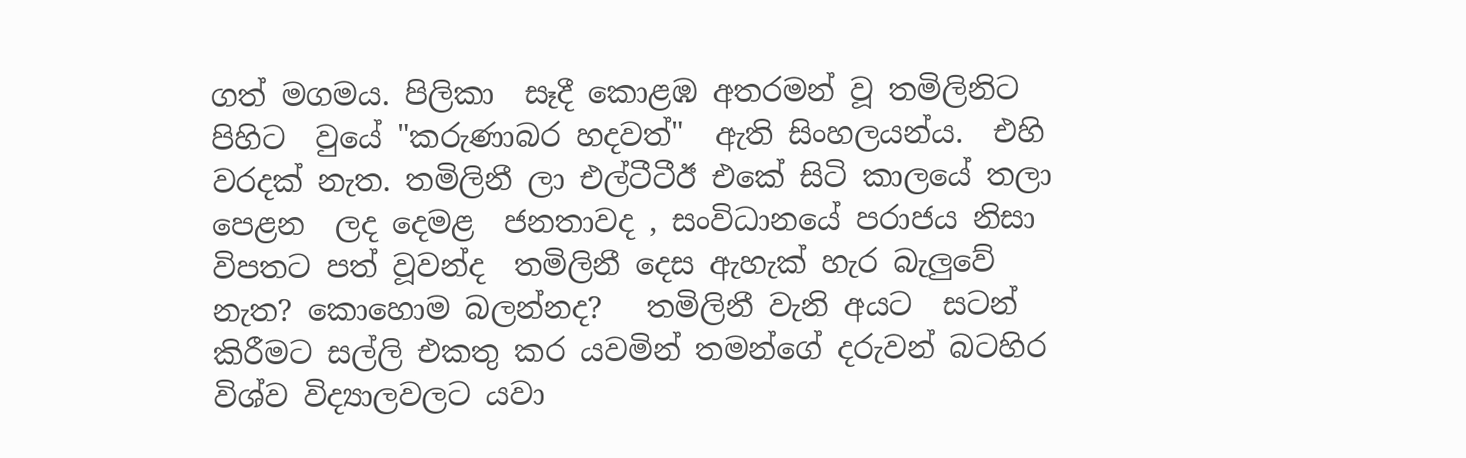ගත් මගමය. පිලිකා  සෑදී කොළඹ අතරමන් වූ තමිලිනිට පිහිට  වුයේ "කරුණාබර හදවත්"  ඇති සිංහලයන්ය.  එහි වරදක් නැත. තමිලිනී ලා එල්ටීටීඊ එකේ සිටි කාලයේ තලා පෙළන  ලද දෙමළ  ජනතාවද , සංවිධානයේ පරාජය නිසා විපතට පත් වූවන්ද  තමිලිනී දෙස ඇහැක් හැර බැලුවේ නැත? කොහොම බලන්නද?   තමිලිනී වැනි අයට  සටන් කිරීමට සල්ලි එකතු කර යවමින් තමන්ගේ දරුවන් බටහිර විශ්ව විද්‍යාලවලට යවා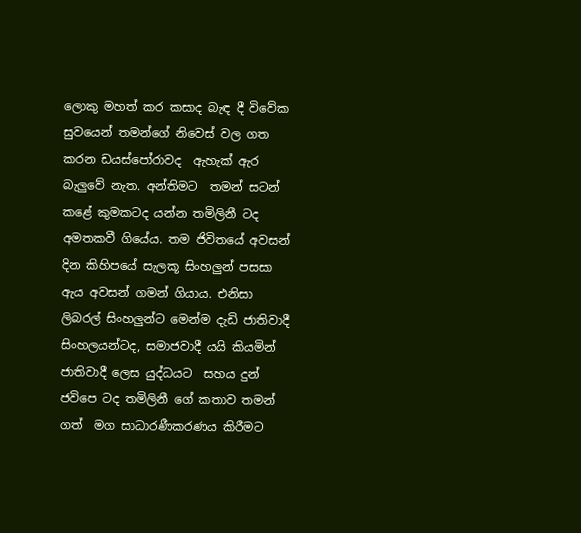ලොකු මහත් කර කසාද බැඳ දී විවේක සුවයෙන් තමන්ගේ නිවෙස් වල ගත කරන ඩයස්පෝරාවද  ඇහැක් ඇර බැලුවේ නැත. අන්තිමට  තමන් සටන් කළේ කුමකටද යන්න තමිලිනී ටද අමතකවී ගියේය. තම ජිවිතයේ අවසන් දින කිහිපයේ සැලකූ සිංහලුන් පසසා ඇය අවසන් ගමන් ගියාය. එනිසා ලිබරල් සිංහලුන්ට මෙන්ම දැඩි ජාතිවාදී සිංහලයන්ටද, සමාජවාදී යයි කියමින්  ජාතිවාදී ලෙස යුද්ධයට  සහය දුන් ජවිපෙ ටද තමිලිනී ගේ කතාව තමන් ගත්  මග සාධාරණීකරණය කිරීමට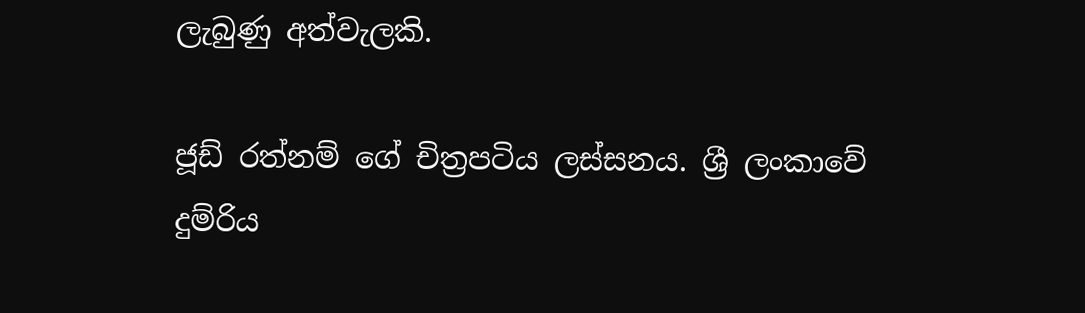ලැබුණු අත්වැලකි.

ජූඩ් රත්නම් ගේ චිත්‍රපටිය ලස්සනය. ශ්‍රී ලංකාවේ  දුම්රිය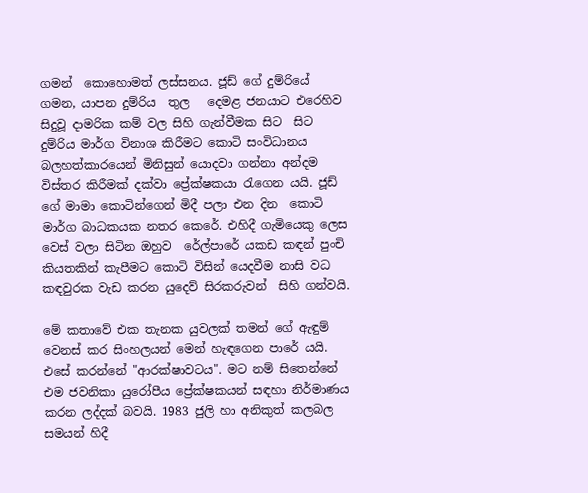ගමන්  කොහොමත් ලස්සනය. ජූඩ් ගේ දුම්රියේ ගමන, යාපන දුම්රිය  තුල   දෙමළ ජනයාට එරෙහිව සිදුවූ දාමරික කම් වල සිහි ගැන්වීමක සිට  සිට දුම්රිය මාර්ග විනාශ කිරීමට කොටි සංවිධානය බලහත්කාරයෙන් මිනිසුන් යොදවා ගන්නා අන්දම විස්තර කිරීමක් දක්වා ප්‍රේක්ෂකයා රැගෙන යයි. ජූඩ් ගේ මාමා කොටින්ගෙන් මිදී පලා එන දින  කොටි  මාර්ග බාධකයක නතර කෙරේ. එහිදී ගැමියෙකු ලෙස වෙස් වලා සිටින ඔහුව  රේල්පාරේ යකඩ කඳන් පුංචි කියතකින් කැපීමට කොටි විසින් යෙදවීම නාසි වධ  කඳවුරක වැඩ කරන යුදෙව් සිරකරුවන්  සිහි ගන්වයි.

මේ කතාවේ එක තැනක යුවලක් තමන් ගේ ඇඳුම් වෙනස් කර සිංහලයන් මෙන් හැඳගෙන පාරේ යයි. එසේ කරන්නේ "ආරක්ෂාවටය". මට නම් සිතෙන්නේ එම ජවනිකා යුරෝපීය ප්‍රේක්ෂකයන් සඳහා නිර්මාණය කරන ලද්දක් බවයි. 1983 ජුලි හා අනිකුත් කලබල සමයන් හිදී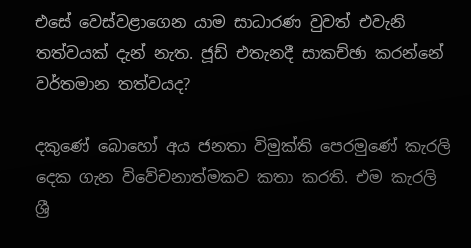එසේ වෙස්වළාගෙන යාම සාධාරණ වුවත් එවැනි තත්වයක් දැන් නැත. ජූඩ් එතැනදී සාකච්ඡා කරන්නේ වර්තමාන තත්වයද?

දකුණේ බොහෝ අය ජනතා විමුක්ති පෙරමුණේ කැරලි දෙක ගැන විවේචනාත්මකව කතා කරති. එම කැරලි  ශ්‍රී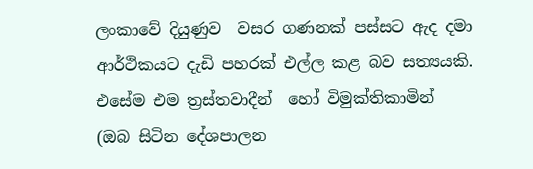ලංකාවේ දියුණුව  වසර ගණනක් පස්සට ඇද දමා ආර්ථිකයට දැඩි පහරක් එල්ල කළ බව සත්‍යයකි. එසේම එම ත්‍රස්තවාදීන්  හෝ විමුක්තිකාමින්  (ඔබ සිටින දේශපාලන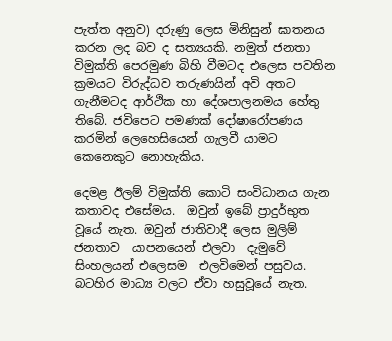පැත්ත අනුව) දරුණු ලෙස මිනිසුන් ඝාතනය කරන ලද බව ද සත්‍යයකි. නමුත් ජනතා විමුක්ති පෙරමුණ බිහි වීමටද එලෙස පවතින ක්‍රමයට විරුද්ධව තරුණයින් අවි අතට ගැනීමටද ආර්ථික හා දේශපාලනමය හේතු තිබේ. ජවිපෙට පමණක් දෝෂාරෝපණය කරමින් ලෙහෙසියෙන් ගැලවී යාමට කෙනෙකුට නොහැකිය.

දෙමළ ඊලම් විමුක්ති කොටි සංවිධානය ගැන කතාවද එසේමය.  ඔවුන් ඉබේ ප්‍රාදුර්භුත වූයේ නැත. ඔවුන් ජාතිවාදී ලෙස මුලිම් ජනතාව  යාපනයෙන් එලවා  දැමුවේ සිංහලයන් එලෙසම  එලවිමෙන් පසුවය. බටහිර මාධ්‍ය වලට ඒවා හසුවූයේ නැත.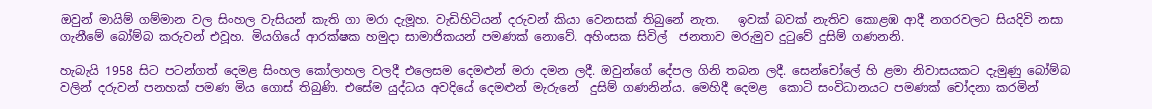ඔවුන් මායිම් ගම්මාන වල සිංහල වැසියන් කැති ගා මරා දැමූහ. වැඩිහිටියන් දරුවන් කියා වෙනසක් තිබුනේ නැත.   ඉවක් බවක් නැතිව කොළඹ ආදී නගරවලට සියදිවි නසා  ගැනීමේ බෝම්බ කරුවන් එවූහ. මියගියේ ආරක්ෂක හමුදා සාමාජිකයන් පමණක් නොවේ. අහිංසක සිවිල්  ජනතාව මරුමුව දුටුවේ දුසිම් ගණනනි.

හැබැයි 1958 සිට පටන්ගත් දෙමළ සිංහල කෝලාහල වලදී එලෙසම දෙමළුන් මරා දමන ලදී. ඔවුන්ගේ දේපල ගිනි තබන ලදී. සෙන්චෝලේ හි ළමා නිවාසයකට දැමුණු බෝම්බ වලින් දරුවන් පනහක් පමණ මිය ගොස් තිබුණි. එසේම යුද්ධය අවදියේ දෙමළුන් මැරුනේ  දුසිම් ගණනින්ය. මෙහිදී දෙමළ  කොටි සංවිධානයට පමණක් චෝදනා කරමින්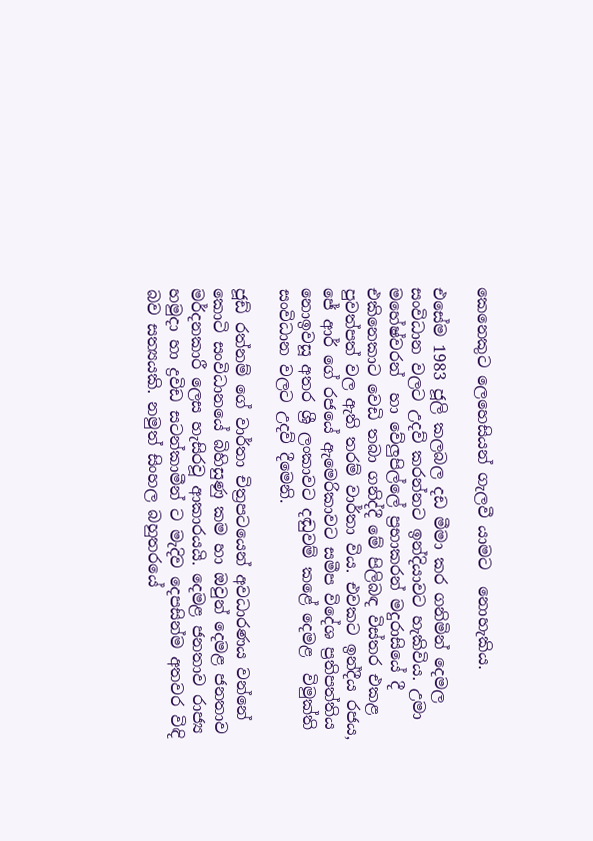කෙනෙකුට ලෙහෙසියන් ගැලවී යාමට  නොහැකිය.

එසේම 1983 ජූලි කලබල දඩ මීමා කර ගනිමින් දෙමල සංවිධාන වලට උදව් කරන්නට ඉන්දියාවට හැකිවිය. උමා මහේෂ්වරන්  හා වේලුපිල්ලේ ප්‍රභාකරන් මදුරාසියේ දී එකිනෙකාට වෙඩි තබා ගනිද්දී මේ පිලිබඳ විස්තර එකළ පුවත්පත් වල ඇති තරම් වාර්තා විය. එවකට ඉන්දීය රජය,  ජේ ආර් ගේ රජයේ ඇමෙරිකාවට සමීප විදේශ ප්‍රතිපත්තිය නොඉවසූ අතර ශ්‍රී ලංකාවට දඬුවම් කළේ දෙමළ  විමුක්ති සංවිධාන වලට උදව් දීමෙනි.

ජූඩ් රත්නම් ගේ වාර්තා චිත්‍රපටයෙන් අවධාරණය වන්නේ කොටි සංවිධානයේ බිහිසුණු කම හා ඔවුන් දෙමළ ජනතාව මර්දනකාරී ලෙස හැසිරවූ ආකාරයයි. දෙමළ ජනතාව රාජ්‍ය හමුදා හා ද්‍රවිඩ සටන්කාමීන් ට මැදිව දෙපසින්ම අතවර විඳි බව සත්‍යයකි. නමුත් සිංහල බහුතරයේ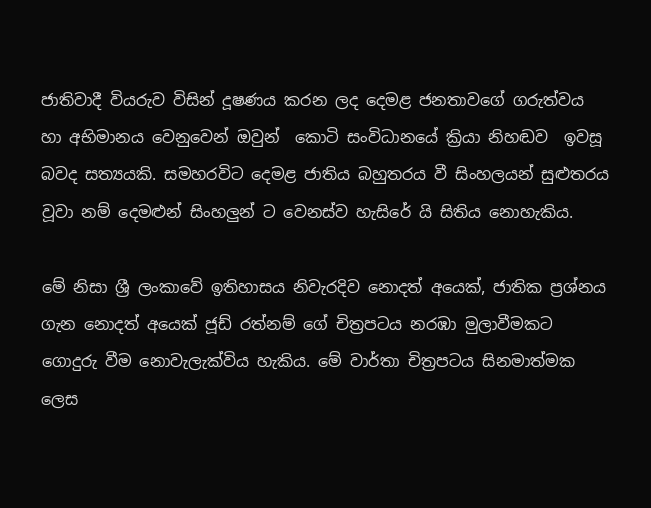ජාතිවාදී වියරුව විසින් දූෂණය කරන ලද දෙමළ ජනතාවගේ ගරුත්වය හා අභිමානය වෙනුවෙන් ඔවුන්  කොටි සංවිධානයේ ක්‍රියා නිහඬව  ඉවසූ බවද සත්‍යයකි. සමහරවිට දෙමළ ජාතිය බහුතරය වී සිංහලයන් සුළුතරය වූවා නම් දෙමළුන් සිංහලුන් ට වෙනස්ව හැසිරේ යි සිතිය නොහැකිය.

මේ නිසා ශ්‍රී ලංකාවේ ඉතිහාසය නිවැරදිව නොදත් අයෙක්, ජාතික ප්‍රශ්නය ගැන නොදත් අයෙක් ජූඩ් රත්නම් ගේ චිත්‍රපටය නරඹා මුලාවීමකට ගොදුරු වීම නොවැලැක්විය හැකිය. මේ වාර්තා චිත්‍රපටය සිනමාත්මක ලෙස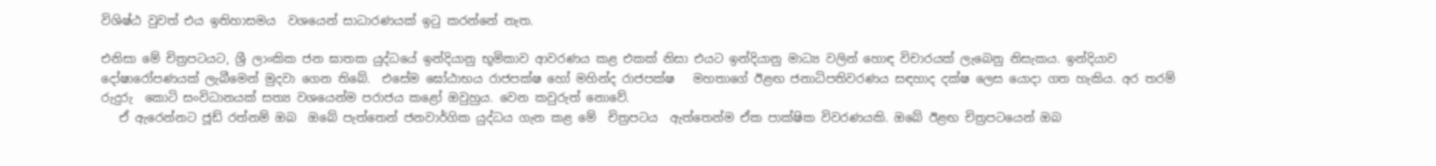විශිෂ්ඨ වුවත් එය ඉතිහාසමය  වශයෙන් සාධාරණයක් ඉටු කරන්නේ නැත.

එනිසා මේ චිත්‍රපටයට, ශ්‍රී ලාංකික ජන ඝාතක යුද්ධයේ ඉන්දියානු භූමිකාව ආවරණය කළ එකක් නිසා එයට ඉන්දියානු මාධ්‍ය වලින් හොඳ විචාරයක් ලැබෙනු නිසැකය. ඉන්දියාව දෝෂාරෝපණයක් ලැබීමෙන් මුදවා ගෙන තිබේ.  එසේම ඝෝඨාභය රාජපක්ෂ හෝ මහින්ද රාජපක්ෂ   මහතාගේ ඊළඟ ජනාධිපතිවරණය සඳහාද දක්ෂ ලෙස යොදා ගත හැකිය. අර තරම් රුදුරු  කොටි සංවිධානයක් සත්‍ය වශයෙන්ම පරාජය කළෝ ඔවුහුය. වෙන කවුරුත් නොවේ.
   ඒ ඇරෙන්නට ජූඩ් රත්නම් ඔබ  ඔබේ පැත්තෙන් ජනවාර්ගික යුද්ධය ගැන කළ මේ  චිත්‍රපටය  ඇත්තෙන්ම ඒක පාක්ෂික විවරණයකි. ඔබේ ඊළඟ චිත්‍රපටයෙන් ඔබ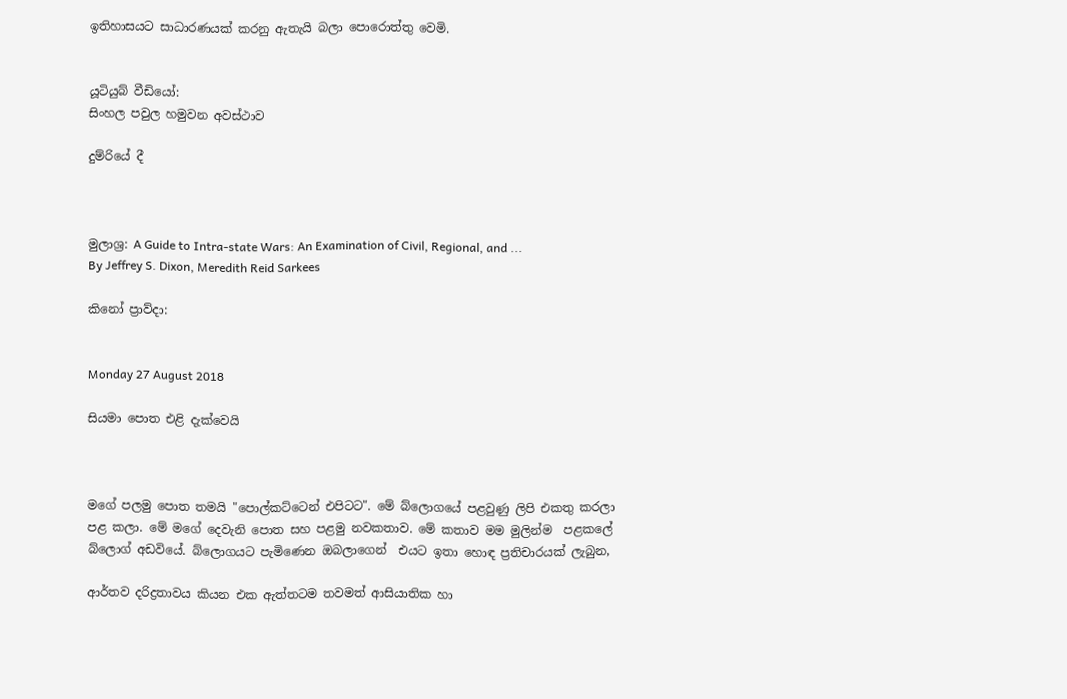ඉතිහාසයට සාධාරණයක් කරනු ඇතැයි බලා පොරොත්තු වෙමි.


යූටියුබ් වීඩියෝ:
සිංහල පවුල හමුවන අවස්ථාව

දුම්රියේ දී



මුලාශ්‍ර: A Guide to Intra-state Wars: An Examination of Civil, Regional, and ...
By Jeffrey S. Dixon, Meredith Reid Sarkees

කිනෝ ප්‍රාව්දා:


Monday 27 August 2018

සියමා පොත එළි දැක්වෙයි



මගේ පලමු පොත තමයි "පොල්කට්ටෙන් එපිටට". මේ බ්ලොගයේ පළවුණු ලිපි එකතු කරලා පළ කලා. මේ මගේ දෙවැනි පොත සහ පළමු නවකතාව. මේ කතාව මම මුලින්ම  පළකලේ බ්ලොග් අඩවියේ. බ්ලොගයට පැමිණෙන ඔබලාගෙන්  එයට ඉතා හොඳ ප්‍රතිචාරයක් ලැබුන,

ආර්තව දරිද්‍රතාවය කියන එක ඇත්තටම තවමත් ආසියාතික හා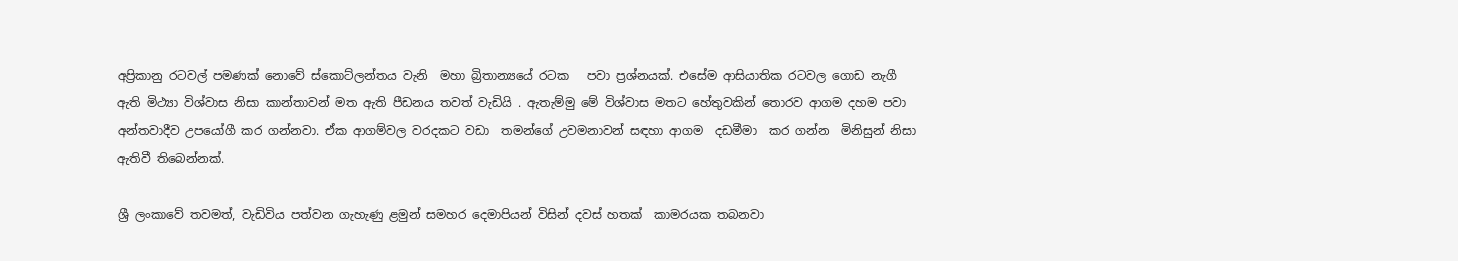අප්‍රිකානු රටවල් පමණක් නොවේ ස්කොට්ලන්තය වැනි  මහා බ්‍රිතාන්‍යයේ රටක   පවා ප්‍රශ්නයක්. එසේම ආසියාතික රටවල ගොඩ නැගී ඇති මිථ්‍යා විශ්වාස නිසා කාන්තාවන් මත ඇති පීඩනය තවත් වැඩියි . ඇතැම්මු මේ විශ්වාස මතට හේතුවකින් තොරව ආගම දහම පවා අන්තවාදීව උපයෝගී කර ගන්නවා. ඒක ආගම්වල වරදකට වඩා  තමන්ගේ උවමනාවන් සඳහා ආගම  දඩමීමා  කර ගන්න  මිනිසුන් නිසා ඇතිවී තිබෙන්නක්.

ශ්‍රී ලංකාවේ තවමත්, වැඩිවිය පත්වන ගැහැණු ළමුන් සමහර දෙමාපියන් විසින් දවස් හතක්  කාමරයක තබනවා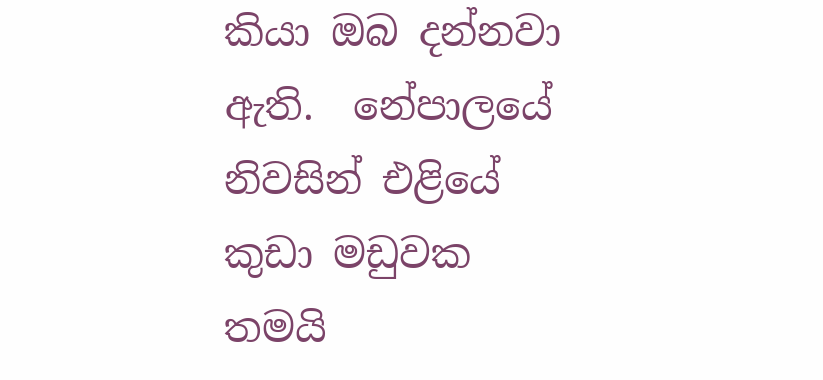කියා ඔබ දන්නවා ඇති.  නේපාලයේ  නිවසින් එළියේ කුඩා මඩුවක තමයි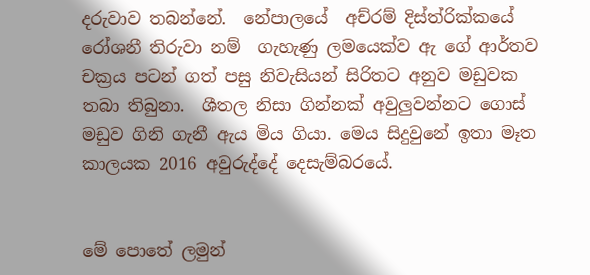දරුවාව තබන්නේ.  නේපාලයේ  අච්රම් දිස්ත්රික්කයේ රෝශනී තිරුවා නම්  ගැහැණු ලමයෙක්ව ඇ ගේ ආර්තව චක්‍රය පටන් ගත් පසු නිවැසියන් සිරිතට අනුව මඩුවක තබා තිබුනා.  ශීතල නිසා ගින්නක් අවුලුවන්නට ගොස් මඩුව ගිනි ගැනී ඇය මිය ගියා. මෙය සිදුවුනේ ඉතා මෑත  කාලයක 2016 අවුරුද්දේ දෙසැම්බරයේ.


මේ පොතේ ලමුන්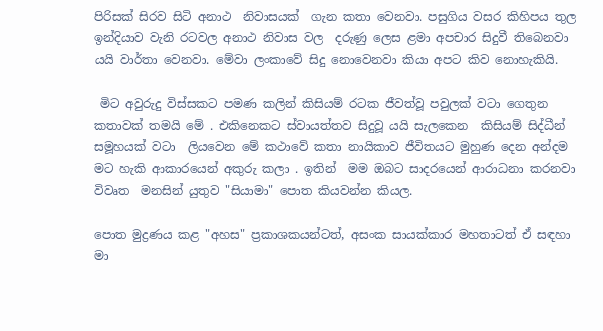පිරිසක් සිරව සිටි අනාථ  නිවාසයක්  ගැන කතා වෙනවා. පසුගිය වසර කිහිපය තුල  ඉන්දියාව වැනි රටවල අනාථ නිවාස වල  දරුණු ලෙස ළමා අපචාර සිදුවී තිබෙනවා යයි වාර්තා වෙනවා. මේවා ලංකාවේ සිදු නොවෙනවා කියා අපට කිව නොහැකියි.

 මිට අවුරුදු විස්සකට පමණ කලින් කිසියම් රටක ජීවත්වූ පවුලක් වටා ගෙතුන කතාවක් තමයි මේ . එකිනෙකට ස්වායත්තව සිදුවූ යයි සැලකෙන  කිසියම් සිද්ධීන් සමූහයක් වටා  ලියවෙන මේ කථාවේ කතා නායිකාව ජීවිතයට මුහුණ දෙන අන්දම  මට හැකි ආකාරයෙන් අකුරු කලා . ඉතින්  මම ඔබට සාදරයෙන් ආරාධනා කරනවා විවෘත  මනසින් යුතුව "සියාමා" පොත කියවන්න කියල.

පොත මුද්‍රණය කළ "අහස" ප්‍රකාශකයන්ටත්, අසංක සායක්කාර මහතාටත් ඒ සඳහා මා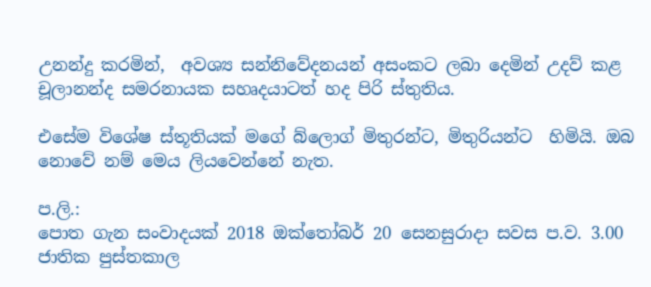උනන්දු කරමින්,  අවශ්‍ය සන්නිවේදනයන් අසංකට ලබා දෙමින් උදව් කළ චූලානන්ද සමරනායක සහෘදයාටත් හද පිරි ස්තුතිය.

එසේම විශේෂ ස්තූතියක් මගේ බ්ලොග් මිතුරන්ට, මිතුරියන්ට  හිමියි. ඔබ නොවේ නම් මෙය ලියවෙන්නේ නැත.

ප.ලි.:
පොත ගැන සංවාදයක් 2018 ඔක්තෝබර් 20 සෙනසුරාදා සවස ප.ව. 3.00 ජාතික පුස්තකාල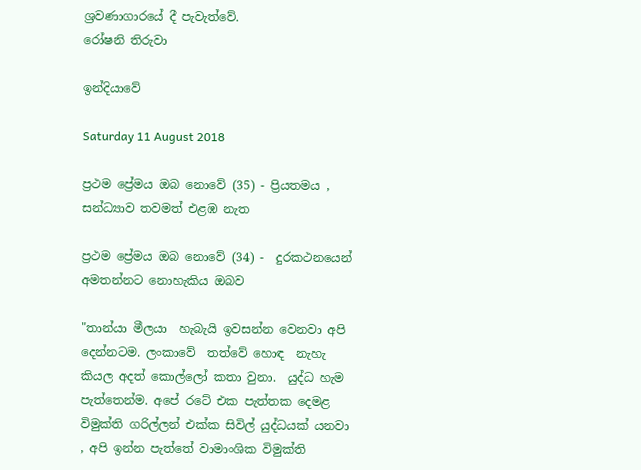ශ්‍රවණාගාරයේ දී පැවැත්වේ.
රෝෂනි තිරුවා

ඉන්දියාවේ

Saturday 11 August 2018

ප්‍රථම ප්‍රේමය ඔබ නොවේ (35) - ප්‍රියතමය , සන්ධ්‍යාව තවමත් එළඹ නැත

ප්‍රථම ප්‍රේමය ඔබ නොවේ (34) -  දුරකථනයෙන් අමතන්නට නොහැකිය ඔබව

"තාන්යා මීලයා  හැබැයි ඉවසන්න වෙනවා අපි දෙන්නටම. ලංකාවේ  තත්වේ හොඳ  නැහැ කියල අදත් කොල්ලෝ කතා වුනා.  යුද්ධ හැම පැත්තෙන්ම. අපේ රටේ එක පැත්තක දෙමළ විමුක්ති ගරිල්ලන් එක්ක සිවිල් යුද්ධයක් යනවා , අපි ඉන්න පැත්තේ වාමාංශික විමුක්ති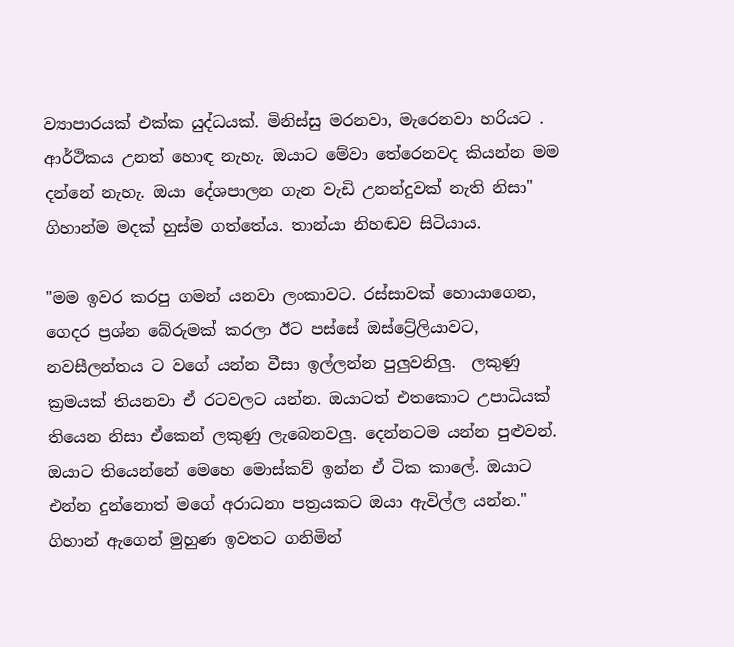ව්‍යාපාරයක් එක්ක යුද්ධයක්. මිනිස්සු මරනවා, මැරෙනවා හරියට . ආර්ථිකය උනත් හොඳ නැහැ. ඔයාට මේවා තේරෙනවද කියන්න මම දන්නේ නැහැ. ඔයා දේශපාලන ගැන වැඩි උනන්දුවක් නැති නිසා"
ගිහාන්ම මදක් හුස්ම ගත්තේය. තාන්යා නිහඬව සිටියාය.

"මම ඉවර කරපු ගමන් යනවා ලංකාවට. රස්සාවක් හොයාගෙන, ගෙදර ප්‍රශ්න බේරුමක් කරලා ඊට පස්සේ ඔස්ට්‍රේලියාවට, නවසීලන්තය ට වගේ යන්න වීසා ඉල්ලන්න පුලුවනිලු.  ලකුණු ක්‍රමයක් තියනවා ඒ රටවලට යන්න. ඔයාටත් එතකොට උපාධියක් තියෙන නිසා ඒකෙන් ලකුණු ලැබෙනවලු. දෙන්නටම යන්න පුළුවන්. ඔයාට තියෙන්නේ මෙහෙ මොස්කව් ඉන්න ඒ ටික කාලේ. ඔයාට එන්න දුන්නොත් මගේ අරාධනා පත්‍රයකට ඔයා ඇවිල්ල යන්න."
ගිහාන් ඇගෙන් මුහුණ ඉවතට ගනිමින්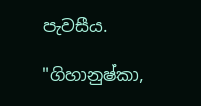පැවසීය.

"ගිහානුෂ්කා,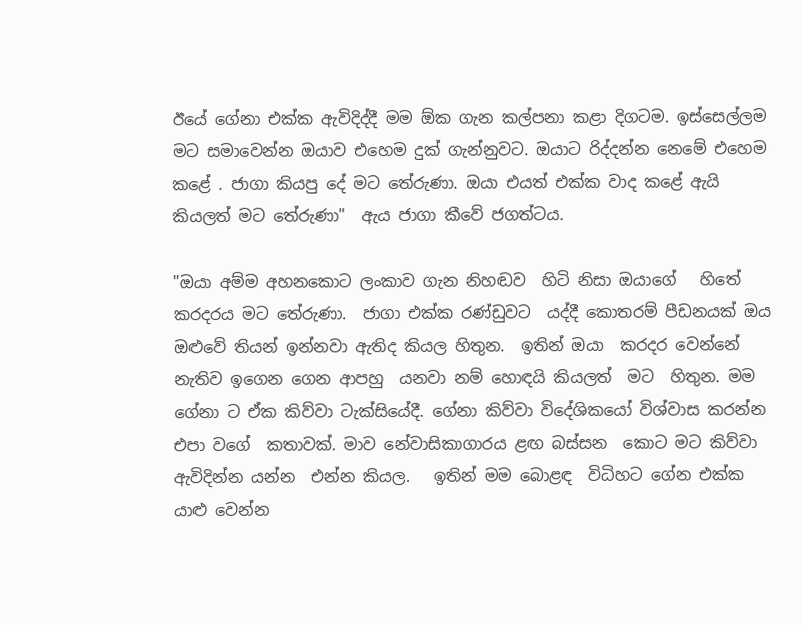ඊයේ ගේනා එක්ක ඇවිදිද්දී මම ඕක ගැන කල්පනා කළා දිගටම. ඉස්සෙල්ලම මට සමාවෙන්න ඔයාව එහෙම දුක් ගැන්නුවට. ඔයාට රිද්දන්න නෙමේ එහෙම කළේ . ජාගා කියපු දේ මට තේරුණා. ඔයා එයත් එක්ක වාද කළේ ඇයි කියලත් මට තේරුණා"  ඇය ජාගා කීවේ ජගත්ටය.

"ඔයා අම්ම අහනකොට ලංකාව ගැන නිහඬව  හිටි නිසා ඔයාගේ   හිතේ කරදරය මට තේරුණා.  ජාගා එක්ක රණ්ඩුවට  යද්දී කොතරම් පීඩනයක් ඔය ඔළුවේ තියන් ඉන්නවා ඇතිද කියල හිතුන.  ඉතින් ඔයා  කරදර වෙන්නේ නැතිව ඉගෙන ගෙන ආපහු  යනවා නම් හොඳයි කියලත්  මට  හිතුන. මම ගේනා ට ඒක කිව්වා ටැක්සියේදී. ගේනා කිව්වා විදේශිකයෝ විශ්වාස කරන්න එපා වගේ  කතාවක්. මාව නේවාසිකාගාරය ළඟ බස්සන  කොට මට කිව්වා  ඇවිදින්න යන්න  එන්න කියල.   ඉතින් මම බොළඳ  විධිහට ගේන එක්ක යාළු වෙන්න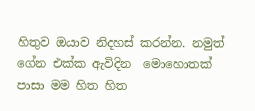හිතුව ඔයාව නිදහස් කරන්න. නමුත් ගේන එක්ක ඇවිදින  මොහොතක් පාසා මම හිත හිත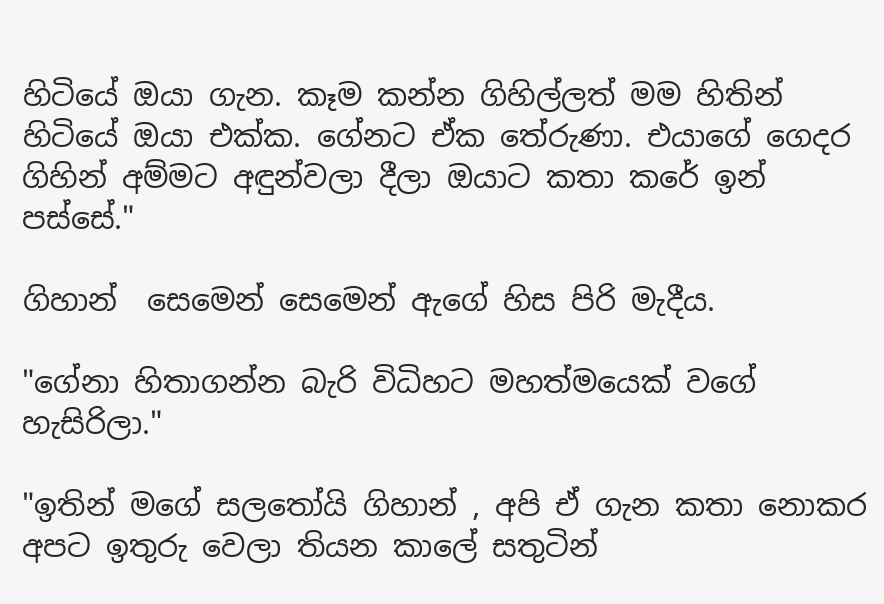හිටියේ ඔයා ගැන. කෑම කන්න ගිහිල්ලත් මම හිතින් හිටියේ ඔයා එක්ක. ගේනට ඒක තේරුණා. එයාගේ ගෙදර ගිහින් අම්මට අඳුන්වලා දීලා ඔයාට කතා කරේ ඉන්  පස්සේ."

ගිහාන්  සෙමෙන් සෙමෙන් ඇගේ හිස පිරි මැදීය.

"ගේනා හිතාගන්න බැරි විධිහට මහත්මයෙක් වගේ හැසිරිලා."

"ඉතින් මගේ සලතෝයි ගිහාන් , අපි ඒ ගැන කතා නොකර අපට ඉතුරු වෙලා තියන කාලේ සතුටින්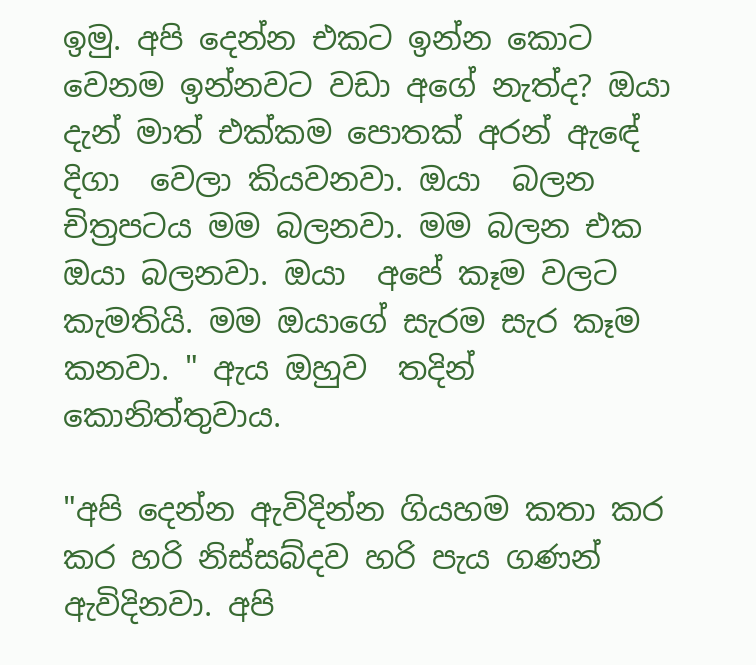ඉමු. අපි දෙන්න එකට ඉන්න කොට වෙනම ඉන්නවට වඩා අගේ නැත්ද? ඔයා දැන් මාත් එක්කම පොතක් අරන් ඇඳේ  දිගා  වෙලා කියවනවා. ඔයා  බලන චිත්‍රපටය මම බලනවා. මම බලන එක ඔයා බලනවා. ඔයා  අපේ කෑම වලට කැමතියි. මම ඔයාගේ සැරම සැර කෑම කනවා. " ඇය ඔහුව  තදින්  කොනිත්තුවාය.

"අපි දෙන්න ඇවිදින්න ගියහම කතා කර කර හරි නිස්සබ්දව හරි පැය ගණන් ඇවිදිනවා. අපි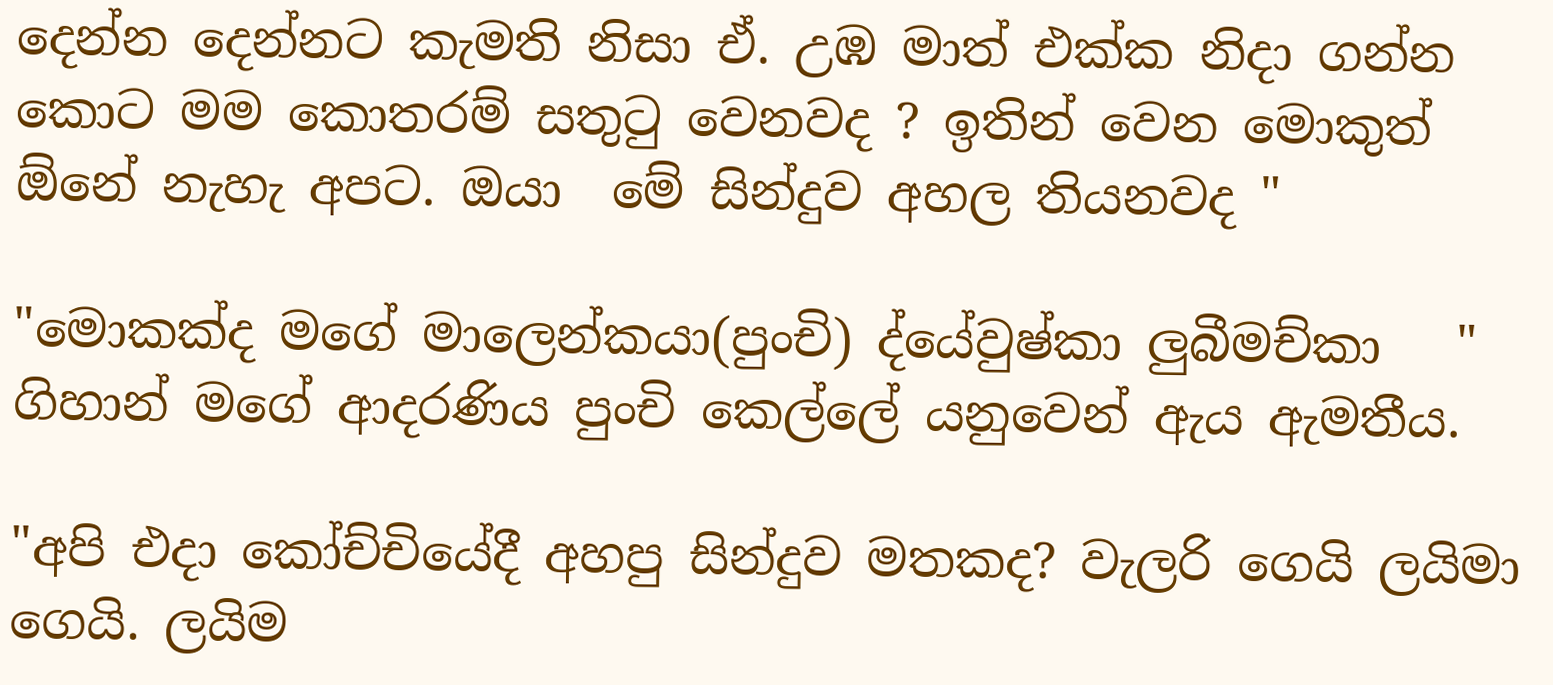දෙන්න දෙන්නට කැමති නිසා ඒ. උඹ මාත් එක්ක නිදා ගන්න කොට මම කොතරම් සතුටු වෙනවද ? ඉතින් වෙන මොකුත් ඕනේ නැහැ අපට. ඔයා  මේ සින්දුව අහල තියනවද "

"මොකක්ද මගේ මාලෙන්කයා(පුංචි) ද්යේවුෂ්කා ලුබීමච්කා   " ගිහාන් මගේ ආදරණිය පුංචි කෙල්ලේ යනුවෙන් ඇය ඇමතීය.

"අපි එදා කෝච්චියේදී අහපු සින්දුව මතකද? වැලරි ගෙයි ලයිමා ගෙයි. ලයිම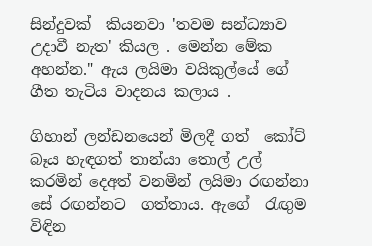සින්දුවක්  කියනවා 'තවම සන්ධ්‍යාව උදාවී නැත' කියල . මෙන්න මේක අහන්න." ඇය ලයිමා වයිකුල්යේ ගේ ගීත තැටිය වාදනය කලාය .

ගිහාන් ලන්ඩනයෙන් මිලදී ගත්  කෝට් බෑය හැඳගත් තාන්යා තොල් උල් කරමින් දෙඅත් වනමින් ලයිමා රඟන්නා  සේ රඟන්නට  ගත්තාය. ඇගේ  රැඟුම විඳින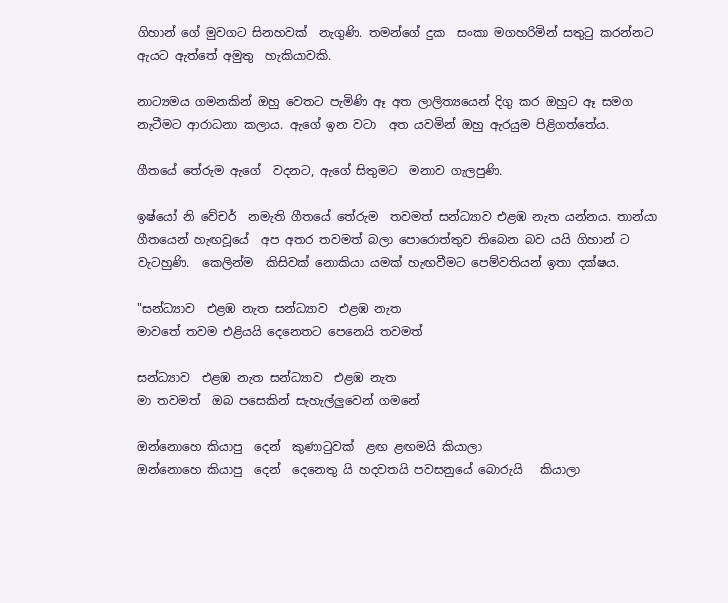ගිහාන් ගේ මුවගට සිනහවක්  නැගුණි. තමන්ගේ දුක  සංකා මගහරිමින් සතුටු කරන්නට ඇයට ඇත්තේ අමුතු  හැකියාවකි.

නාට්‍යමය ගමනකින් ඔහු වෙතට පැමිණි ඈ අත ලාලිත්‍යයෙන් දිගු කර ඔහුට ඈ සමග නැටීමට ආරාධනා කලාය. ඇගේ ඉන වටා  අත යවමින් ඔහු ඇරයුම පිළිගත්තේය.

ගීතයේ තේරුම ඇගේ  වදනට, ඇගේ සිතුමට  මනාව ගැලපුණි.

ඉෂ්යෝ නි වේචර්  නමැති ගීතයේ තේරුම  තවමත් සන්ධ්‍යාව එළඹ නැත යන්නය. තාන්යා ගීතයෙන් හැඟවූයේ  අප අතර තවමත් බලා පොරොත්තුව තිබෙන බව යයි ගිහාන් ට වැටහුණි.  කෙලින්ම  කිසිවක් නොකියා යමක් හැඟවීමට පෙම්වතියන් ඉතා දක්ෂය.

"සන්ධ්‍යාව  එළඹ නැත සන්ධ්‍යාව  එළඹ නැත
මාවතේ තවම එළියයි දෙනෙතට පෙනෙයි තවමත්

සන්ධ්‍යාව  එළඹ නැත සන්ධ්‍යාව  එළඹ නැත
මා තවමත්  ඔබ පසෙකින් සැහැල්ලුවෙන් ගමනේ

ඔන්නොහෙ කියාපු  දෙන්  කුණාටුවක්  ළඟ ළඟමයි කියාලා
ඔන්නොහෙ කියාපු  දෙන්  දෙනෙතු යි හදවතයි පවසනුයේ බොරුයි   කියාලා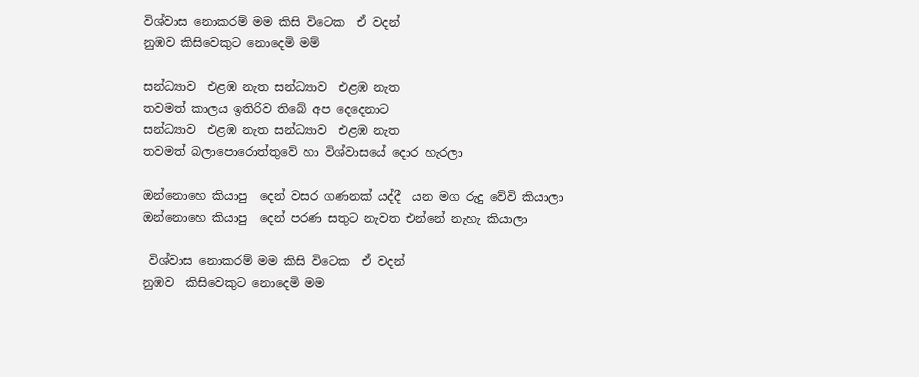විශ්වාස නොකරම් මම කිසි විටෙක  ඒ වදන්
නුඹව කිසිවෙකුට නොදෙමි මම්

සන්ධ්‍යාව  එළඹ නැත සන්ධ්‍යාව  එළඹ නැත
තවමත් කාලය ඉතිරිව තිබේ අප දෙදෙනාට
සන්ධ්‍යාව  එළඹ නැත සන්ධ්‍යාව  එළඹ නැත
තවමත් බලාපොරොත්තුවේ හා විශ්වාසයේ දොර හැරලා

ඔන්නොහෙ කියාපු  දෙන් වසර ගණනක් යද්දී  යන මග රුදු වේවි කියාලා
ඔන්නොහෙ කියාපු  දෙන් පරණ සතුට නැවත එන්නේ නැහැ කියාලා

 විශ්වාස නොකරම් මම කිසි විටෙක  ඒ වදන්
නුඹව  කිසිවෙකුට නොදෙමි මම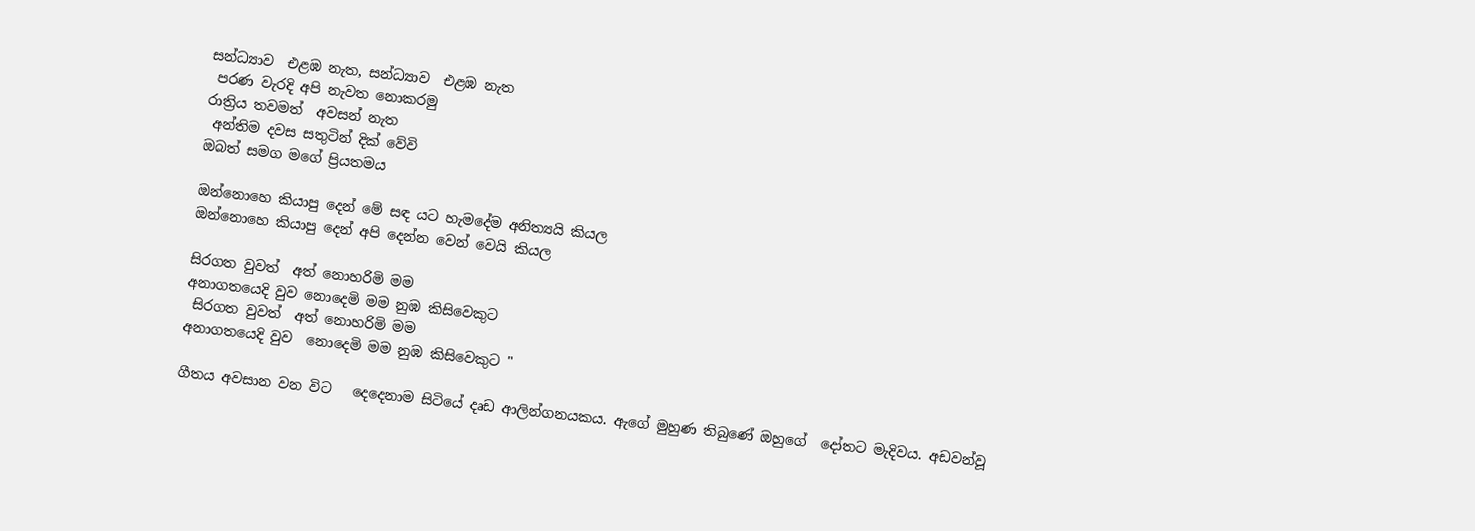සන්ධ්‍යාව  එළඹ නැත, සන්ධ්‍යාව  එළඹ නැත
 පරණ වැරදි අපි නැවත නොකරමු
රාත්‍රිය තවමත්  අවසන් නැත
 අන්තිම දවස සතුටින් දික් වේවි
ඔබත් සමග මගේ ප්‍රියතමය

ඔන්නොහෙ කියාපු දෙන් මේ සඳ යට හැමදේම අනිත්‍යයි කියල
ඔන්නොහෙ කියාපු දෙන් අපි දෙන්න වෙන් වෙයි කියල

සිරගත වුවත්  අත් නොහරිමි මම
අනාගතයෙදි වුව නොදෙමි මම නුඹ කිසිවෙකුට
 සිරගත වුවත්  අත් නොහරිමි මම
අනාගතයෙදි වුව  නොදෙමි මම නුඹ කිසිවෙකුට "

ගීතය අවසාන වන විට   දෙදෙනාම සිටියේ දෘඩ ආලින්ගනයකය. ඇගේ මුහුණ තිබුණේ ඔහුගේ  දෝතට මැදිවය. අඩවන්වූ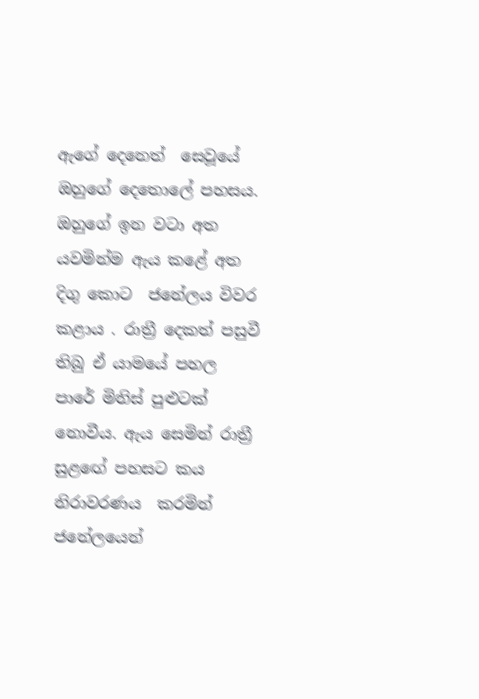ඇගේ දෙනෙත්  සෙවූයේ ඔහුගේ දෙතොලේ පහසය. ඔහුගේ ඉන වටා අත යවමින්ම ඇය කළේ අත  දිගු කොට  ජනේලය විවර කළාය . රාත්‍රී දෙකත් පසුවී තිබු ඒ යාමයේ පහල පාරේ මිනිස් පුළුටක් නොවීය. ඇය සෙමින් රාත්‍රී සුළඟේ පහසට කය නිරාවරණය  කරමින් ජනේලයෙන්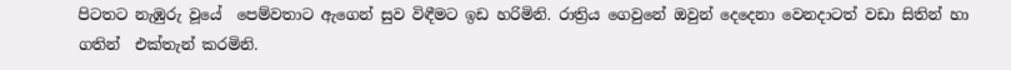පිටතට නැඹුරු වූයේ  පෙම්වතාට ඇගෙන් සුව විඳීමට ඉඩ හරිමිනි. රාත්‍රිය ගෙවුනේ ඔවුන් දෙදෙනා වෙනදාටත් වඩා සිතින් හා ගතින්  එක්තැන් කරමිනි.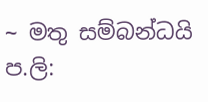~ මතු සම්බන්ධයි
ප.ලි: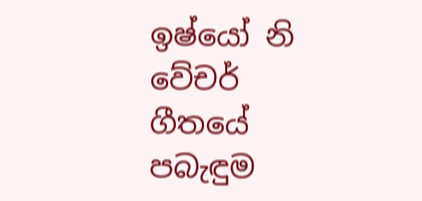ඉෂ්යෝ නි වේචර්   ගීතයේ පබැඳුම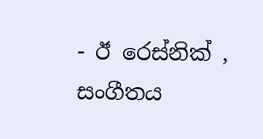- ඊ රෙස්නික් ,
සංගීතය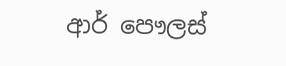ආර් පෞලස්